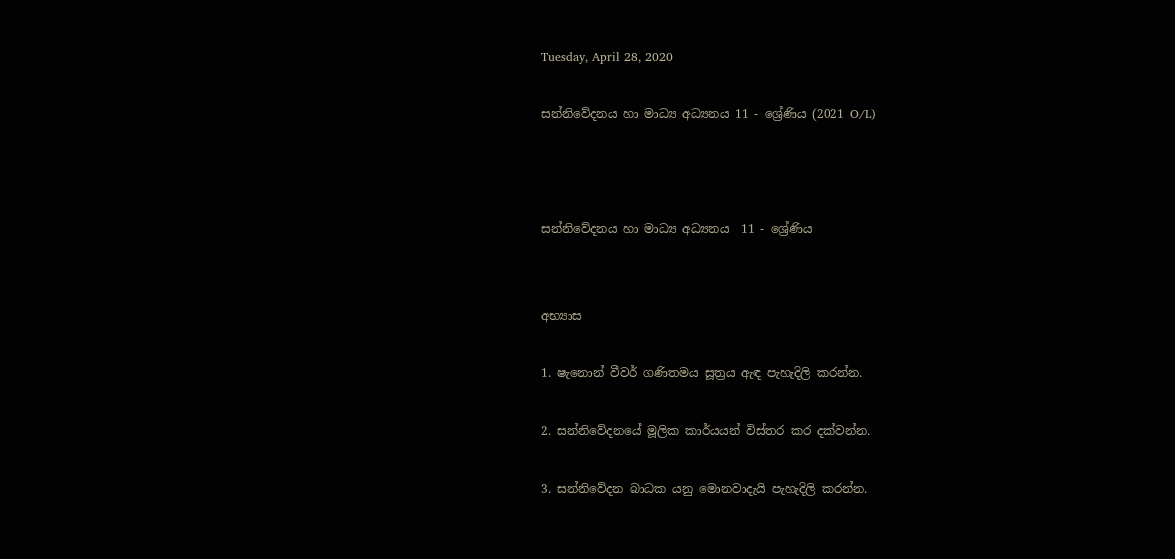Tuesday, April 28, 2020

සන්නිවේදනය හා මාධ්‍ය අධ්‍යනය 11 - ශ්‍රේණිය (2021 O/L)



සන්නිවේදනය හා මාධ්‍ය අධ්‍යනය  11 - ශ්‍රේණිය


අභ්‍යාස

1. ෂැනොන් වීවර් ගණිතමය සූත්‍රය ඇඳ පැහැදිලි කරන්න.

2. සන්නිවේදනයේ මූලික කාර්යයන් විස්තර කර දක්වන්න.

3. සන්නිවේදන බාධක යනු මොනවාදැයි පැහැදිලි කරන්න.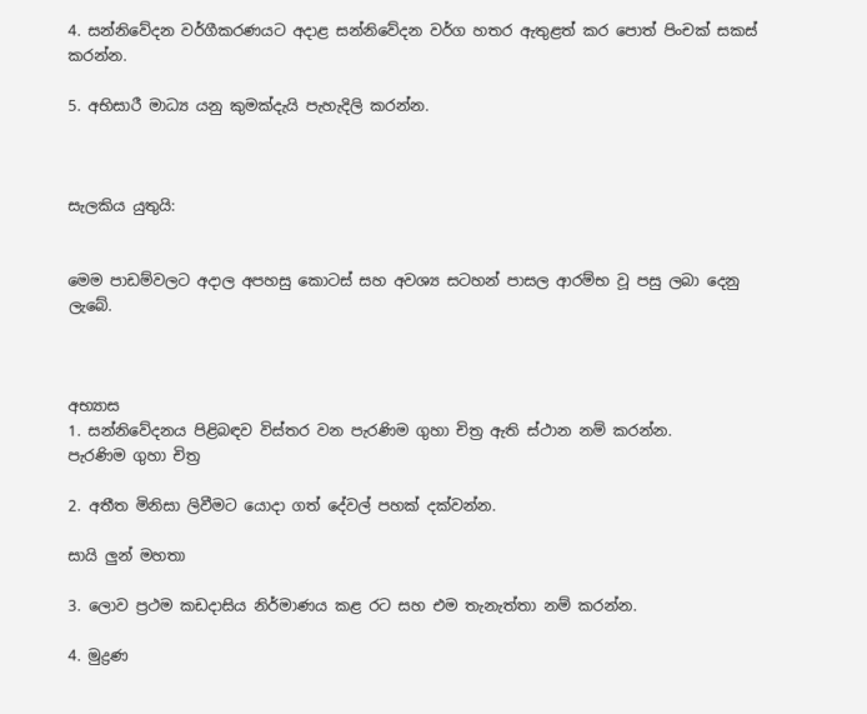4. සන්නිවේදන වර්ගීකරණයට අදාළ සන්නිවේදන වර්ග හතර ඇතුළත් කර පොත් පිංචක් සකස් කරන්න.

5. අභිසාරී මාධ්‍ය යනු කුමක්දැයි පැහැදිලි කරන්න.



සැලකිය යුතුයි:


මෙම පාඩම්වලට අදාල අපහසු කොටස් සහ අවශ්‍ය සටහන් පාසල ආරම්භ වූ පසු ලබා දෙනු ලැබේ.



අභ්‍යාස
1. සන්නිවේදනය පිළිබඳව විස්තර වන පැරණිම ගුහා චිත්‍ර ඇති ස්ථාන නම් කරන්න.
පැරණිම ගුහා චිත්‍ර

2. අතීත මිනිසා ලිවීමට යොදා ගත් දේවල් පහක් දක්වන්න.

සායි ලුන් මහතා

3. ලොව ප්‍රථම කඩදාසිය නිර්මාණය කළ රට සහ එම තැනැත්තා නම් කරන්න.

4. මුද්‍රණ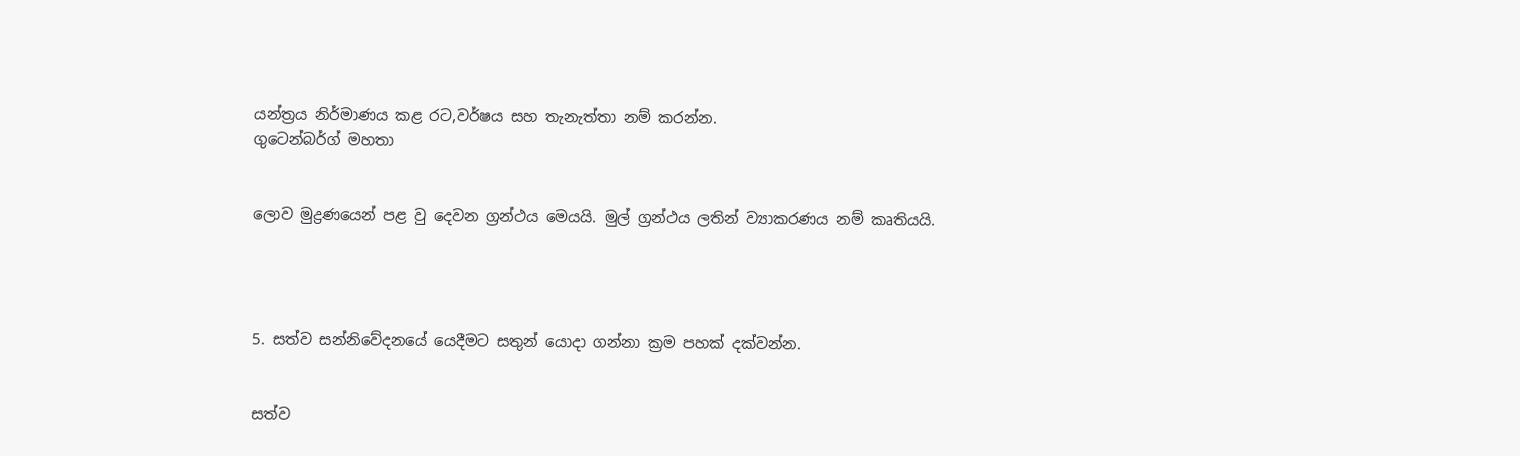යන්ත්‍රය නිර්මාණය කළ රට,වර්ෂය සහ තැනැත්තා නම් කරන්න.
ගුටෙන්බර්ග් මහතා


ලොව මුද්‍රණයෙන් පළ වු දෙවන ග්‍රන්ථය මෙයයි. මුල් ග්‍රන්ථය ලතින් ව්‍යාකරණය නම් කෘතියයි.




5. සත්ව සන්නිවේදනයේ යෙදීමට සතුන් යොදා ගන්නා ක්‍රම පහක් දක්වන්න.


සත්ව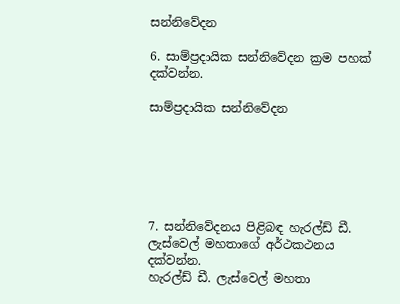සන්නිවේදන

6. සාම්ප්‍රදායික සන්නිවේදන ක්‍රම පහක් දක්වන්න.

සාම්ප්‍රදායික සන්නිවේදන






7. සන්නිවේදනය පිළිබඳ හැරල්ඩ් ඩී. ලැස්වෙල් මහතාගේ අර්ථකථනය දක්වන්න.
හැරල්ඩ් ඩී. ලැස්වෙල් මහතා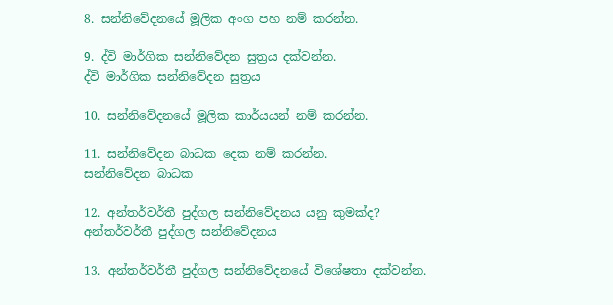8. සන්නිවේදනයේ මූලික අංග පහ නම් කරන්න.

9. ද්වි මාර්ගික සන්නිවේදන සුත්‍රය දක්වන්න.
ද්වි මාර්ගික සන්නිවේදන සුත්‍රය

10. සන්නිවේදනයේ මූලික කාර්යයන් නම් කරන්න.

11. සන්නිවේදන බාධක දෙක නම් කරන්න.
සන්නිවේදන බාධක

12. අන්තර්වර්තී පුද්ගල සන්නිවේදනය යනු කුමක්ද?
අන්තර්වර්තී පුද්ගල සන්නිවේදනය

13. අන්තර්වර්තී පුද්ගල සන්නිවේදනයේ විශේෂතා දක්වන්න.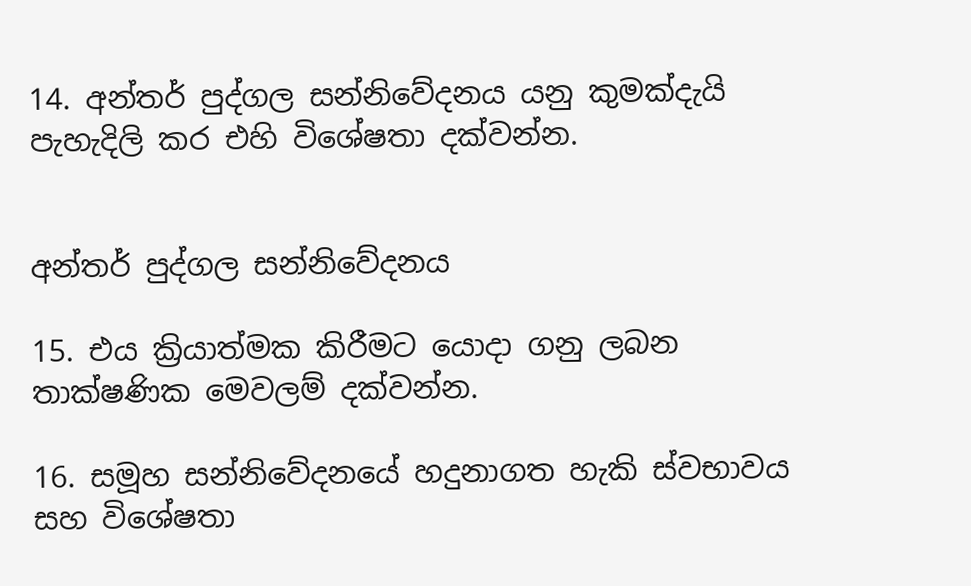14. අන්තර් පුද්ගල සන්නිවේදනය යනු කුමක්දැයි පැහැදිලි කර එහි විශේෂතා දක්වන්න.


අන්තර් පුද්ගල සන්නිවේදනය

15. එය ක්‍රියාත්මක කිරීමට යොදා ගනු ලබන තාක්ෂණික මෙවලම් දක්වන්න.

16. සමූහ සන්නිවේදනයේ හදුනාගත හැකි ස්වභාවය සහ විශේෂතා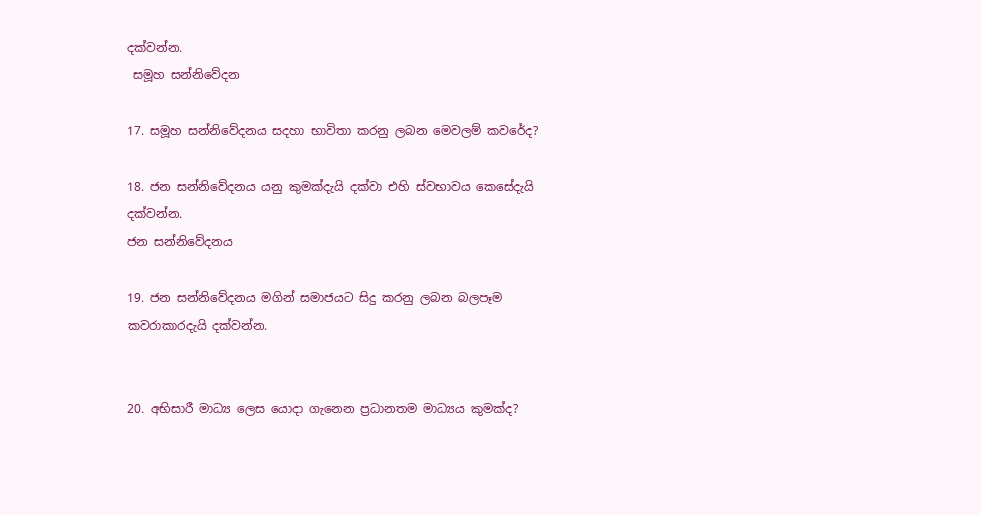දක්වන්න.
 සමූහ සන්නිවේදන

17. සමූහ සන්නිවේදනය සදහා භාවිතා කරනු ලබන මෙවලම් කවරේද?

18. ජන සන්නිවේදනය යනු කුමක්දැයි දක්වා එහි ස්වභාවය කෙසේදැයි දක්වන්න.
ජන සන්නිවේදනය

19. ජන සන්නිවේදනය මගින් සමාජයට සිදු කරනු ලබන බලපෑම කවරාකාරදැයි දක්වන්න.


20. අභිසාරී මාධ්‍ය ලෙස යොදා ගැනෙන ප්‍රධානතම මාධ්‍යය කුමක්ද?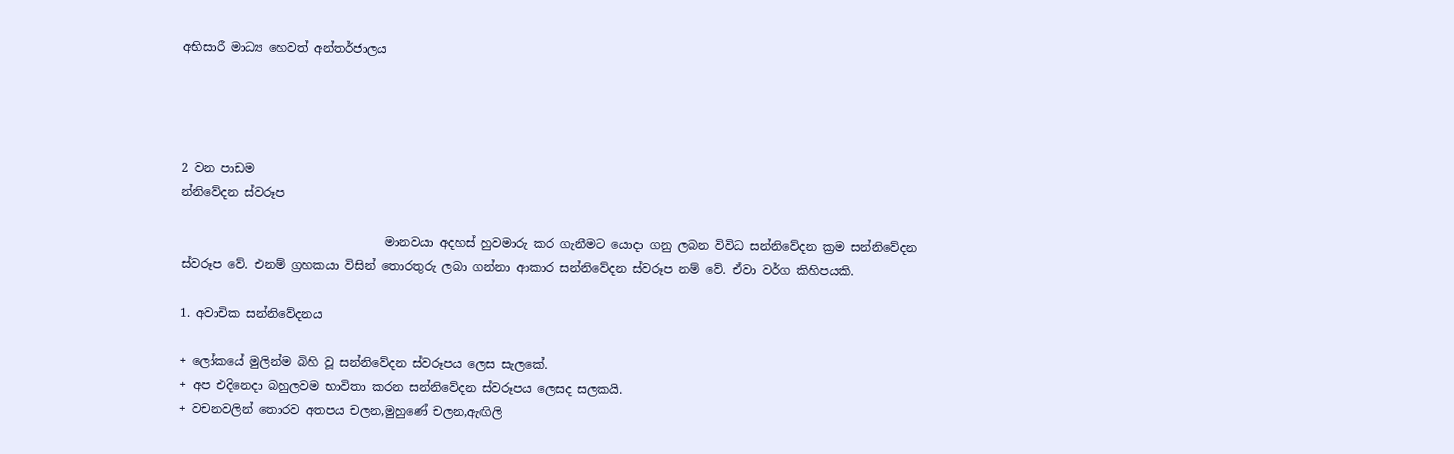අභිසාරී මාධ්‍ය හෙවත් අන්තර්ජාලය




2 වන පාඩම
න්නිවේදන ස්වරූප

                                  මානවයා අදහස් හුවමාරු කර ගැනීමට යොදා ගනු ලබන විවිධ සන්නිවේදන ක්‍රම සන්නිවේදන ස්වරූප වේ. එනම් ග්‍රහකයා විසින් තොරතුරු ලබා ගන්නා ආකාර සන්නිවේදන ස්වරූප නම් වේ. ඒවා වර්ග කිහිපයකි.

1. අවාචික සන්නිවේදනය

+ ලෝකයේ මුලින්ම බිහි වූ සන්නිවේදන ස්වරූපය ලෙස සැලකේ.
+ අප එදිනෙදා බහුලවම භාවිතා කරන සන්නිවේදන ස්වරූපය ලෙසද සලකයි.
+ වචනවලින් තොරව අතපය චලන,මුහුණේ චලන,ඇඟිලි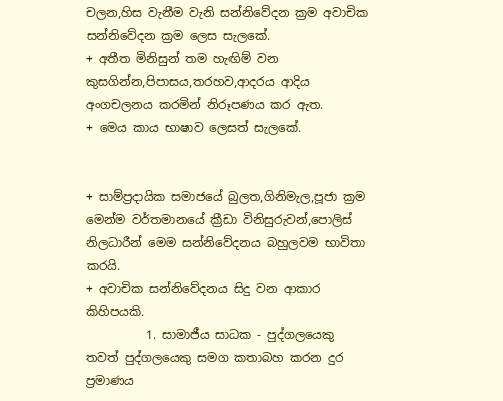චලන,හිස වැනීම වැනි සන්නිවේදන ක්‍රම අවාචික සන්නිවේදන ක්‍රම ලෙස සැලකේ.
+ අතීත මිනිසුන් තම හැඟිම් වන කුසගින්න,පිපාසය,තරහව,ආදරය ආදිය අංගචලනය කරමින් නිරූපණය කර ඇත.
+ මෙය කාය භාෂාව ලෙසත් සැලකේ.


+ සාම්ප්‍රදායික සමාජයේ බුලත,ගිනිමැල,පූජා ක්‍රම මෙන්ම වර්තමානයේ ක්‍රීඩා විනිසුරුවන්,පොලිස් නිලධාරීන් මෙම සන්නිවේදනය බහුලවම භාවිතා කරයි.
+ අවාචික සන්නිවේදනය සිදු වන ආකාර කිහිපයකි.
          1. සාමාජීය සාධක - පුද්ගලයෙකු තවත් පුද්ගලයෙකු සමග කතාබහ කරන දුර ප්‍රමාණය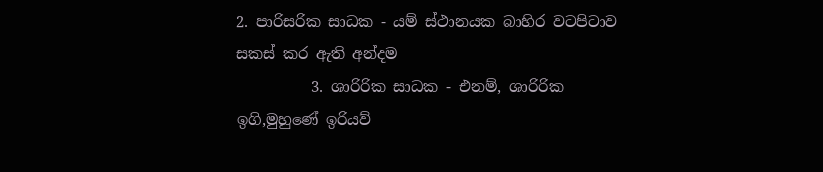2. පාරිසරික සාධක - යම් ස්ථානයක බාහිර වටපිටාව සකස් කර ඇති අන්දම
          3. ශාරිරික සාධක - එනම්, ශාරිරික ඉගි,මුහුණේ ඉරියව්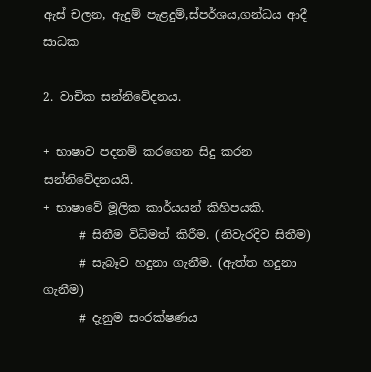ඇස් චලන, ඇදුම් පැළදුම්,ස්පර්ශය,ගන්ධය ආදී සාධක

2. වාචික සන්නිවේදනය.

+ භාෂාව පදනම් කරගෙන සිදු කරන සන්නිවේදනයයි.
+ භාෂාවේ මූලික කාර්යයන් කිහිපයකි.
      # සිතීම විධිමත් කිරීම. (නිවැරදිව සිතීම)
      # සැබෑව හදුනා ගැනීම. (ඇත්ත හදුනා ගැනීම)
      # දැනුම සංරක්ෂණය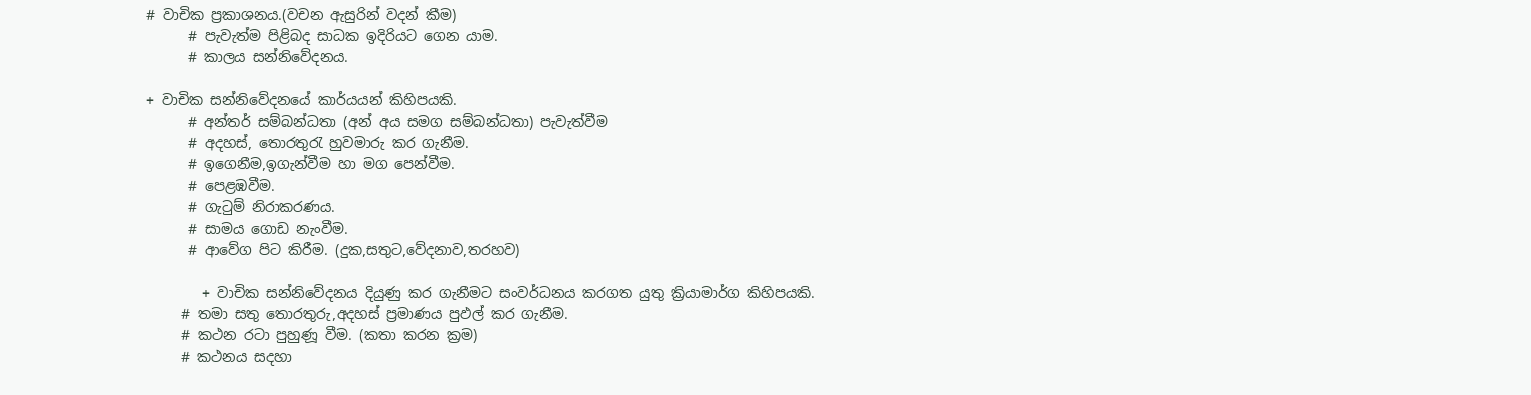# වාචික ප්‍රකාශනය.(වචන ඇසුරින් වදන් කීම)
      # පැවැත්ම පිළිබද සාධක ඉදිරියට ගෙන යාම.
      # කාලය සන්නිවේදනය.

+ වාචික සන්නිවේදනයේ කාර්යයන් කිහිපයකි.
      # අන්තර් සම්බන්ධතා (අන් අය සමග සම්බන්ධතා) පැවැත්වීම
      # අදහස්, තොරතුරැ හුවමාරු කර ගැනීම.
      # ඉගෙනීම,ඉගැන්වීම හා මග පෙන්වීම.
      # පෙළඹවීම.
      # ගැටුම් නිරාකරණය.
      # සාමය ගොඩ නැංවීම.
      # ආවේග පිට කිරීම. (දුක,සතුට,වේදනාව,තරහව)

        + වාචික සන්නිවේදනය දියුණු කර ගැනීමට සංවර්ධනය කරගත යුතු ක්‍රියාමාර්ග කිහිපයකි.
     # තමා සතු තොරතුරු,අදහස් ප්‍රමාණය පුඵල් කර ගැනීම.
     # කථන රටා පුහුණූ වීම. (කතා කරන ක්‍රම)
     # කථනය සදහා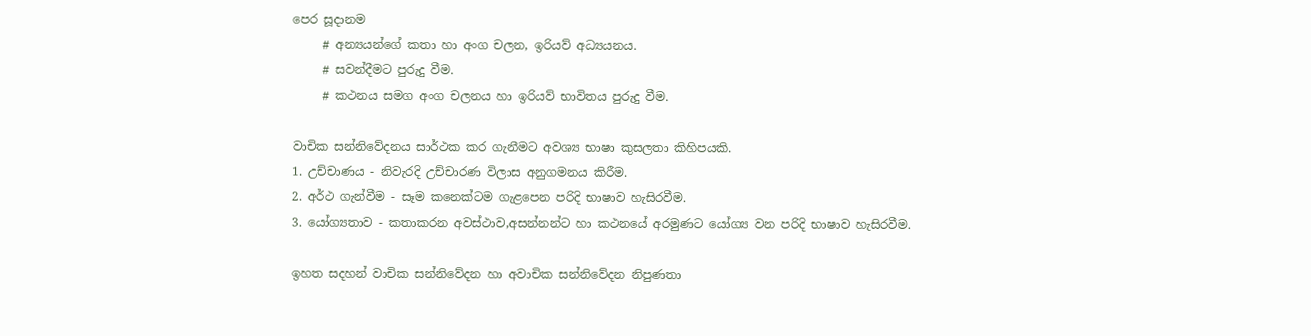පෙර සූදානම
     # අන්‍යයන්ගේ කතා හා අංග චලන, ඉරියව් අධ්‍යයනය.
     # සවන්දීමට පුරුදු වීම.
     # කථනය සමග අංග චලනය හා ඉරියව් භාවිතය පුරුදු වීම.

වාචික සන්නිවේදනය සාර්ථක කර ගැනීමට අවශ්‍ය භාෂා කුසලතා කිහිපයකි.
1. උච්චාණය - නිවැරදි උච්චාරණ විලාස අනුගමනය කිරීම.
2. අර්ථ ගැන්වීම - සෑම කනෙක්ටම ගැළපෙන පරිදි භාෂාව හැසිරවීම.
3. යෝග්‍යතාව - කතාකරන අවස්ථාව,අසන්නන්ට හා කථනයේ අරමුණට යෝග්‍ය වන පරිදි භාෂාව හැසිරවීම.

ඉහත සදහන් වාචික සන්නිවේදන හා අවාචික සන්නිවේදන නිපුණතා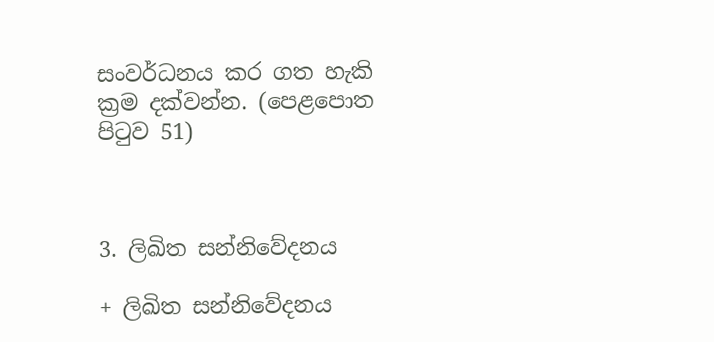සංවර්ධනය කර ගත හැකි ක්‍රම දක්වන්න. (පෙළපොත පිටුව 51)



3. ලිඛිත සන්නිවේදනය

+ ලිඛිත සන්නිවේදනය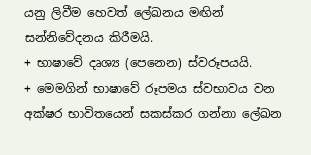යනු ලිවීම හෙවත් ලේඛනය මඟින් සන්නිවේදනය කිරීමයි.
+ භාෂාවේ දෘශ්‍ය (පෙනෙන) ස්වරූපයයි.
+ මෙමගින් භාෂාවේ රූපමය ස්වභාවය වන අක්ෂර භාවිතයෙන් සකස්කර ගන්නා ලේඛන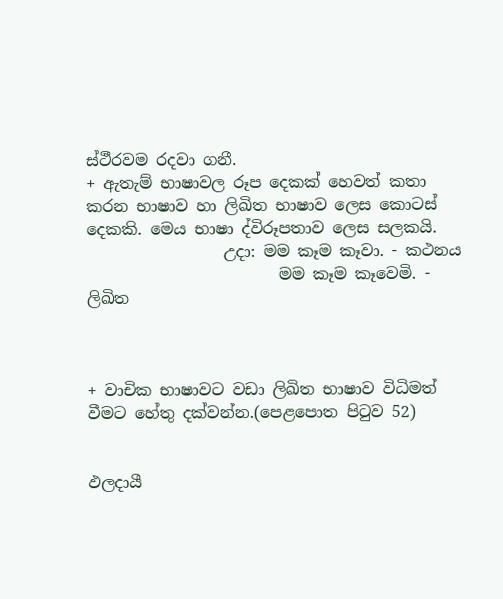ස්ථීරවම රදවා ගනී.
+ ඇතැම් භාෂාවල රූප දෙකක් හෙවත් කතා කරන භාෂාව හා ලිඛිත භාෂාව ලෙස කොටස් දෙකකි. මෙය භාෂා ද්විරූපතාව ලෙස සලකයි.
                 උදා: මම කෑම කෑවා. - කථනය
                        මම කෑම කෑවෙමි. - ලිඛිත



+ වාචික භාෂාවට වඩා ලිඛිත භාෂාව විධිමත් වීමට හේතු දක්වන්න.(පෙළපොත පිටුව 52)


ඵලදායී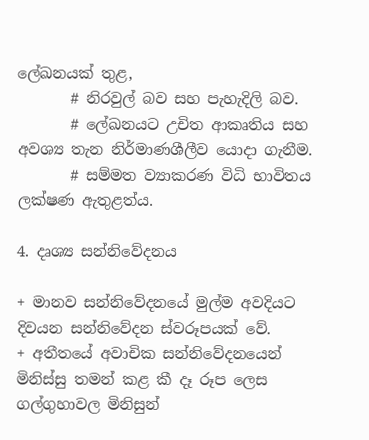ලේඛනයක් තුළ,
       # නිරවුල් බව සහ පැහැදිලි බව.
       # ලේඛනයට උචිත ආකෘතිය සහ අවශ්‍ය තැන නිර්මාණශීලීව යොදා ගැනීම.
       # සම්මත ව්‍යාකරණ විධි භාවිතය ලක්ෂණ ඇතුළත්ය.

4. දෘශ්‍ය සන්නිවේදනය

+ මානව සන්නිවේදනයේ මුල්ම අවදියට දිවයන සන්නිවේදන ස්වරූපයක් වේ.
+ අතීතයේ අවාචික සන්නිවේදනයෙන් මිනිස්සු තමන් කළ කී දෑ රූප ලෙස ගල්ගුහාවල මිනිසුන්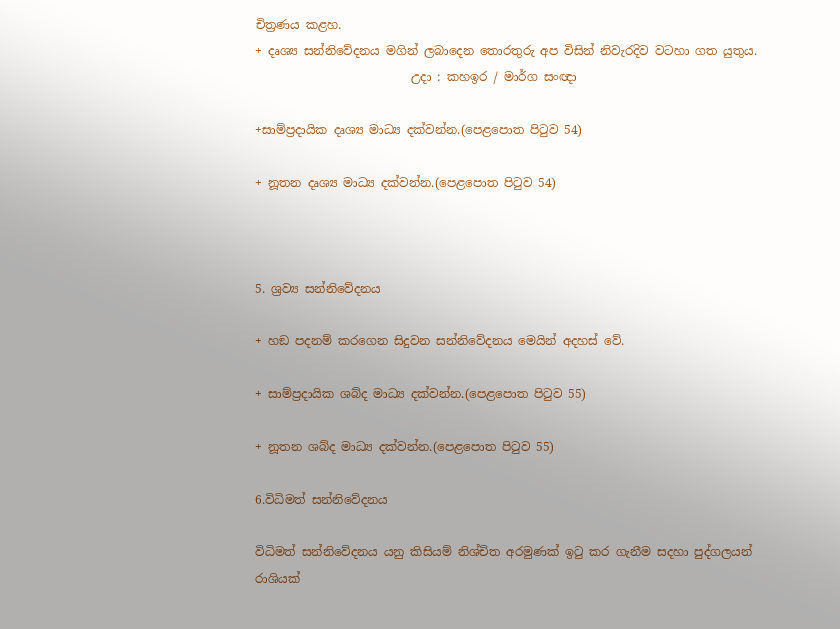චිත්‍රණය කළහ.
+ දෘශ්‍ය සන්නිවේදනය මගින් ලබාදෙන තොරතුරු අප විසින් නිවැරදිව වටහා ගත යුතුය.
                          උදා : කහඉර / මාර්ග සංඥා

+සාම්ප්‍රදායික දෘශ්‍ය මාධ්‍ය දක්වන්න.(පෙළපොත පිටුව 54)

+ නූතන දෘශ්‍ය මාධ්‍ය දක්වන්න.(පෙළපොත පිටුව 54)



5. ශ්‍රව්‍ය සන්නිවේදනය

+ හඞ පදනම් කරගෙන සිදුවන සන්නිවේදනය මෙයින් අදහස් වේ.

+ සාම්ප්‍රදායික ශබ්ද මාධ්‍ය දක්වන්න.(පෙළපොත පිටුව 55)

+ නූතන ශබ්ද මාධ්‍ය දක්වන්න.(පෙළපොත පිටුව 55)

6.විධිමත් සන්නිවේදනය

විධිමත් සන්නිවේදනය යනු කිසියම් නිශ්චිත අරමුණක් ඉටු කර ගැනීම සදහා පුද්ගලයන් රාශියක්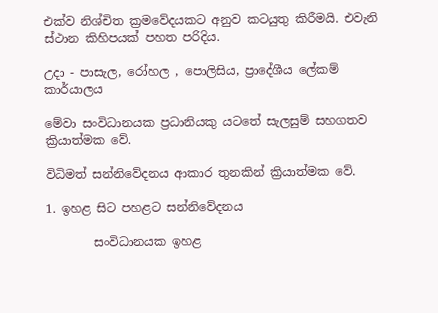එක්ව නිශ්චිත ක්‍රමවේදයකට අනුව කටයුතු කිරීමයි. එවැනි ස්ථාන කිහිපයක් පහත පරිදිය.

උදා - පාසැල, රෝහල , පොලිසිය, ප්‍රාදේශීය ලේකම් කාර්යාලය

මේවා සංවිධානයක ප්‍රධානියකු යටතේ සැලසුම් සහගතව ක්‍රියාත්මක වේ.

විධිමත් සන්නිවේදනය ආකාර තුනකින් ක්‍රියාත්මක වේ.

1. ඉහළ සිට පහළට සන්නිවේදනය

        සංවිධානයක ඉහළ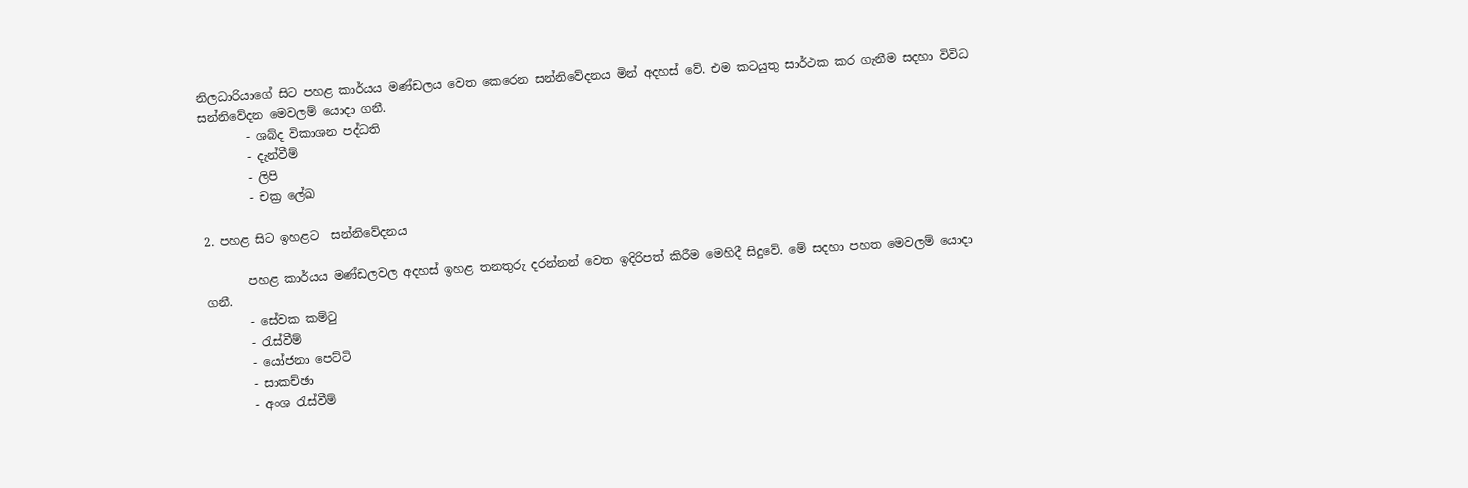නිලධාරියාගේ සිට පහළ කාර්යය මණ්ඩලය වෙත කෙරෙන සන්නිවේදනය මින් අදහස් වේ. එම කටයුතු සාර්ථක කර ගැනීම සදහා විවිධ සන්නිවේදන මෙවලම් යොදා ගනී.
        - ශබ්ද විකාශන පද්ධති
        - දැන්වීම්
        - ලිපි
        - චක්‍ර ලේඛ

2. පහළ සිට ඉහළට  සන්නිවේදනය

       පහළ කාර්යය මණ්ඩලවල අදහස් ඉහළ තනතුරු දරන්නන් වෙත ඉදිරිපත් කිරීම මෙහිදී සිදුවේ. මේ සදහා පහත මෙවලම් යොදා ගනී.
       - සේවක කම්ටු
       - රැස්වීම්
       - යෝජනා පෙට්ටි
       - සාකච්ඡා
       - අංශ රැස්වීම්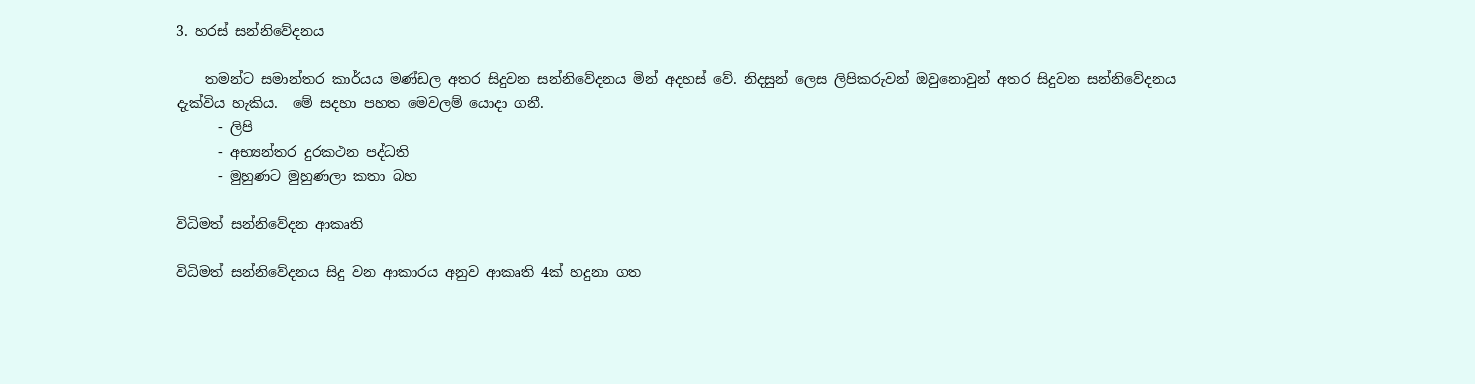3. හරස් සන්නිවේදනය

    තමන්ට සමාන්තර කාර්යය මණ්ඩල අතර සිදුවන සන්නිවේදනය මින් අදහස් වේ. නිදසුන් ලෙස ලිපිකරුවන් ඔවුනොවුන් අතර සිදුවන සන්නිවේදනය දැක්විය හැකිය.  මේ සදහා පහත මෙවලම් යොදා ගනී.
      - ලිපි
      - අභ්‍යන්තර දුරකථන පද්ධති
      - මුහුණට මුහුණලා කතා බහ

විධිමත් සන්නිවේදන ආකෘති

විධිමත් සන්නිවේදනය සිදු වන ආකාරය අනුව ආකෘති 4ක් හදුනා ගත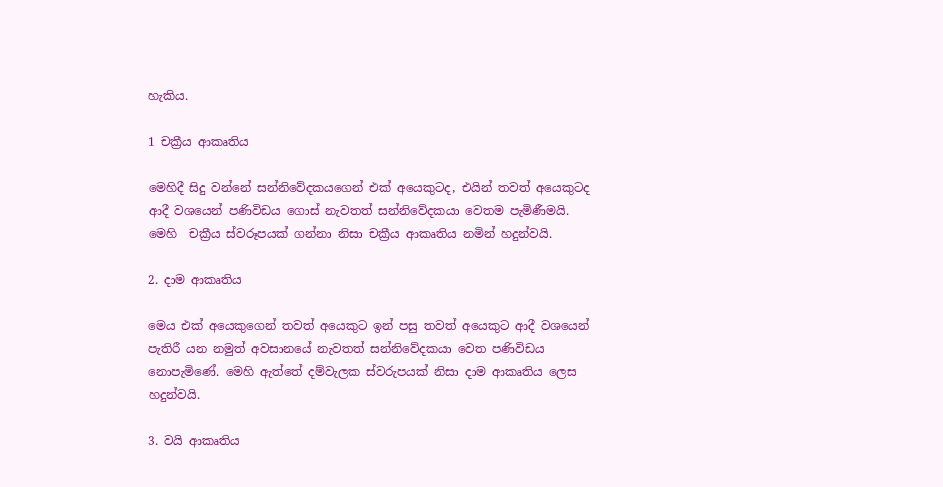හැකිය.

1 චක්‍රීය ආකෘතිය

මෙහිදී සිදු වන්නේ සන්නිවේදකයගෙන් එක් අයෙකුටද, එයින් තවත් අයෙකුටද ආදී වශයෙන් පණිවිඩය ගොස් නැවතත් සන්නිවේදකයා වෙතම පැමිණීමයි. මෙහි  චක්‍රීය ස්වරූපයක් ගන්නා නිසා චක්‍රීය ආකෘතිය නමින් හදුන්වයි.

2. දාම ආකෘතිය

මෙය එක් අයෙකුගෙන් තවත් අයෙකුට ඉන් පසු තවත් අයෙකුට ආදී වශයෙන් පැතිරී යන නමුත් අවසානයේ නැවතත් සන්නිවේදකයා වෙත පණිවිඩය නොපැමිණේ. මෙහි ඇත්තේ දම්වැලක ස්වරුපයක් නිසා දාම ආකෘතිය ලෙස හදුන්වයි.

3. වයි ආකෘතිය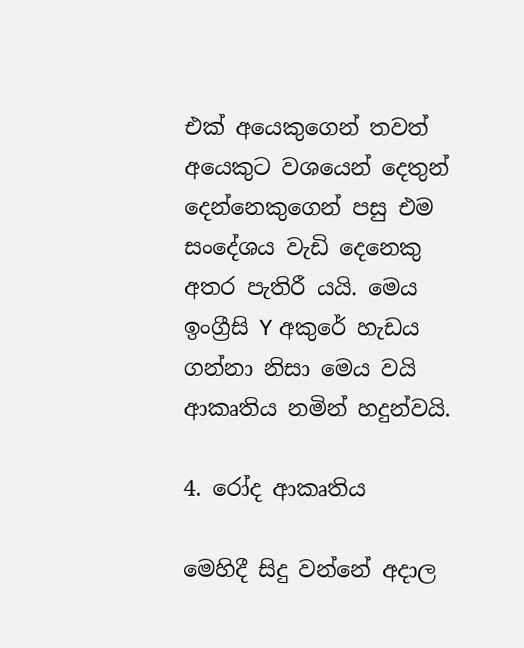එක් අයෙකුගෙන් තවත් අයෙකුට වශයෙන් දෙතුන් දෙන්නෙකුගෙන් පසු එම සංදේශය වැඩි දෙනෙකු අතර පැතිරී යයි. මෙය ඉංග්‍රීසි Y අකුරේ හැඩය ගන්නා නිසා මෙය වයි ආකෘතිය නමින් හදුන්වයි.

4. රෝද ආකෘතිය

මෙහිදී සිදු වන්නේ අදාල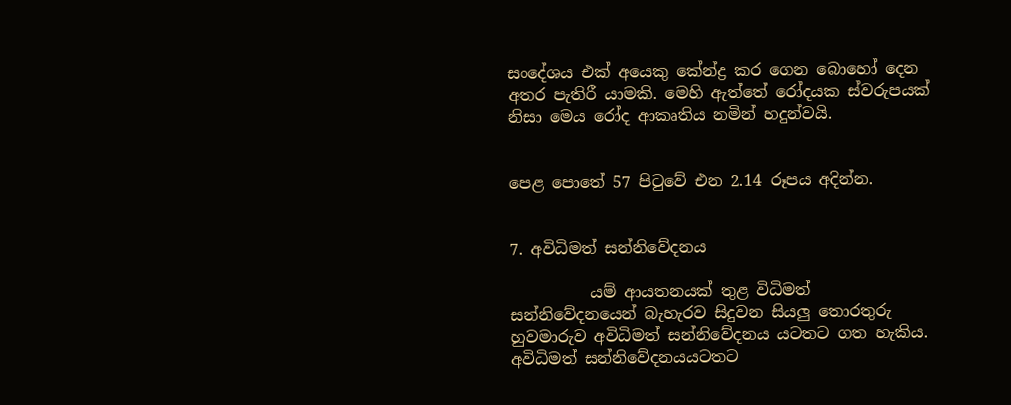සංදේශය එක් අයෙකු කේන්ද්‍ර කර ගෙන බොහෝ දෙන අතර පැතිරී යාමකි. මෙහි ඇත්තේ රෝදයක ස්වරුපයක් නිසා මෙය රෝද ආකෘතිය නමින් හදුන්වයි.


පෙළ පොතේ 57 පිටුවේ එන 2.14 රූපය අදින්න.


7. අවිධිමත් සන්නිවේදනය

          යම් ආයතනයක් තුළ විධිමත් සන්නිවේදනයෙන් බැහැරව සිදුවන සියලු තොරතුරු හුවමාරුව අවිධිමත් සන්නිවේදනය යටතට ගත හැකිය. අවිධිමත් සන්නිවේදනයයටතට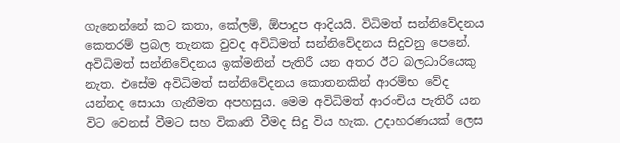ගැනෙන්නේ කට කතා, කේලම්, ඕපාදුප ආදියයි. විධිමත් සන්නිවේදනය කෙතරම් ප්‍රබල තැනක වුවද අවිධිමත් සන්නිවේදනය සිදුවනු පෙනේ. අවිධිමත් සන්නිවේදනය ඉක්මනින් පැතිරී යන අතර ඊට බලධාරියෙකු නැත. එසේම අවිධිමත් සන්නිවේදනය කොතනකින් ආරම්භ වේද යන්නද සොයා ගැනීමත අපහසුය. මෙම අවිධිමත් ආරංචිය පැතිරී යන විට වෙනස් වීමට සහ විකෘති වීමද සිදු විය හැක. උදාහරණයක් ලෙස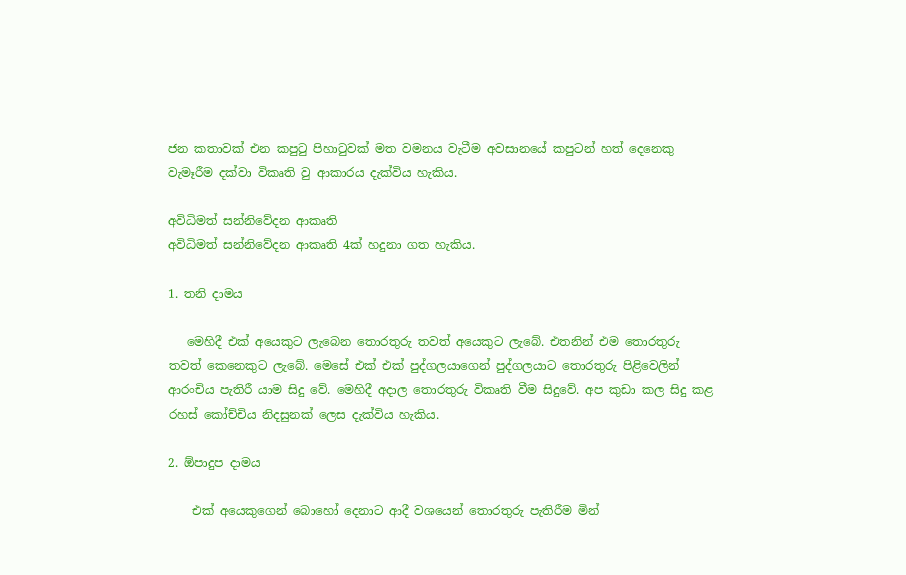ජන කතාවක් එන කපුටු පිහාටුවක් මත වමනය වැටීම අවසානයේ කපුටන් හත් දෙනෙකු වැමෑරීම දක්වා විකෘති වු ආකාරය දැක්විය හැකිය.

අවිධිමත් සන්නිවේදන ආකෘති
අවිධිමත් සන්නිවේදන ආකෘති 4ක් හදුනා ගත හැකිය.

1. තනි දාමය

   මෙහිදී එක් අයෙකුට ලැබෙන තොරතුරු තවත් අයෙකුට ලැබේ. එතනින් එම තොරතුරු තවත් කෙනෙකුට ලැබේ. මෙසේ එක් එක් පුද්ගලයාගෙන් පුද්ගලයාට තොරතුරු පිළිවෙලින් ආරංචිය පැතිරී යාම සිදු වේ. මෙහිදී අදාල තොරතුරු විකෘති වීම සිදුවේ. අප කුඩා කල සිදු කළ රහස් කෝච්චිය නිදසුනක් ලෙස දැක්විය හැකිය.

2. ඕපාදුප දාමය

    එක් අයෙකුගෙන් බොහෝ දෙනාට ආදී වශයෙන් තොරතුරු පැතිරීම මින්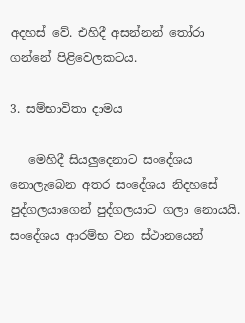අදහස් වේ. එහිදී අසන්නන් තෝරා ගන්නේ පිළිවෙලකටය.

3. සම්භාවිතා දාමය

   මෙහිදී සියලුදෙනාට සංදේශය නොලැබෙන අතර සංදේශය නිදහසේ පුද්ගලයාගෙන් පුද්ගලයාට ගලා නොයයි. සංදේශය ආරම්භ වන ස්ථානයෙන්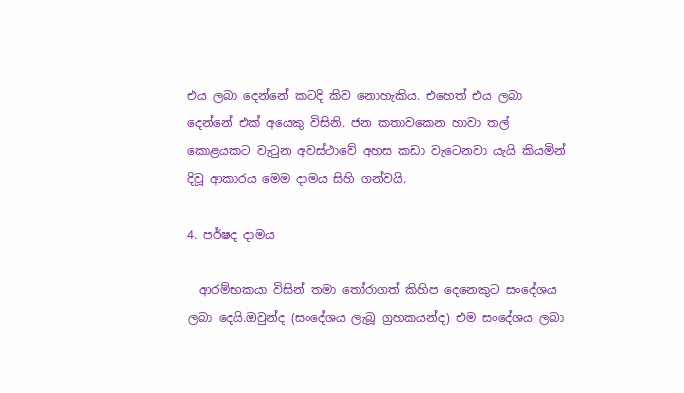එය ලබා දෙන්නේ කටදි කිව නොහැකිය. එහෙත් එය ලබා දෙන්නේ එක් අයෙකු විසිනි. ජන කතාවකෙන හාවා තල් කොළයකට වැටුන අවස්ථාවේ අහස කඩා වැටෙනවා යැයි කියමින් දිවූ ආකාරය මෙම දාමය සිහි ගන්වයි.

4. පර්ෂද දාමය

  ආරම්භකයා විසින් තමා තෝරාගත් කිහිප දෙනෙකුට සංදේශය ලබා දෙයි.ඔවුන්ද (සංදේශය ලැබූ ග්‍රහකයන්ද) එම සංදේශය ලබා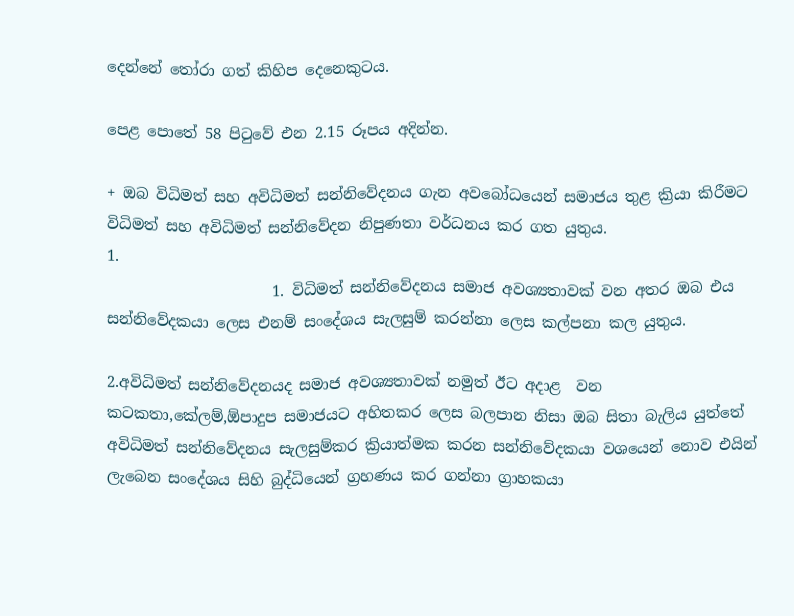දෙන්නේ තෝරා ගත් කිහිප දෙනෙකුටය.

පෙළ පොතේ 58 පිටුවේ එන 2.15 රූපය අදින්න.

+ ඔබ විධිමත් සහ අවිධිමත් සන්නිවේදනය ගැන අවබෝධයෙන් සමාජය තුළ ක්‍රියා කිරීමට විධිමත් සහ අවිධිමත් සන්නිවේදන නිපුණතා වර්ධනය කර ගත යුතුය.
1.
                      1. විධිමත් සන්නිවේදනය සමාජ අවශ්‍යතාවක්‌ වන අතර ඔබ එය සන්නිවේදකයා ලෙස එනම් සංදේශය සැලසුම් කරන්නා ලෙස කල්පනා කල යුතුය.

2.අවිධිමත් සන්නිවේදනයද සමාජ අවශ්‍යතාවක් නමුත් ඊට අදාළ  වන කටකතා,කේලම්,ඕපාදුප සමාජයට අහිතකර ලෙස බලපාන නිසා ඔබ සිතා බැලිය යුත්තේ අවිධිමත් සන්නිවේදනය සැලසුම්කර ක්‍රියාත්මක කරන සන්නිවේදකයා වශයෙන් නොව එයින් ලැබෙන සංදේශය සිහි බුද්ධියෙන් ග්‍රහණය කර ගන්නා ග්‍රාහකයා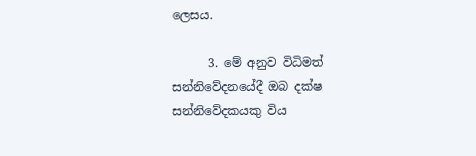ලෙසය.

      3. මේ අනුව විධිමත් සන්නිවේදනයේදී ඔබ දක්ෂ සන්නිවේදකයකු විය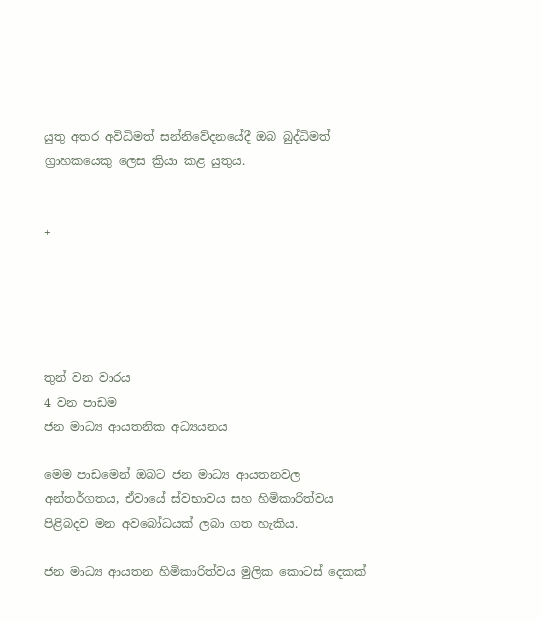යුතු අතර අවිධිමත් සන්නිවේදනයේදී ඔබ බුද්ධිමත් ග්‍රාහකයෙකු ලෙස ක්‍රියා කළ යුතුය.


+





තුන් වන වාරය
4 වන පාඩම
ජන මාධ්‍ය ආයතනික අධ්‍යයනය

මෙම පාඩමෙන් ඔබට ජන මාධ්‍ය ආයතනවල අන්තර්ගතය, ඒවායේ ස්වභාවය සහ හිමිකාරිත්වය පිළිබදව මන අවබෝධයක් ලබා ගත හැකිය.

ජන මාධ්‍ය ආයතන හිමිකාරිත්වය මුලික කොටස් දෙකක්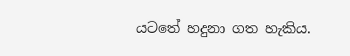යටතේ හදුනා ගත හැකිය.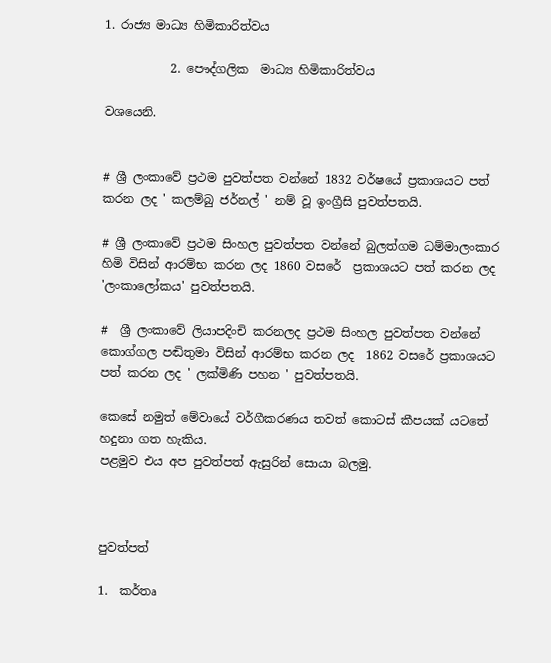1. රාජ්‍ය මාධ්‍ය හිමිකාරිත්වය

           2. පෞද්ගලික  මාධ්‍ය හිමිකාරිත්වය

වශයෙනි.


# ශ්‍රී ලංකාවේ ප්‍රථම පුවත්පත වන්නේ 1832 වර්ෂයේ ප්‍රකාශයට පත් කරන ලද ' කලම්බු ජර්නල් ' නම් වූ ඉංග්‍රීසි පුවත්පතයි.

# ශ්‍රී ලංකාවේ ප්‍රථම සිංහල පුවත්පත වන්නේ බුලත්ගම ධම්මාලංකාර හිමි විසින් ආරම්භ කරන ලද 1860 වසරේ  ප්‍රකාශයට පත් කරන ලද 'ලංකාලෝකය' පුවත්පතයි.

#  ශ්‍රී ලංකාවේ ලියාපදිංචි කරනලද ප්‍රථම සිංහල පුවත්පත වන්නේ කොග්ගල පඬිතුමා විසින් ආරම්භ කරන ලද  1862 වසරේ ප්‍රකාශයට පත් කරන ලද ' ලක්මිණි පහන ' පුවත්පතයි.

කෙසේ නමුත් මේවායේ වර්ගීකරණය තවත් කොටස් කීපයක් යටතේ හදුනා ගත හැකිය.
පළමුව එය අප පුවත්පත් ඇසුරින් සොයා බලමු.



පුවත්පත්

1.  කර්තෘ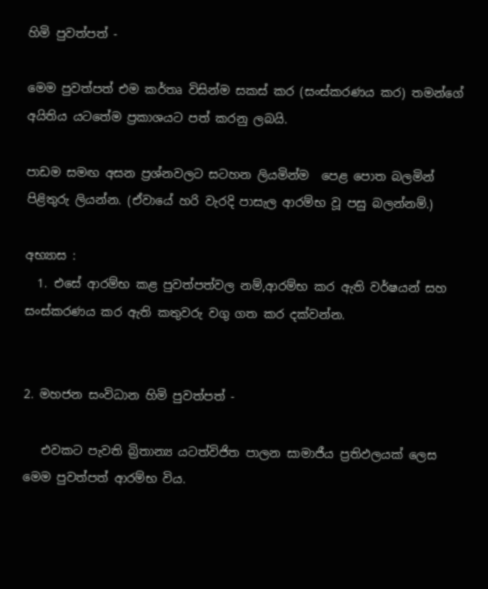හිමි පුවත්පත් -

මෙම පුවත්පත් එම කර්තෘ විසින්ම සකස් කර (සංස්කරණය කර) තමන්ගේ අයිතිය යටතේම ප්‍රකාශයට පත් කරනු ලබයි.

පාඩම සමඟ අසන ප්‍රශ්නවලට සටහන ලියමින්ම  පෙළ පොත බලමින් පිළිතුරු ලියන්න. (ඒවායේ හරි වැරදි පාසැල ආරම්භ වූ පසු බලන්නම්.)

අභ්‍යාස :
  1. එසේ ආරම්භ කළ පුවත්පත්වල නම්,ආරම්භ කර ඇති වර්ෂයන් සහ සංස්කරණය කර ඇති කතුවරු වගු ගත කර දක්වන්න.


2. මහජන සංවිධාන හිමි පුවත්පත් -

   එවකට පැවති බ්‍රිතාන්‍ය යටත්විජිත පාලන සාමාජීය ප්‍රතිඵලයක් ලෙස මෙම පුවත්පත් ආරම්භ විය.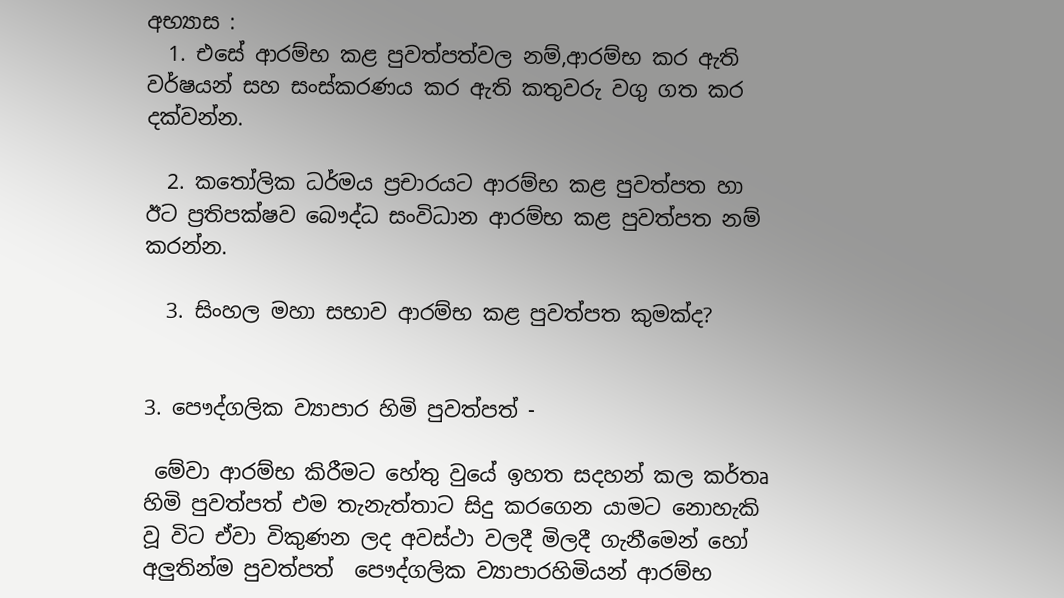අභ්‍යාස :
  1. එසේ ආරම්භ කළ පුවත්පත්වල නම්,ආරම්භ කර ඇති වර්ෂයන් සහ සංස්කරණය කර ඇති කතුවරු වගු ගත කර දක්වන්න.

  2. කතෝලික ධර්මය ප්‍රචාරයට ආරම්භ කළ පුවත්පත හා ඊට ප්‍රතිපක්ෂව බෞද්ධ සංවිධාන ආරම්භ කළ පුවත්පත නම් කරන්න.

  3. සිංහල මහා සභාව ආරම්භ කළ පුවත්පත කුමක්ද?


3. පෞද්ගලික ව්‍යාපාර හිමි පුවත්පත් -

 මේවා ආරම්භ කිරීමට හේතු වුයේ ඉහත සදහන් කල කර්තෘ හිමි පුවත්පත් එම තැනැත්තාට සිදු කරගෙන යාමට නොහැකි වූ විට ඒවා විකුණන ලද අවස්ථා වලදී මිලදී ගැනීමෙන් හෝ අලුතින්ම පුවත්පත්  පෞද්ගලික ව්‍යාපාරහිමියන් ආරම්භ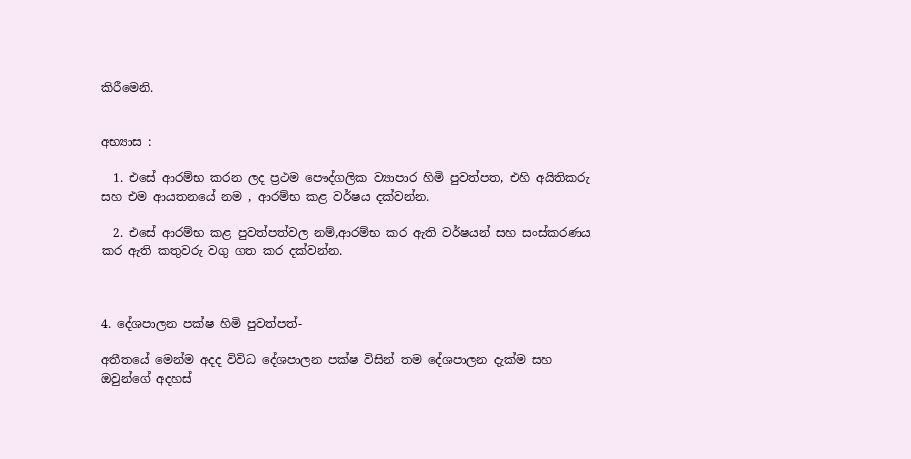කිරීමෙනි.


අභ්‍යාස :

  1. එසේ ආරම්භ කරන ලද ප්‍රථම පෞද්ගලික ව්‍යාපාර හිමි පුවත්පත, එහි අයිතිකරු සහ එම ආයතනයේ නම , ආරම්භ කළ වර්ෂය දක්වන්න.

  2. එසේ ආරම්භ කළ පුවත්පත්වල නම්,ආරම්භ කර ඇති වර්ෂයන් සහ සංස්කරණය කර ඇති කතුවරු වගු ගත කර දක්වන්න.



4. දේශපාලන පක්ෂ හිමි පුවත්පත්-

අතීතයේ මෙන්ම අදද විවිධ දේශපාලන පක්ෂ විසින් තම දේශපාලන දැක්ම සහ ඔවුන්ගේ අදහස්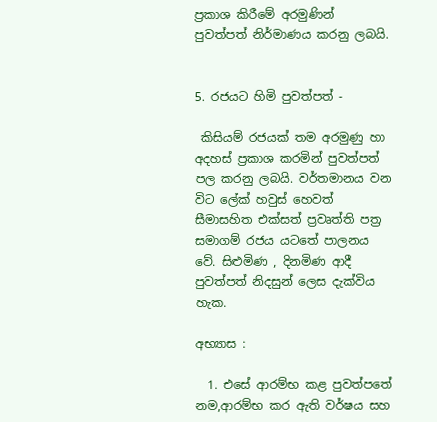ප්‍රකාශ කිරීමේ අරමුණින් පුවත්පත් නිර්මාණය කරනු ලබයි.


5. රජයට හිමි පුවත්පත් -

 කිසියම් රජයක් තම අරමුණු හා අදහස් ප්‍රකාශ කරමින් පුවත්පත් පල කරනු ලබයි. වර්තමානය වන විට ලේක් හවුස් හෙවත් සීමාසහිත එක්සත් ප්‍රවෘත්ති පත්‍ර සමාගම් රජය යටතේ පාලනය වේ. සිළුමිණ , දිනමිණ ආදී පුවත්පත් නිදසුන් ලෙස දැක්විය හැක.

අභ්‍යාස :

  1. එසේ ආරම්භ කළ පුවත්පතේ නම,ආරම්භ කර ඇති වර්ෂය සහ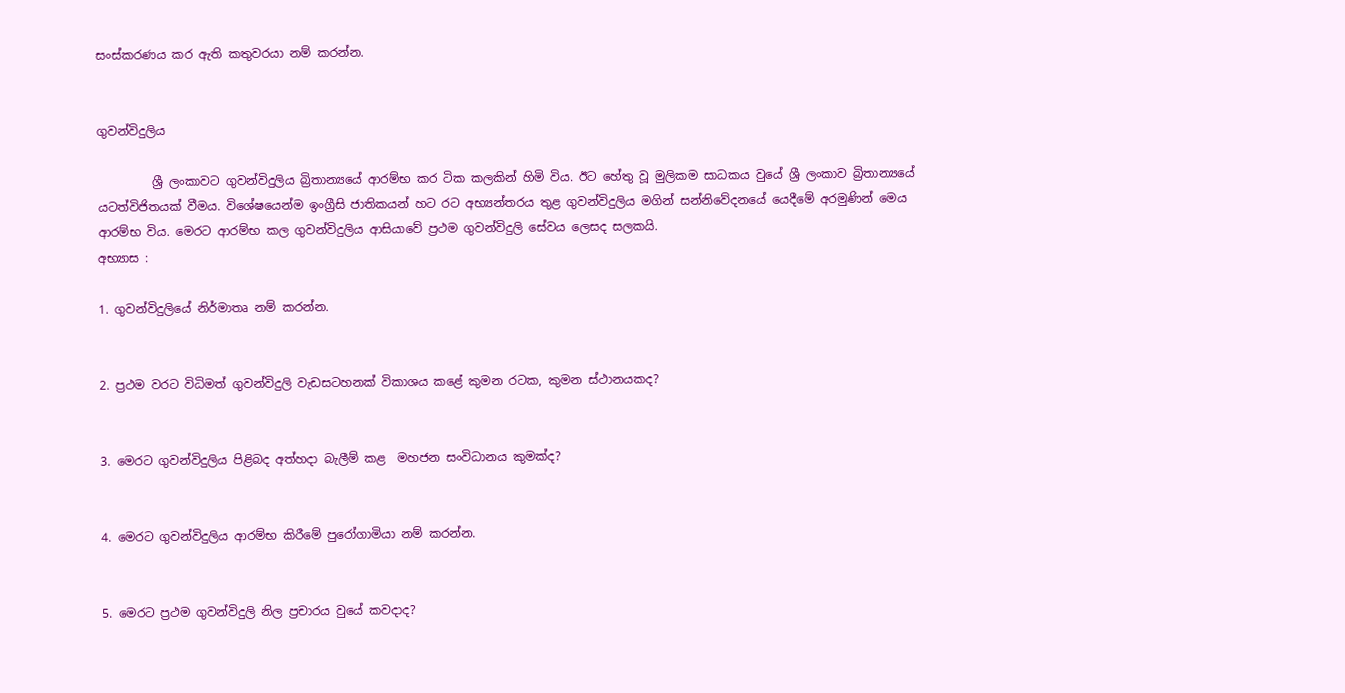සංස්කරණය කර ඇති කතුවරයා නම් කරන්න.


ගුවන්විදුලිය

         ශ්‍රී ලංකාවට ගුවන්විදුලිය බ්‍රිතාන්‍යයේ ආරම්භ කර ටික කලකින් හිමි විය. ඊට හේතු වූ මුලිකම සාධකය වුයේ ශ්‍රී ලංකාව බ්‍රිතාන්‍යයේ යටත්විජිතයක් වීමය. විශේෂයෙන්ම ඉංග්‍රීසි ජාතිකයන් හට රට අභ්‍යන්තරය තුළ ගුවන්විදුලිය මගින් සන්නිවේදනයේ යෙදීමේ අරමුණින් මෙය ආරම්භ විය. මෙරට ආරම්භ කල ගුවන්විදුලිය ආසියාවේ ප්‍රථම ගුවන්විදුලි සේවය ලෙසද සලකයි.
අභ්‍යාස :

1. ගුවන්විදුලියේ නිර්මාතෘ නම් කරන්න.


2. ප්‍රථම වරට විධිමත් ගුවන්විදුලි වැඩසටහනක් විකාශය කළේ කුමන රටක, කුමන ස්ථානයකද?


3. මෙරට ගුවන්විදුලිය පිළිබද අත්හදා බැලීම් කළ  මහජන සංවිධානය කුමක්ද?


4. මෙරට ගුවන්විදුලිය ආරම්භ කිරීමේ පුරෝගාමියා නම් කරන්න.


5. මෙරට ප්‍රථම ගුවන්විදුලි නිල ප්‍රචාරය වුයේ කවදාද?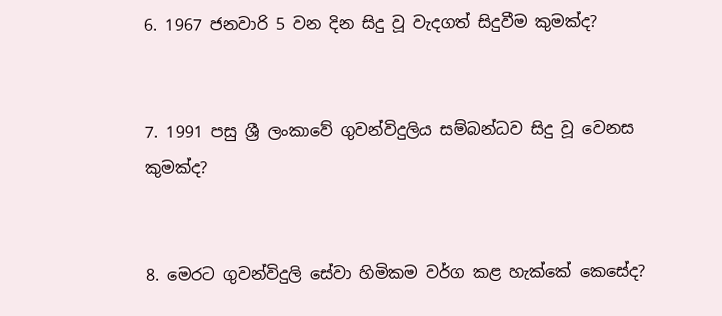6. 1967 ජනවාරි 5 වන දින සිදු වූ වැදගත් සිදුවීම කුමක්ද?


7. 1991 පසු ශ්‍රී ලංකාවේ ගුවන්විදුලිය සම්බන්ධව සිදු වූ වෙනස කුමක්ද?


8. මෙරට ගුවන්විදුලි සේවා හිමිකම වර්ග කළ හැක්කේ කෙසේද?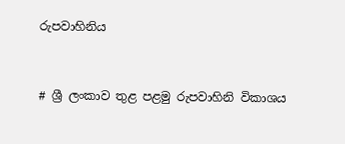රුපවාහිනිය


# ශ්‍රී ලංකාව තුළ පළමු රුපවාහිනි විකාශය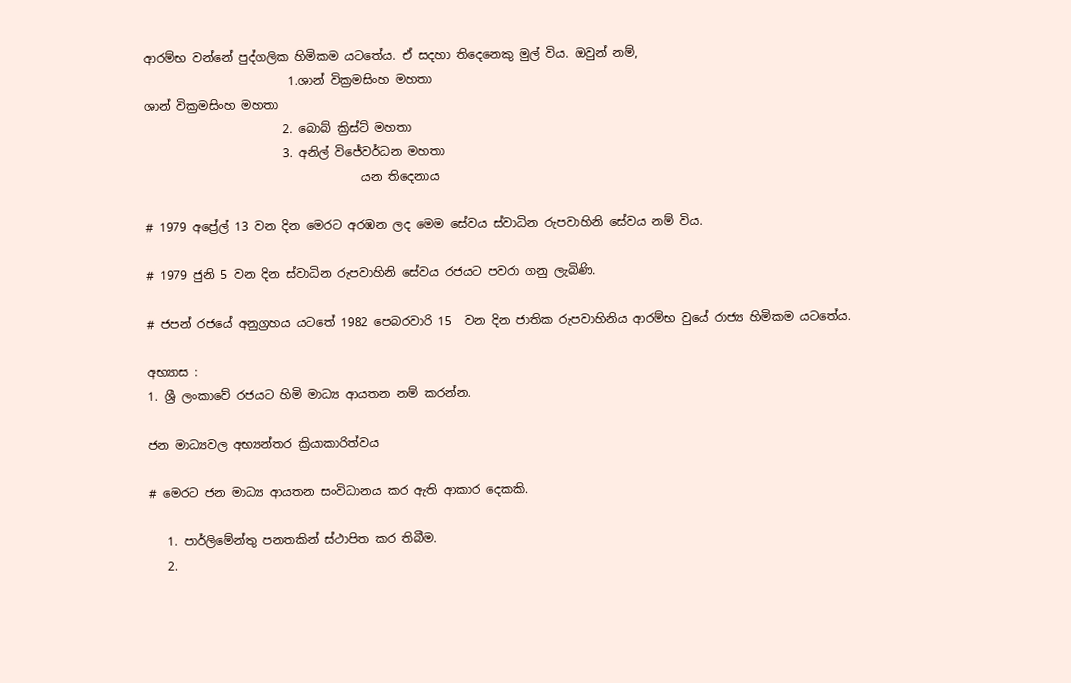ආරම්භ වන්නේ පුද්ගලික හිමිකම යටතේය. ඒ සදහා තිදෙනෙකු මුල් විය. ඔවුන් නම්,
                        1.ශාන් වික්‍රමසිංහ මහතා
ශාන් වික්‍රමසිංහ මහතා
                       2. බොබ් ක්‍රිස්ට් මහතා
                       3. අනිල් විජේවර්ධන මහතා
                                    යන තිදෙනාය

# 1979 අප්‍රේල් 13 වන දින මෙරට අරඹන ලද මෙම සේවය ස්වාධින රුපවාහිනි සේවය නම් විය.

# 1979 ජුනි 5 වන දින ස්වාධින රුපවාහිනි සේවය රජයට පවරා ගනු ලැබිණි.

# ජපන් රජයේ අනුග්‍රහය යටතේ 1982 පෙබරවාරි 15  වන දින ජාතික රුපවාහිනිය ආරම්භ වුයේ රාජ්‍ය හිමිකම යටතේය.

අභ්‍යාස :
1. ශ්‍රී ලංකාවේ රජයට හිමි මාධ්‍ය ආයතන නම් කරන්න.

ජන මාධ්‍යවල අභ්‍යන්තර ක්‍රියාකාරිත්වය

# මෙරට ජන මාධ්‍ය ආයතන සංවිධානය කර ඇති ආකාර දෙකකි.

   1. පාර්ලිමේන්තු පනතකින් ස්ථාපිත කර තිබීම.
   2.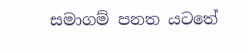සමාගම් පනත යටතේ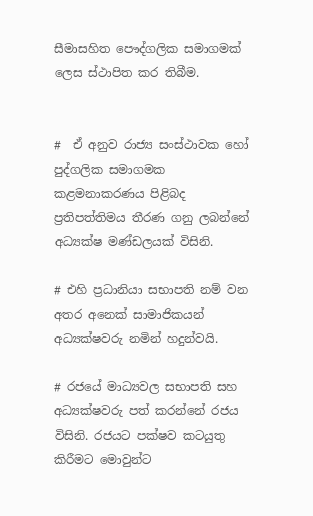සීමාසහිත පෞද්ගලික සමාගමක් ලෙස ස්ථාපිත කර තිබීම.


#  ඒ අනුව රාජ්‍ය සංස්ථාවක හෝ පුද්ගලික සමාගමක කළමනාකරණය පිළිබද ප්‍රතිපත්තිමය තීරණ ගනු ලබන්නේ අධ්‍යක්ෂ මණ්ඩලයක් විසිනි.

# එහි ප්‍රධානියා සභාපති නම් වන අතර අනෙක් සාමාජිකයන් අධ්‍යක්ෂවරු නමින් හදුන්වයි.

# රජයේ මාධ්‍යවල සභාපති සහ  අධ්‍යක්ෂවරු පත් කරන්නේ රජය විසිනි. රජයට පක්ෂව කටයුතු කිරීමට මොවුන්ට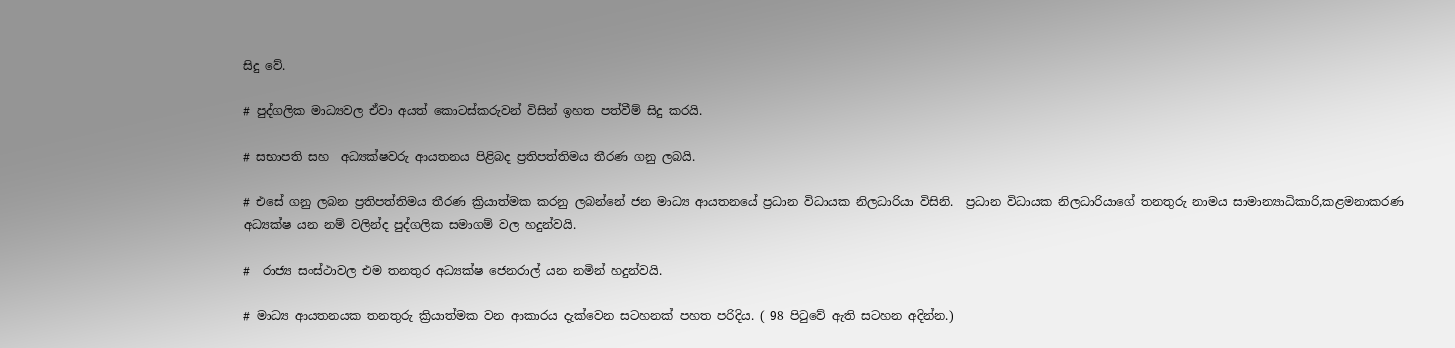සිදු වේ.

# පුද්ගලික මාධ්‍යවල ඒවා අයත් කොටස්කරුවන් විසින් ඉහත පත්වීම් සිදු කරයි.

# සභාපති සහ  අධ්‍යක්ෂවරු ආයතනය පිළිබද ප්‍රතිපත්තිමය තීරණ ගනු ලබයි.

# එසේ ගනු ලබන ප්‍රතිපත්තිමය තීරණ ක්‍රියාත්මක කරනු ලබන්නේ ජන මාධ්‍ය ආයතනයේ ප්‍රධාන විධායක නිලධාරියා විසිනි.  ප්‍රධාන විධායක නිලධාරියාගේ තනතුරු නාමය සාමාන්‍යාධිකාරි,කළමනාකරණ අධ්‍යක්ෂ යන නම් වලින්ද පුද්ගලික සමාගම් වල හදුන්වයි.

#  රාජ්‍ය සංස්ථාවල එම තනතුර අධ්‍යක්ෂ ජෙනරාල් යන නමින් හදුන්වයි.

# මාධ්‍ය ආයතනයක තනතුරු ක්‍රියාත්මක වන ආකාරය දැක්වෙන සටහනක් පහත පරිදිය. ( 98 පිටුවේ ඇති සටහන අදින්න.)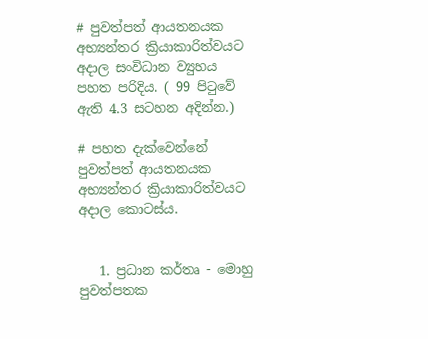# පුවත්පත් ආයතනයක අභ්‍යන්තර ක්‍රියාකාරිත්වයට අදාල සංවිධාන ව්‍යුහය පහත පරිදිය. ( 99 පිටුවේ ඇති 4.3 සටහන අදින්න.)

# පහත දැක්වෙන්නේ  පුවත්පත් ආයතනයක අභ්‍යන්තර ක්‍රියාකාරිත්වයට අදාල කොටස්ය.


   1. ප්‍රධාන කර්තෘ - මොහු පුවත්පතක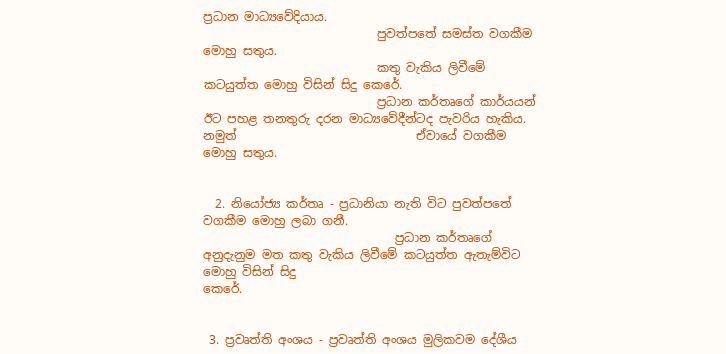ප්‍රධාන මාධ්‍යවේදියාය.
                             පුවත්පතේ සමස්ත වගකීම මොහු සතුය.
                             කතු වැකිය ලිවීමේ කටයුත්ත මොහු විසින් සිදු කෙරේ.
                             ප්‍රධාන කර්තෘගේ කාර්යයන් ඊට පහළ තනතුරු දරන මාධ්‍යවේදීන්ටද පැවරිය හැකිය. නමුත්                              ඒවායේ වගකීම මොහු සතුය.


  2. නියෝජ්‍ය කර්තෘ - ප්‍රධානියා නැති විට පුවත්පතේ වගකීම මොහු ලබා ගනී.
                                ප්‍රධාන කර්තෘගේ අනුදැනුම මත කතු වැකිය ලිවීමේ කටයුත්ත ඇතැම්විට මොහු විසින් සිදු                                    කෙරේ.


 3. ප්‍රවෘත්ති අංශය - ප්‍රවෘත්ති අංශය මුලිකවම දේශීය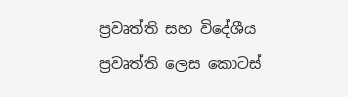ප්‍රවෘත්ති සහ විදේශීය ප්‍රවෘත්ති ලෙස කොටස්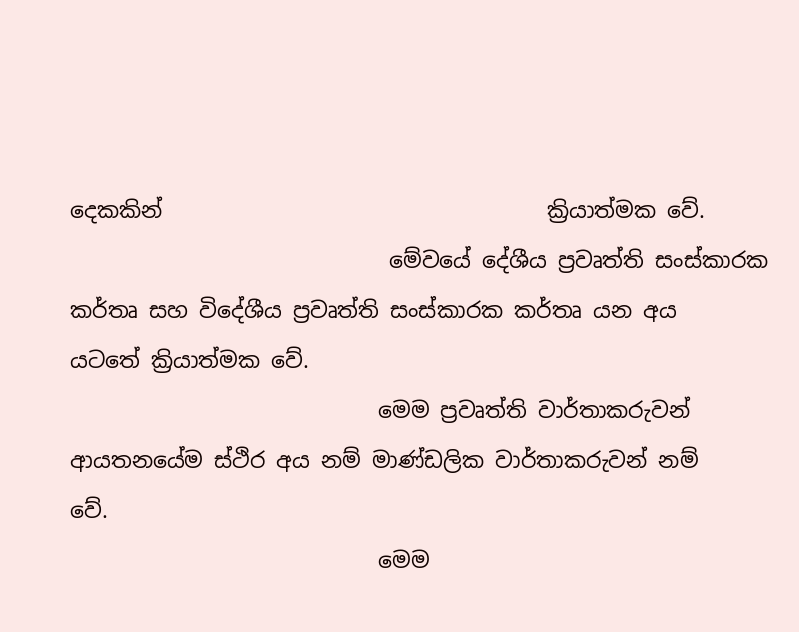දෙකකින්                                   ක්‍රියාත්මක වේ.
                             මේවයේ දේශීය ප්‍රවෘත්ති සංස්කාරක කර්තෘ සහ විදේශීය ප්‍රවෘත්ති සංස්කාරක කර්තෘ යන අය                             යටතේ ක්‍රියාත්මක වේ.
                            මෙම ප්‍රවෘත්ති වාර්තාකරුවන් ආයතනයේම ස්ථිර අය නම් මාණ්ඩලික වාර්තාකරුවන් නම්                                  වේ.
                            මෙම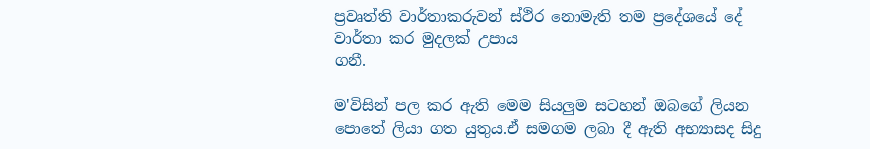ප්‍රවෘත්ති වාර්තාකරුවන් ස්ථිර නොමැති තම ප්‍රදේශයේ දේ වාර්තා කර මුදලක් උපාය                                  ගනී.

ම'විසින් පල කර ඇති මෙම සියලුම සටහන් ඔබගේ ලියන පොතේ ලියා ගත යුතුය.ඒ සමගම ලබා දී ඇති අභ්‍යාසද සිදු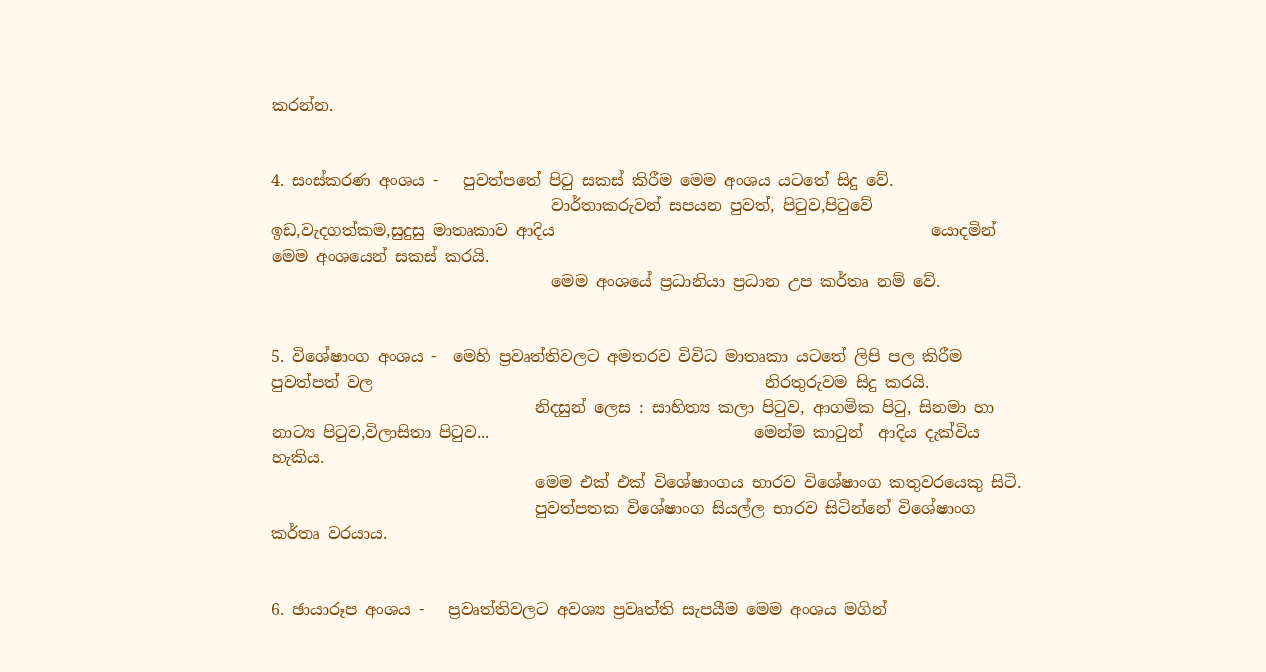කරන්න.


4. සංස්කරණ අංශය -   පුවත්පතේ පිටු සකස් කිරීම මෙම අංශය යටතේ සිදු වේ.
                                   වාර්තාකරුවන් සපයන පුවත්, පිටුව,පිටුවේ ඉඩ,වැදගත්කම,සුදුසු මාතෘකාව ආදිය                                               යොදමින් මෙම අංශයෙන් සකස් කරයි.
                                   මෙම අංශයේ ප්‍රධානියා ප්‍රධාන උප කර්තෘ නම් වේ.


5. විශේෂාංග අංශය -  මෙහි ප්‍රවෘත්තිවලට අමතරව විවිධ මාතෘකා යටතේ ලිපි පල කිරීම පුවත්පත් වල                                                 නිරතුරුවම සිදු කරයි.
                                 නිදසුන් ලෙස : සාහිත්‍ය කලා පිටුව, ආගමික පිටු, සිනමා හා නාට්‍ය පිටුව,විලාසිතා පිටුව...                                 මෙන්ම කාටුන්  ආදිය දැක්විය හැකිය.
                                 මෙම එක් එක් විශේෂාංගය භාරව විශේෂාංග කතුවරයෙකු සිටි.
                                 පුවත්පතක විශේෂාංග සියල්ල භාරව සිටින්නේ විශේෂාංග කර්තෘ වරයාය.


6. ඡායාරූප අංශය -   ප්‍රවෘත්තිවලට අවශ්‍ය ප්‍රවෘත්ති සැපයීම මෙම අංශය මගින්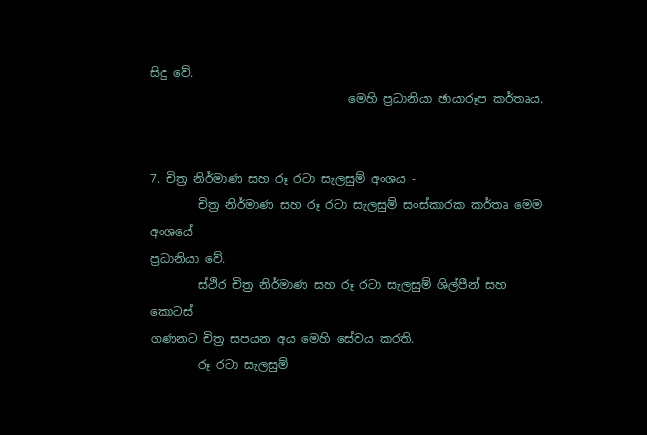සිදු වේ.
                                 මෙහි ප්‍රධානියා ඡායාරූප කර්තෘය.


7. චිත්‍ර නිර්මාණ සහ රූ රටා සැලසුම් අංශය -
        චිත්‍ර නිර්මාණ සහ රූ රටා සැලසුම් සංස්කාරක කර්තෘ මෙම අංශයේ                                                                    ප්‍රධානියා වේ.
        ස්ථිර චිත්‍ර නිර්මාණ සහ රූ රටා සැලසුම් ශිල්පීන් සහ කොටස්                                                                            ගණනට චිත්‍ර සපයන අය මෙහි සේවය කරති.
        රූ රටා සැලසුම්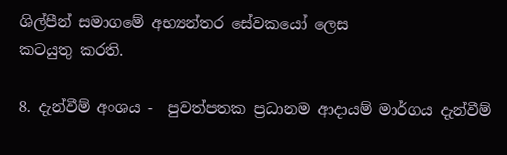ශිල්පීන් සමාගමේ අභ්‍යන්තර සේවකයෝ ලෙස                                                                        කටයුතු කරති.

8. දැන්වීම් අංශය -  පුවත්පතක ප්‍රධානම ආදායම් මාර්ගය දැන්වීම්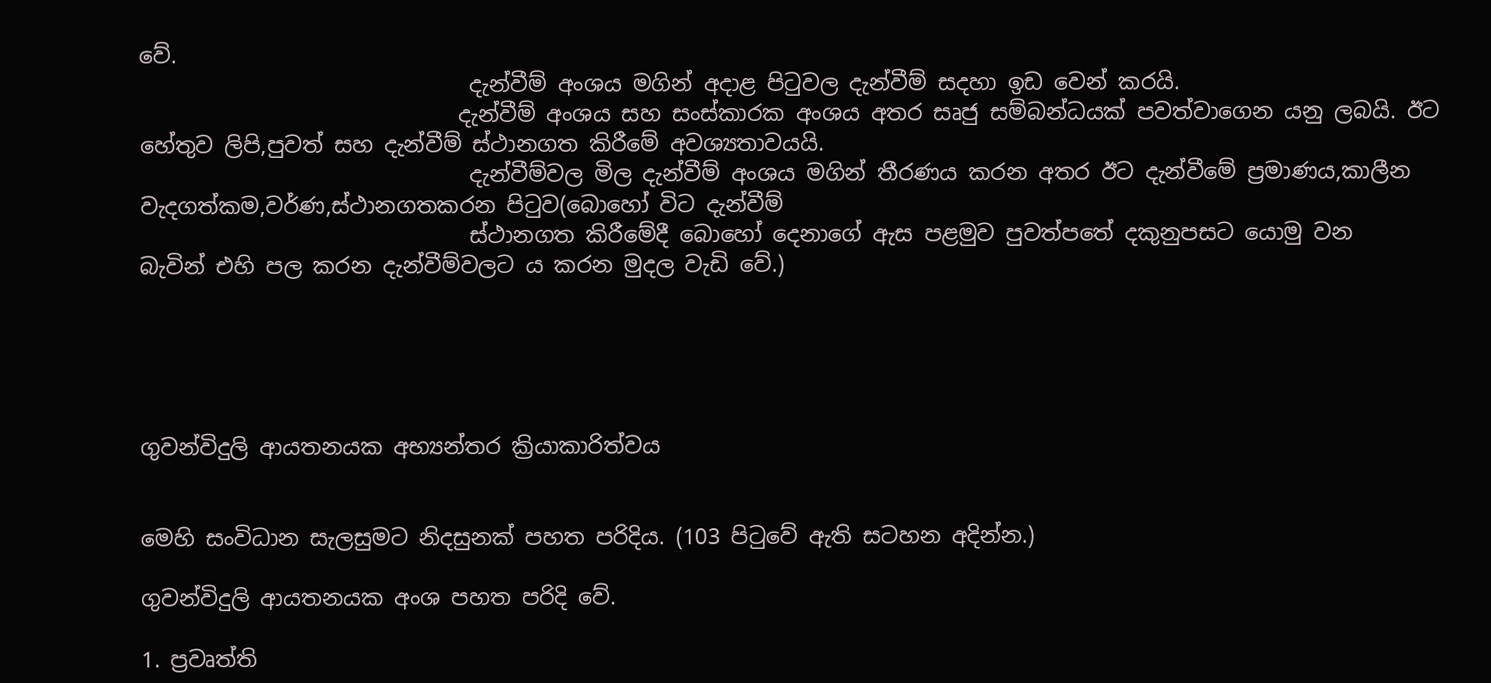වේ.
                              දැන්වීම් අංශය මගින් අදාළ පිටුවල දැන්වීම් සදහා ඉඩ වෙන් කරයි.
                             දැන්වීම් අංශය සහ සංස්කාරක අංශය අතර සෘජු සම්බන්ධයක් පවත්වාගෙන යනු ලබයි. ඊට                                 හේතුව ලිපි,පුවත් සහ දැන්වීම් ස්ථානගත කිරීමේ අවශ්‍යතාවයයි.
                              දැන්වීම්වල මිල දැන්වීම් අංශය මගින් තීරණය කරන අතර ඊට දැන්වීමේ ප්‍රමාණය,කාලීන                                  වැදගත්කම,වර්ණ,ස්ථානගතකරන පිටුව(බොහෝ විට දැන්වීම්
                              ස්ථානගත කිරීමේදී බොහෝ දෙනාගේ ඇස පළමුව පුවත්පතේ දකුනුපසට යොමු වන                                       බැවින් එහි පල කරන දැන්වීම්වලට ය කරන මුදල වැඩි වේ.)





ගුවන්විදුලි ආයතනයක අභ්‍යන්තර ක්‍රියාකාරිත්වය


මෙහි සංවිධාන සැලසුමට නිදසුනක් පහත පරිදිය. (103 පිටුවේ ඇති සටහන අදින්න.)

ගුවන්විදුලි ආයතනයක අංශ පහත පරිදි වේ.

1. ප්‍රවෘත්ති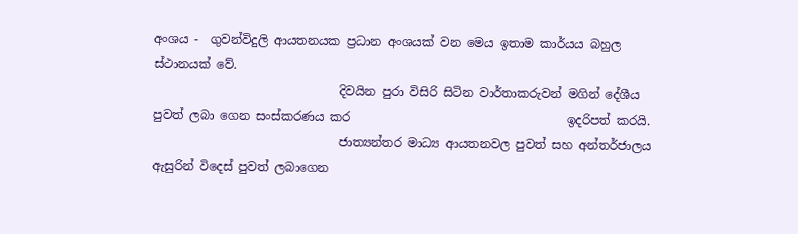අංශය -  ගුවන්විදුලි ආයතනයක ප්‍රධාන අංශයක් වන මෙය ඉතාම කාර්යය බහුල ස්ථානයක් වේ.
                               දිවයින පුරා විසිරි සිටින වාර්තාකරුවන් මගින් දේශීය පුවත් ලබා ගෙන සංස්කරණය කර                                    ඉදරිපත් කරයි.
                               ජාත්‍යන්තර මාධ්‍ය ආයතනවල පුවත් සහ අන්තර්ජාලය ඇසුරින් විදෙස් පුවත් ලබාගෙන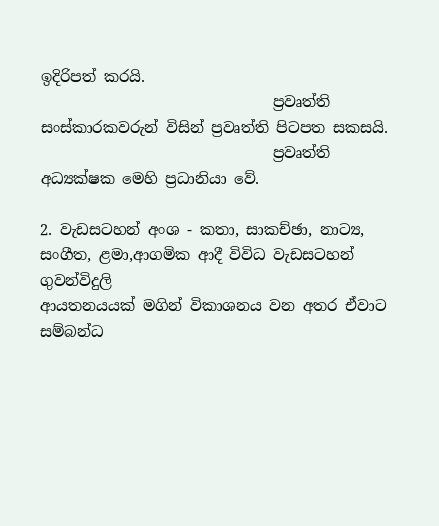ඉදිරිපත් කරයි.
                               ප්‍රවෘත්ති සංස්කාරකවරුන් විසින් ප්‍රවෘත්ති පිටපත සකසයි.
                               ප්‍රවෘත්ති අධ්‍යක්ෂක මෙහි ප්‍රධානියා වේ.

2. වැඩසටහන් අංශ - කතා, සාකච්ඡා, නාට්‍ය, සංගීත, ළමා,ආගමික ආදී විවිධ වැඩසටහන් ගුවන්විදුලි                                                 ආයතනයයක් මගින් විකාශනය වන අතර ඒවාට සම්බන්ධ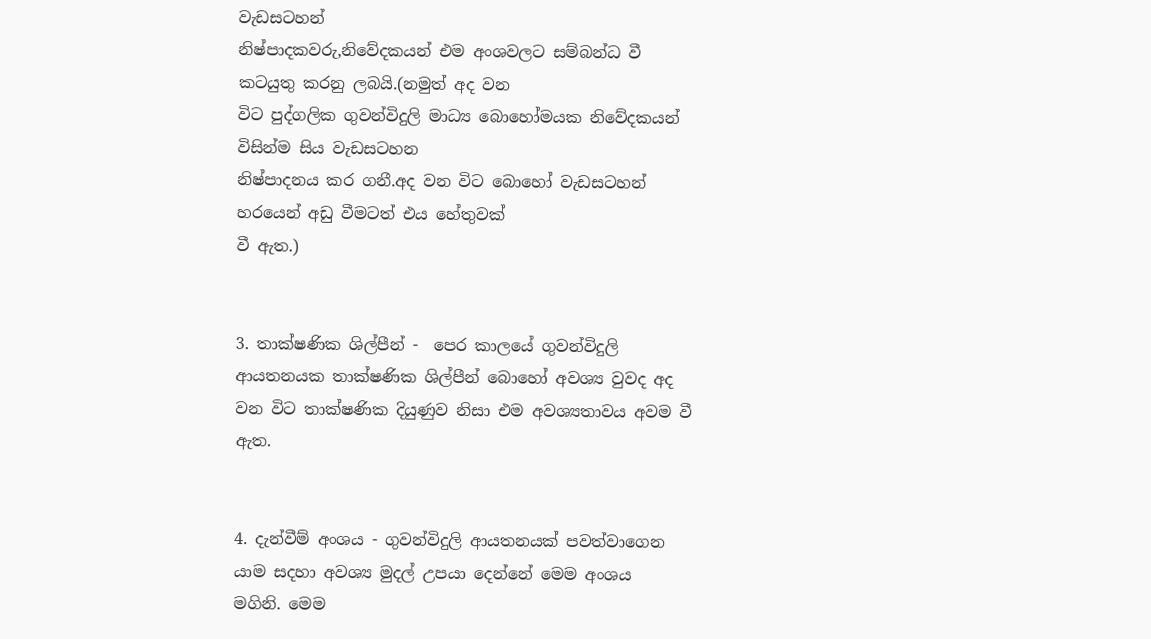වැඩසටහන්                                                             නිෂ්පාදකවරු,නිවේදකයන් එම අංශවලට සම්බන්ධ වී කටයුතු කරනු ලබයි.(නමුත් අද වන                                   විට පුද්ගලික ගුවන්විදුලි මාධ්‍ය බොහෝමයක නිවේදකයන් විසින්ම සිය වැඩසටහන                                         නිෂ්පාදනය කර ගනී.අද වන විට බොහෝ වැඩසටහන් හරයෙන් අඩු වීමටත් එය හේතුවක්                                  වී ඇත.)


3. තාක්ෂණික ශිල්පීන් -  පෙර කාලයේ ගුවන්විදුලි ආයතනයක තාක්ෂණික ශිල්පීන් බොහෝ අවශ්‍ය වුවද අද                                           වන විට තාක්ෂණික දියුණුව නිසා එම අවශ්‍යතාවය අවම වී ඇත.


4. දැන්වීම් අංශය - ගුවන්විදුලි ආයතනයක් පවත්වාගෙන යාම සදහා අවශ්‍ය මුදල් උපයා දෙන්නේ මෙම අංශය                                 මගිනි. මෙම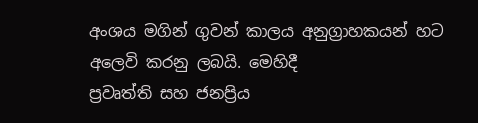අංශය මගින් ගුවන් කාලය අනුග්‍රාහකයන් හට අලෙවි කරනු ලබයි. මෙහිදී                                     ප්‍රවෘත්ති සහ ජනප්‍රිය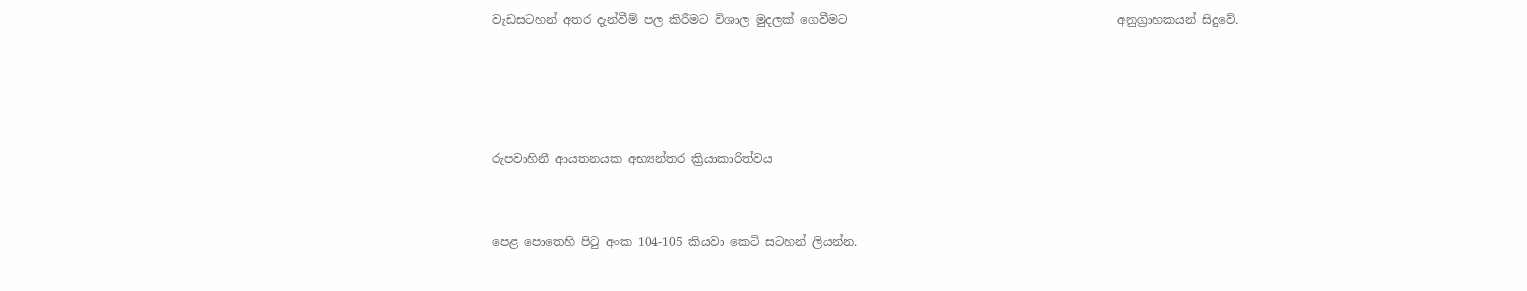වැඩසටහන් අතර දැන්වීම් පල කිරීමට විශාල මුදලක් ගෙවීමට                                             අනුග්‍රාහකයන් සිදුවේ.




රුපවාහිනී ආයතනයක අභ්‍යන්තර ක්‍රියාකාරිත්වය


පෙළ පොතෙහි පිටු අංක 104-105 කියවා කෙටි සටහන් ලියන්න.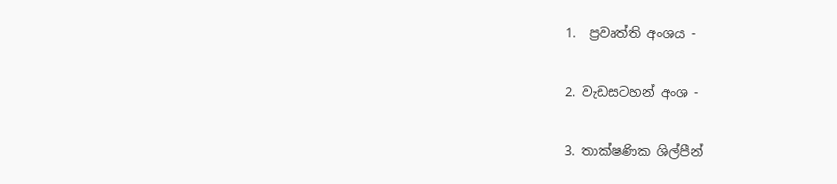1.  ප්‍රවෘත්ති අංශය -

2. වැඩසටහන් අංශ -

3. තාක්ෂණික ශිල්පීන්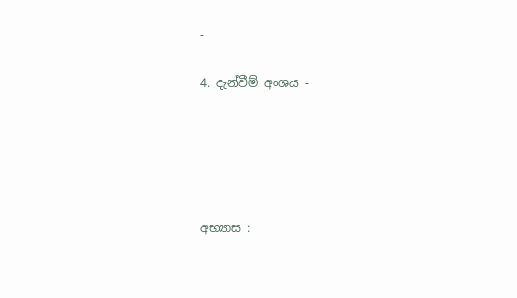-

4. දැන්වීම් අංශය -





අභ්‍යාස :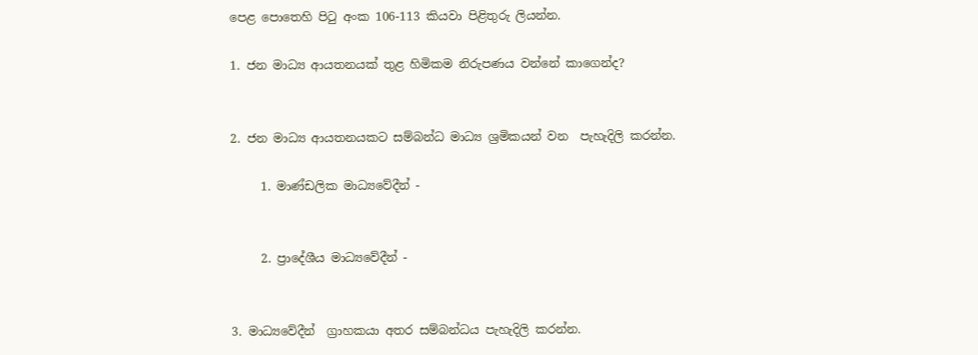පෙළ පොතෙහි පිටු අංක 106-113 කියවා පිළිතුරු ලියන්න.

1. ජන මාධ්‍ය ආයතනයක් තුළ හිමිකම නිරුපණය වන්නේ කාගෙන්ද?


2. ජන මාධ්‍ය ආයතනයකට සම්බන්ධ මාධ්‍ය ශ්‍රමිකයන් වන  පැහැදිලි කරන්න.

     1. මාණ්ඩලික මාධ්‍යවේදීන් -


     2. ප්‍රාදේශීය මාධ්‍යවේදීන් -


3. මාධ්‍යවේදීන්  ග්‍රාහකයා අතර සම්බන්ධය පැහැදිලි කරන්න.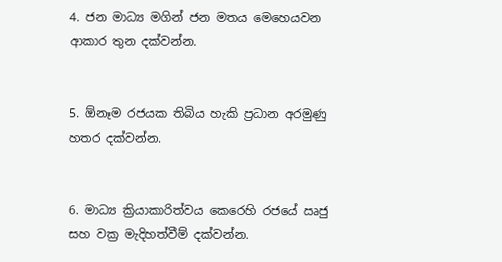4. ජන මාධ්‍ය මගින් ජන මතය මෙහෙයවන ආකාර තුන දක්වන්න.


5. ඕනෑම රජයක තිබිය හැකි ප්‍රධාන අරමුණු හතර දක්වන්න.


6. මාධ්‍ය ක්‍රියාකාරිත්වය කෙරෙහි රජයේ ඍජු සහ වක්‍ර මැදිහත්වීම් දක්වන්න.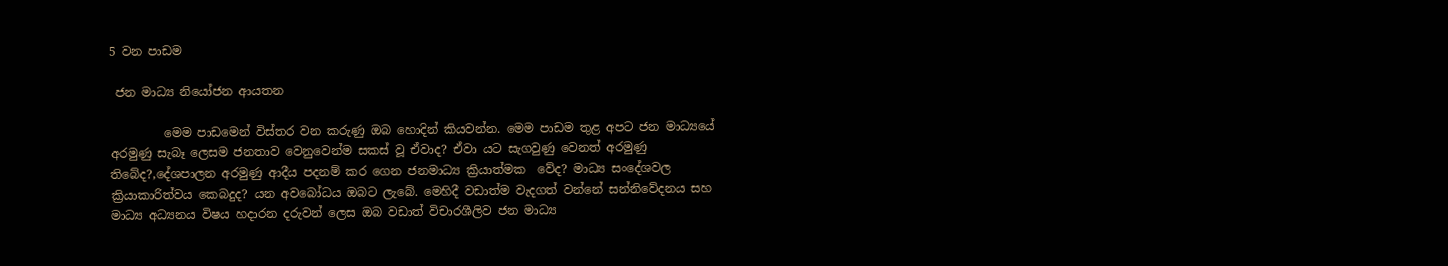5 වන පාඩම

 ජන මාධ්‍ය නියෝජන ආයතන

         මෙම පාඩමෙන් විස්තර වන කරුණු ඔබ හොදින් කියවන්න. මෙම පාඩම තුළ අපට ජන මාධ්‍යයේ අරමුණු සැබෑ ලෙසම ජනතාව වෙනුවෙන්ම සකස් වූ ඒවාද? ඒවා යට සැගවුණු වෙනත් අරමුණු තිබේද?,දේශපාලන අරමුණු ආදීය පදනම් කර ගෙන ජනමාධ්‍ය ක්‍රියාත්මක  වේද? මාධ්‍ය සංදේශවල ක්‍රියාකාරිත්වය කෙබදුද? යන අවබෝධය ඔබට ලැබේ. මෙහිදී වඩාත්ම වැදගත් වන්නේ සන්නිවේදනය සහ මාධ්‍ය අධ්‍යනය විෂය හදාරන දරුවන් ලෙස ඔබ වඩාත් විචාරශීලිව ජන මාධ්‍ය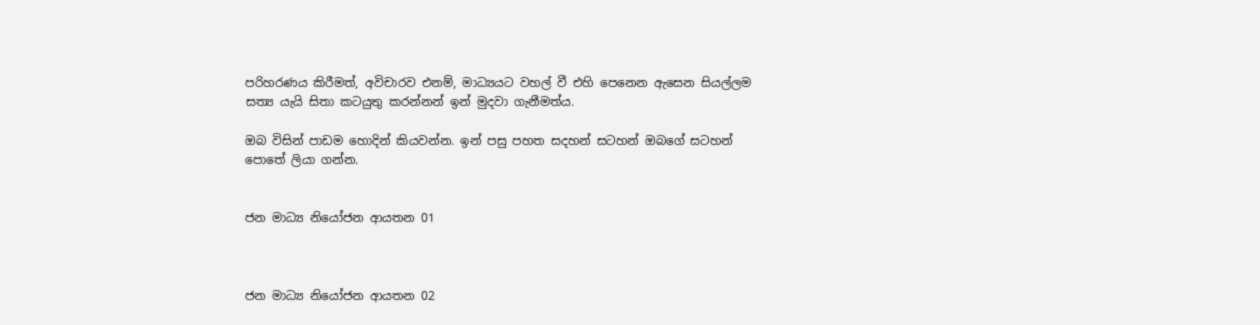පරිහරණය කිරීමත්, අවිචාරව එනම්, මාධ්‍යයට වහල් වී එහි පෙනෙන ඇසෙන සියල්ලම සත්‍ය යැයි සිතා කටයුතු කරන්නන් ඉන් මුදවා ගැනීමත්ය.

ඔබ විසින් පාඩම හොදින් කියවන්න. ඉන් පසු පහත සදහන් සටහන් ඔබගේ සටහන් පොතේ ලියා ගන්න.


ජන මාධ්‍ය නියෝජන ආයතන 01



ජන මාධ්‍ය නියෝජන ආයතන 02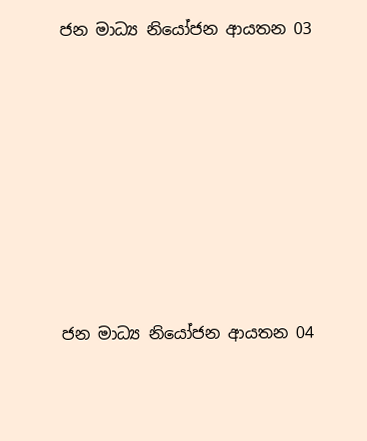ජන මාධ්‍ය නියෝජන ආයතන 03








ජන මාධ්‍ය නියෝජන ආයතන 04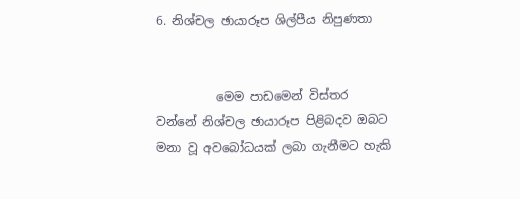6. නිශ්චල ඡායාරූප ශිල්පීය නිපුණතා


          මෙම පාඩමෙන් විස්තර වන්නේ නිශ්චල ඡායාරූප පිළිබදව ඔබට මනා වූ අවබෝධයක් ලබා ගැනීමට හැකි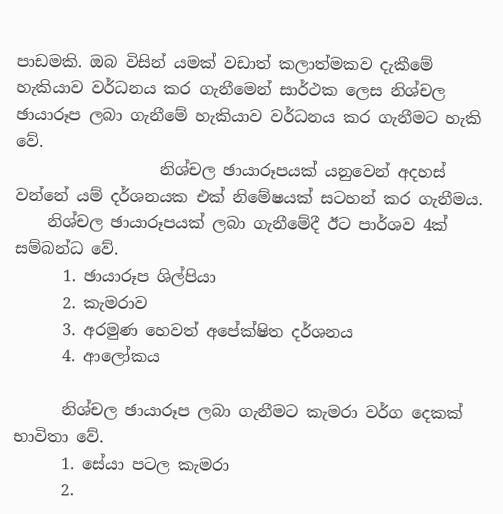පාඩමකි. ඔබ විසින් යමක් වඩාත් කලාත්මකව දැකීමේ හැකියාව වර්ධනය කර ගැනීමෙන් සාර්ථක ලෙස නිශ්චල ඡායාරූප ලබා ගැනීමේ හැකියාව වර්ධනය කර ගැනීමට හැකි වේ.
                  නිශ්චල ඡායාරූපයක් යනුවෙන් අදහස් වන්නේ යම් දර්ශනයක එක් නිමේෂයක් සටහන් කර ගැනීමය.
    නිශ්චල ඡායාරූපයක් ලබා ගැනීමේදී ඊට පාර්ශව 4ක් සම්බන්ධ වේ.
      1. ඡායාරූප ශිල්පියා
      2. කැමරාව
      3. අරමුණ හෙවත් අපේක්ෂිත දර්ශනය
      4. ආලෝකය

      නිශ්චල ඡායාරූප ලබා ගැනීමට කැමරා වර්ග දෙකක් භාවිතා වේ.
      1. සේයා පටල කැමරා
      2.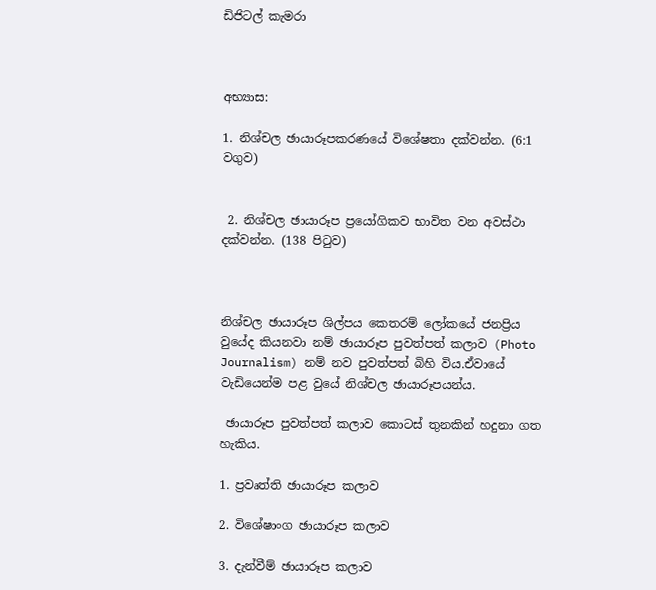ඩිජිටල් කැමරා



අභ්‍යාස:

1. නිශ්චල ඡායාරූපකරණයේ විශේෂතා දක්වන්න. (6:1 වගුව)


 2. නිශ්චල ඡායාරූප ප්‍රයෝගිකව භාවිත වන අවස්ථා දක්වන්න. (138 පිටුව)



නිශ්චල ඡායාරූප ශිල්පය කෙතරම් ලෝකයේ ජනප්‍රිය වුයේද කියනවා නම් ඡායාරූප පුවත්පත් කලාව (Photo Journalism) නම් නව පුවත්පත් බිහි විය.ඒවායේ වැඩියෙන්ම පළ වුයේ නිශ්චල ඡායාරූපයන්ය.

 ඡායාරූප පුවත්පත් කලාව කොටස් තුනකින් හදුනා ගත හැකිය.

1. ප්‍රවෘත්ති ඡායාරූප කලාව

2. විශේෂාංග ඡායාරූප කලාව

3. දැන්වීම් ඡායාරූප කලාව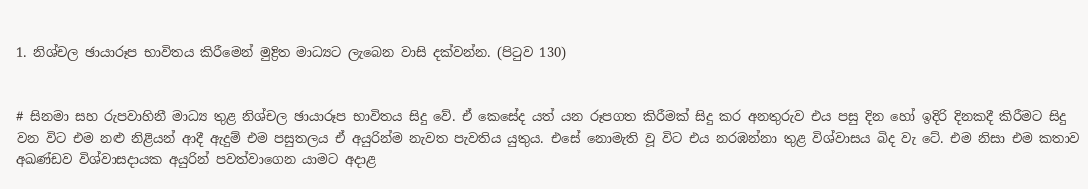1. නිශ්චල ඡායාරූප භාවිතය කිරීමෙන් මුද්‍රිත මාධ්‍යට ලැබෙන වාසි දක්වන්න. (පිටුව 130)


# සිනමා සහ රුපවාහිනී මාධ්‍ය තුළ නිශ්චල ඡායාරූප භාවිතය සිදු වේ. ඒ කෙසේද යත් යන රූපගත කිරීමක් සිදු කර අනතුරුව එය පසු දින හෝ ඉදිරි දිනකදී කිරීමට සිදු වන විට එම නළු නිළියන් ආදී ඇදුම් එම පසුතලය ඒ අයුරින්ම නැවත පැවතිය යුතුය. එසේ නොමැති වූ විට එය නරඹන්නා තුළ විශ්වාසය බිද වැ ටේ. එම නිසා එම කතාව අඛණ්ඩව විශ්වාසදායක අයුරින් පවත්වාගෙන යාමට අදාළ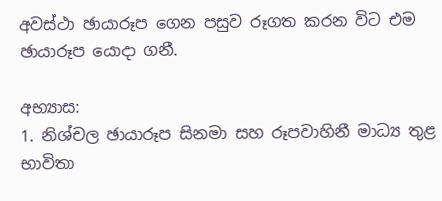අවස්ථා ඡායාරූප ගෙන පසුව රූගත කරන විට එම ඡායාරූප යොදා ගනී.

අභ්‍යාස:
1. නිශ්චල ඡායාරූප සිනමා සහ රූපවාහිනී මාධ්‍ය තුළ භාවිතා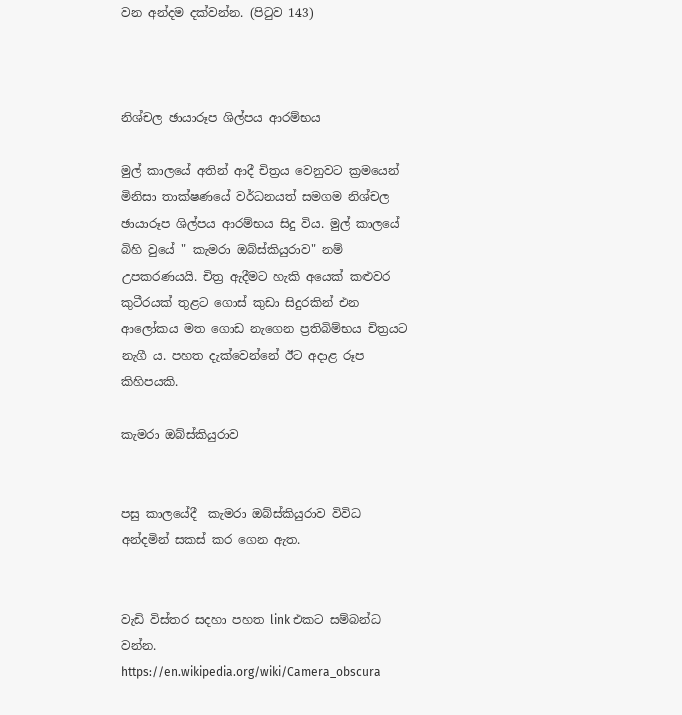වන අන්දම දක්වන්න. (පිටුව 143)



නිශ්චල ඡායාරූප ශිල්පය ආරම්භය

මුල් කාලයේ අතින් ආදී චිත්‍රය වෙනුවට ක්‍රමයෙන් මිනිසා තාක්ෂණයේ වර්ධනයත් සමගම නිශ්චල ඡායාරූප ශිල්පය ආරම්භය සිදු විය. මුල් කාලයේ බිහි වුයේ " කැමරා ඔබ්ස්කියුරාව" නම් උපකරණයයි. චිත්‍ර ඇදීමට හැකි අයෙක් කළුවර කුටීරයක් තුළට ගොස් කුඩා සිදුරකින් එන ආලෝකය මත ගොඩ නැගෙන ප්‍රතිබිම්භය චිත්‍රයට නැගී ය. පහත දැක්වෙන්නේ ඊට අදාළ රූප කිහිපයකි.

කැමරා ඔබ්ස්කියුරාව


පසු කාලයේදී  කැමරා ඔබ්ස්කියුරාව විවිධ අන්දමින් සකස් කර ගෙන ඇත.


වැඩි විස්තර සදහා පහත link එකට සම්බන්ධ වන්න.
https://en.wikipedia.org/wiki/Camera_obscura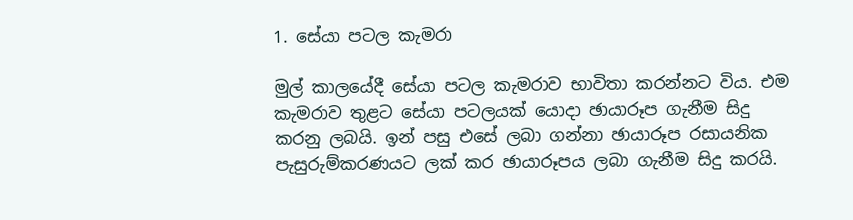1. සේයා පටල කැමරා

මුල් කාලයේදී සේයා පටල කැමරාව භාවිතා කරන්නට විය. එම කැමරාව තුළට සේයා පටලයක් යොදා ඡායාරූප ගැනීම සිදු කරනු ලබයි. ඉන් පසු එසේ ලබා ගන්නා ඡායාරූප රසායනික පැසුරුම්කරණයට ලක් කර ඡායාරූපය ලබා ගැනීම සිදු කරයි.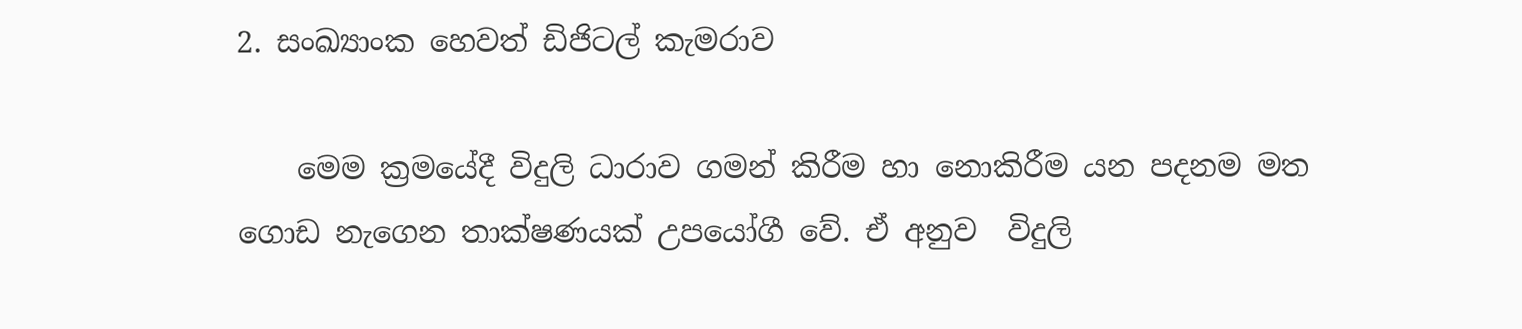2. සංඛ්‍යාංක හෙවත් ඩිජිටල් කැමරාව

    මෙම ක්‍රමයේදී විදුලි ධාරාව ගමන් කිරීම හා නොකිරීම යන පදනම මත ගොඩ නැගෙන තාක්ෂණයක් උපයෝගී වේ. ඒ අනුව  විදුලි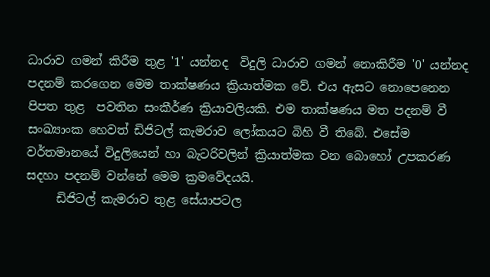ධාරාව ගමන් කිරීම තුළ '1' යන්නද  විදුලි ධාරාව ගමන් නොකිරීම '0' යන්නද පදනම් කරගෙන මෙම තාක්ෂණය ක්‍රියාත්මක වේ. එය ඇසට නොපෙනෙන පිපත තුළ  පවතින සංකීර්ණ ක්‍රියාවලියකි. එම තාක්ෂණය මත පදනම් වී සංඛ්‍යාංක හෙවත් ඩිජිටල් කැමරාව ලෝකයට බිහි වී තිබේ. එසේම වර්තමානයේ විදුලියෙන් හා බැටරිවලින් ක්‍රියාත්මක වන බොහෝ උපකරණ සදහා පදනම් වන්නේ මෙම ක්‍රමවේදයයි.
     ඩිජිටල් කැමරාව තුළ සේයාපටල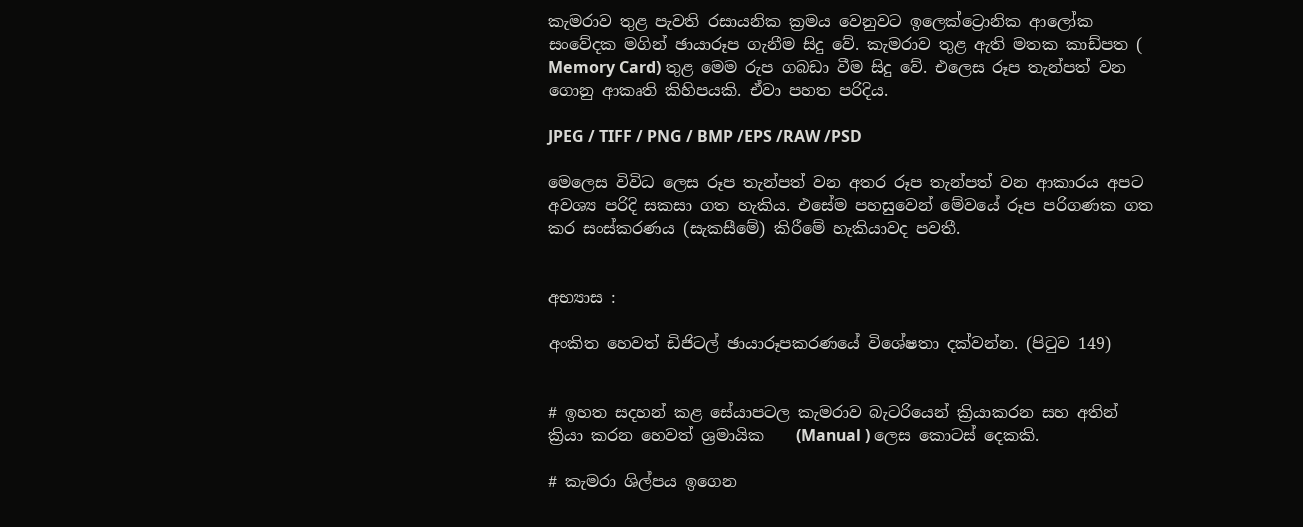කැමරාව තුළ පැවති රසායනික ක්‍රමය වෙනුවට ඉලෙක්ට්‍රොනික ආලෝක සංවේදක මගින් ඡායාරූප ගැනීම සිදු වේ. කැමරාව තුළ ඇති මතක කාඩ්පත ( Memory Card) තුළ මෙම රුප ගබඩා වීම සිදු වේ. එලෙස රූප තැන්පත් වන ගොනු ආකෘති කිහිපයකි. ඒවා පහත පරිදිය.

JPEG / TIFF / PNG / BMP /EPS /RAW /PSD

මෙලෙස විවිධ ලෙස රූප තැන්පත් වන අතර රූප තැන්පත් වන ආකාරය අපට අවශ්‍ය පරිදි සකසා ගත හැකිය. එසේම පහසුවෙන් මේවයේ රූප පරිගණක ගත කර සංස්කරණය (සැකසීමේ) කිරීමේ හැකියාවද පවතී.


අභ්‍යාස :

අංකිත හෙවත් ඩිජිටල් ඡායාරූපකරණයේ විශේෂතා දක්වන්න. (පිටුව 149)


# ඉහත සදහන් කළ සේයාපටල කැමරාව බැටරියෙන් ක්‍රියාකරන සහ අතින් ක්‍රියා කරන හෙවත් ශ්‍රමායික    (Manual ) ලෙස කොටස් දෙකකි.

# කැමරා ශිල්පය ඉගෙන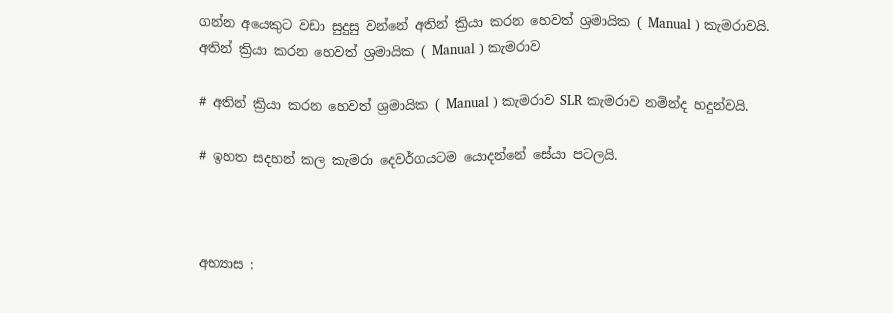ගන්න අයෙකුට වඩා සුදුසු වන්නේ අතින් ක්‍රියා කරන හෙවත් ශ්‍රමායික ( Manual ) කැමරාවයි.
අතින් ක්‍රියා කරන හෙවත් ශ්‍රමායික ( Manual ) කැමරාව

# අතින් ක්‍රියා කරන හෙවත් ශ්‍රමායික ( Manual ) කැමරාව SLR කැමරාව නමින්ද හදුන්වයි.

# ඉහත සදහන් කල කැමරා දෙවර්ගයටම යොදන්නේ සේයා පටලයි.



අභ්‍යාස :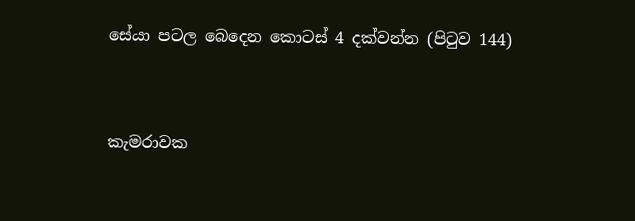සේයා පටල බෙදෙන කොටස් 4 දක්වන්න (පිටුව 144)


කැමරාවක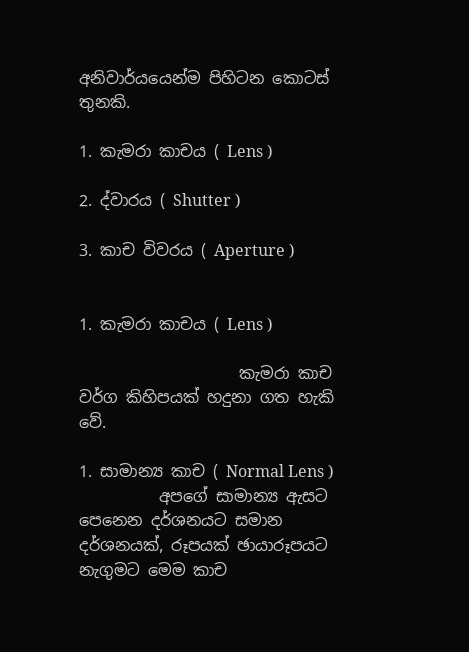අනිවාර්යයෙන්ම පිහිටන කොටස් තුනකි.

1. කැමරා කාචය ( Lens )

2. ද්වාරය ( Shutter )

3. කාච විවරය ( Aperture )


1. කැමරා කාචය ( Lens )

                    කැමරා කාච වර්ග කිහිපයක් හදුනා ගත හැකි වේ.

1. සාමාන්‍ය කාච ( Normal Lens )
          අපගේ සාමාන්‍ය ඇසට පෙනෙන දර්ශනයට සමාන දර්ශනයක්, රූපයක් ඡායාරූපයට නැගුමට මෙම කාච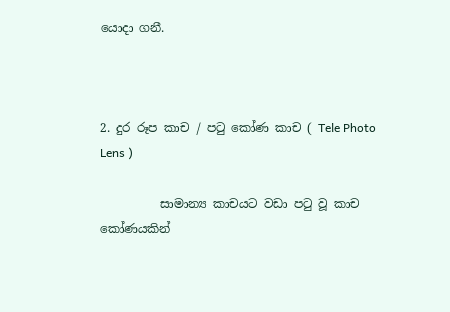යොදා ගනී.



2. දුර රූප කාච / පටු කෝණ කාච ( Tele Photo Lens )

          සාමාන්‍ය කාචයට වඩා පටු වූ කාච කෝණයකින්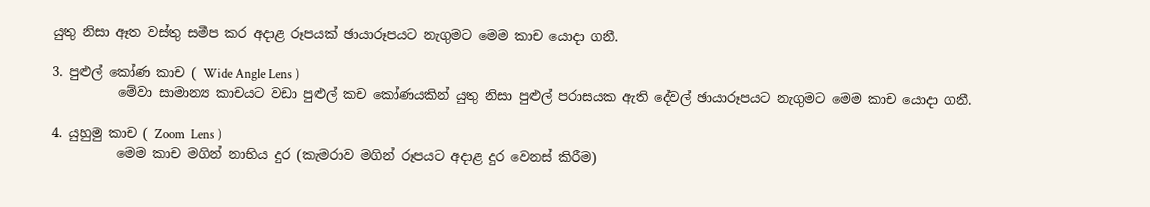යුතු නිසා ඈත වස්තු සමීප කර අදාළ රූපයක් ඡායාරූපයට නැගුමට මෙම කාච යොදා ගනී.

3. පුළුල් කෝණ කාච ( Wide Angle Lens )
          මේවා සාමාන්‍ය කාචයට වඩා පුළුල් කච කෝණයකින් යුතු නිසා පුළුල් පරාසයක ඇති දේවල් ඡායාරූපයට නැගුමට මෙම කාච යොදා ගනී.

4. යුහුමු කාච ( Zoom  Lens )
          මෙම කාච මගින් නාභිය දුර (කැමරාව මගින් රූපයට අදාළ දුර වෙනස් කිරීම)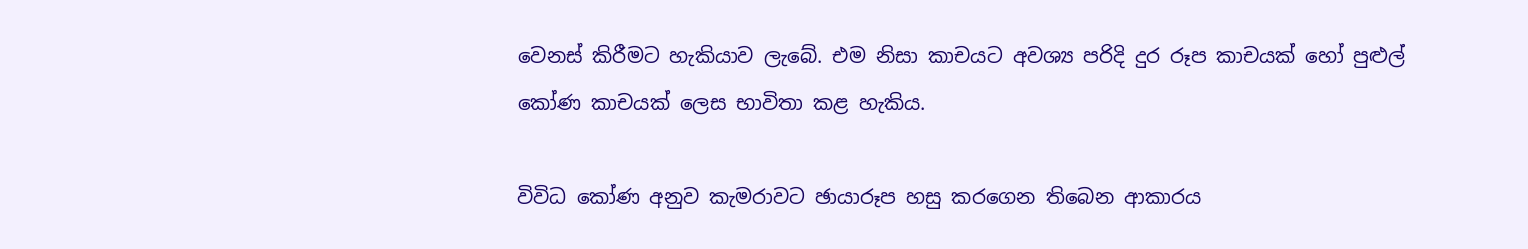වෙනස් කිරීමට හැකියාව ලැබේ. එම නිසා කාචයට අවශ්‍ය පරිදි දුර රූප කාචයක් හෝ පුළුල් කෝණ කාචයක් ලෙස භාවිතා කළ හැකිය.

විවිධ කෝණ අනුව කැමරාවට ඡායාරූප හසු කරගෙන තිබෙන ආකාරය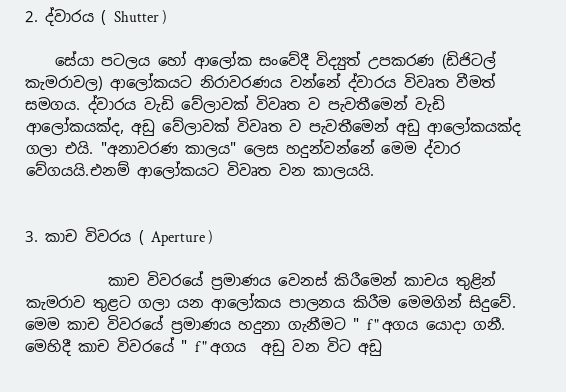2. ද්වාරය ( Shutter )

    සේයා පටලය හෝ ආලෝක සංවේදී විද්‍යුත් උපකරණ (ඩිජිටල් කැමරාවල) ආලෝකයට නිරාවරණය වන්නේ ද්වාරය විවෘත වීමත් සමගය. ද්වාරය වැඩි වේලාවක් විවෘත ව පැවතීමෙන් වැඩි ආලෝකයක්ද, අඩු වේලාවක් විවෘත ව පැවතීමෙන් අඩු ආලෝකයක්ද ගලා එයි. "අනාවරණ කාලය" ලෙස හදුන්වන්නේ මෙම ද්වාර වේගයයි.එනම් ආලෝකයට විවෘත වන කාලයයි.


3. කාච විවරය ( Aperture )

           කාච විවරයේ ප්‍රමාණය වෙනස් කිරීමෙන් කාචය තුළින් කැමරාව තුළට ගලා යන ආලෝකය පාලනය කිරීම මෙමගින් සිදුවේ. මෙම කාච විවරයේ ප්‍රමාණය හදුනා ගැනීමට " f " අගය යොදා ගනී. මෙහිදී කාච විවරයේ " f " අගය  අඩු වන විට අඩු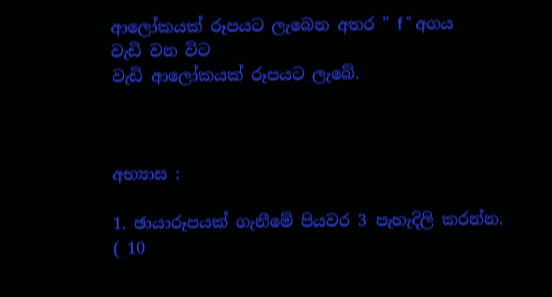ආලෝකයක් රූපයට ලැබෙන අතර " f " අගය වැඩි වන විට
වැඩි ආලෝකයක් රූපයට ලැබේ.



අභ්‍යාස :

1. ඡායාරූපයක් ගැනීමේ පියවර 3 පැහැදිලි කරන්න. ( 10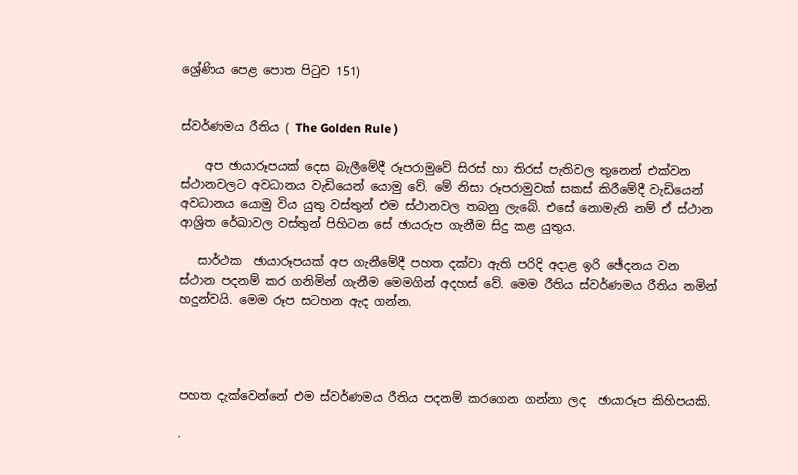ශ්‍රේණිය පෙළ පොත පිටුව 151)


ස්වර්ණමය රීතිය ( The Golden Rule )

    අප ඡායාරූපයක් දෙස බැලීමේදී රූපරාමුවේ සිරස් හා තිරස් පැතිවල තුනෙන් එක්වන ස්ථානවලට අවධානය වැඩියෙන් යොමු වේ. මේ නිසා රූපරාමුවක් සකස් කිරීමේදී වැඩියෙන් අවධානය යොමු විය යුතු වස්තුන් එම ස්ථානවල තබනු ලැබේ. එසේ නොමැති නම් ඒ ස්ථාන ආශ්‍රිත රේඛාවල වස්තුන් පිහිටන සේ ඡායරුප ගැනීම සිදු කළ යුතුය.

   සාර්ථක  ඡායාරූපයක් අප ගැනීමේදී පහත දක්වා ඇති පරිදි අදාළ ඉරි ඡේදනය වන ස්ථාන පදනම් කර ගනිමින් ගැනීම මෙමගින් අදහස් වේ. මෙම රීතිය ස්වර්ණමය රීතිය නමින් හදුන්වයි. මෙම රූප සටහන ඇද ගන්න.




පහත දැක්වෙන්නේ එම ස්වර්ණමය රීතිය පදනම් කරගෙන ගන්නා ලද  ඡායාරූප කිහිපයකි.

.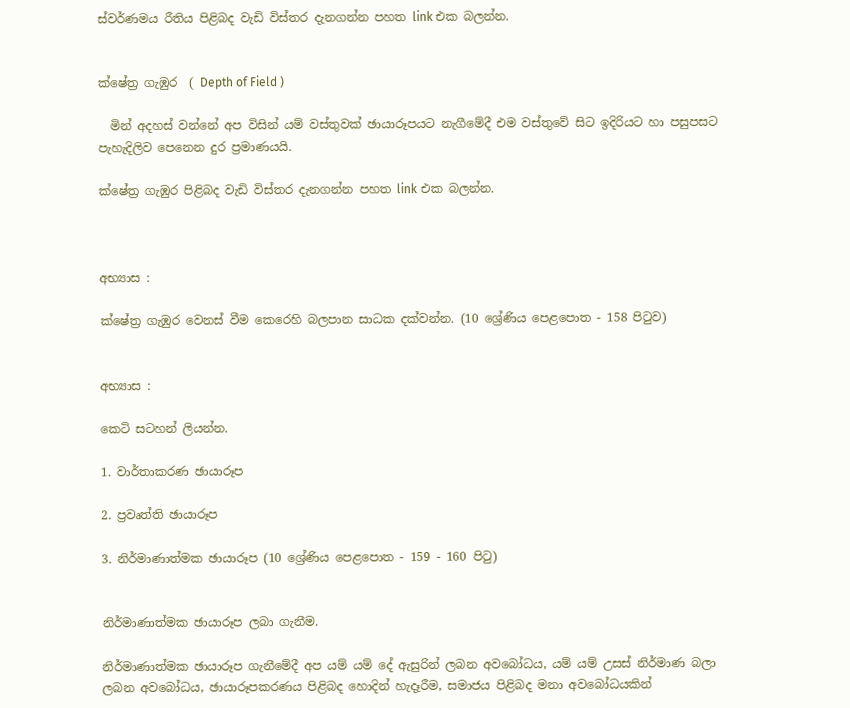ස්වර්ණමය රීතිය පිළිබද වැඩි විස්තර දැනගන්න පහත link එක බලන්න.


ක්ෂේත්‍ර ගැඹුර  ( Depth of Field )

  මින් අදහස් වන්නේ අප විසින් යම් වස්තුවක් ඡායාරූපයට නැගීමේදී එම වස්තුවේ සිට ඉදිරියට හා පසුපසට පැහැදිලිව පෙනෙන දුර ප්‍රමාණයයි.

ක්ෂේත්‍ර ගැඹුර පිළිබද වැඩි විස්තර දැනගන්න පහත link එක බලන්න.



අභ්‍යාස :

ක්ෂේත්‍ර ගැඹුර වෙනස් වීම කෙරෙහි බලපාන සාධක දක්වන්න. (10 ශ්‍රේණිය පෙළපොත - 158 පිටුව)


අභ්‍යාස :

කෙටි සටහන් ලියන්න.

1. වාර්තාකරණ ඡායාරූප

2. ප්‍රවෘත්ති ඡායාරූප

3. නිර්මාණාත්මක ඡායාරූප (10 ශ්‍රේණිය පෙළපොත - 159 - 160 පිටු)


නිර්මාණාත්මක ඡායාරූප ලබා ගැනීම.

නිර්මාණාත්මක ඡායාරූප ගැනීමේදී අප යම් යම් දේ ඇසුරින් ලබන අවබෝධය, යම් යම් උසස් නිර්මාණ බලා ලබන අවබෝධය, ඡායාරූපකරණය පිළිබද හොදින් හැදෑරීම, සමාජය පිළිබද මනා අවබෝධයකින්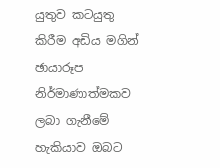යුතුව කටයුතු කිරීම අඩිය මගින් ඡායාරූප නිර්මාණාත්මකව ලබා ගැනීමේ හැකියාව ඔබට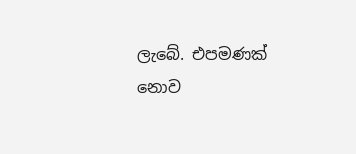ලැබේ. එපමණක් නොව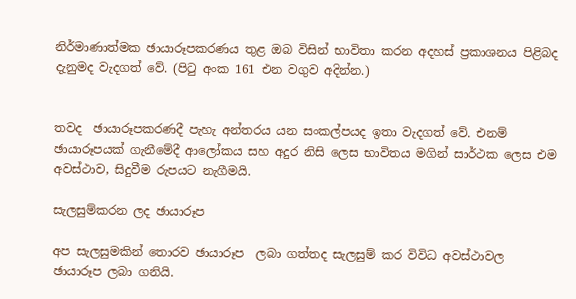නිර්මාණාත්මක ඡායාරූපකරණය තුළ ඔබ විසින් භාවිතා කරන අදහස් ප්‍රකාශනය පිළිබද දැනුමද වැදගත් වේ. (පිටු අංක 161 එන වගුව අදින්න.)


තවද  ඡායාරූපකරණදී පැහැ අන්තරය යන සංකල්පයද ඉතා වැදගත් වේ. එනම් ඡායාරූපයක් ගැනීමේදී ආලෝකය සහ අදුර නිසි ලෙස භාවිතය මගින් සාර්ථක ලෙස එම අවස්ථාව, සිදුවීම රුපයට නැගීමයි.

සැලසුම්ක‍රන ලද ඡායාරූප

අප සැලසුමකින් තොරව ඡායාරූප  ලබා ගත්තද සැලසුම් කර විවිධ අවස්ථාවල ඡායාරූප ලබා ගනියි.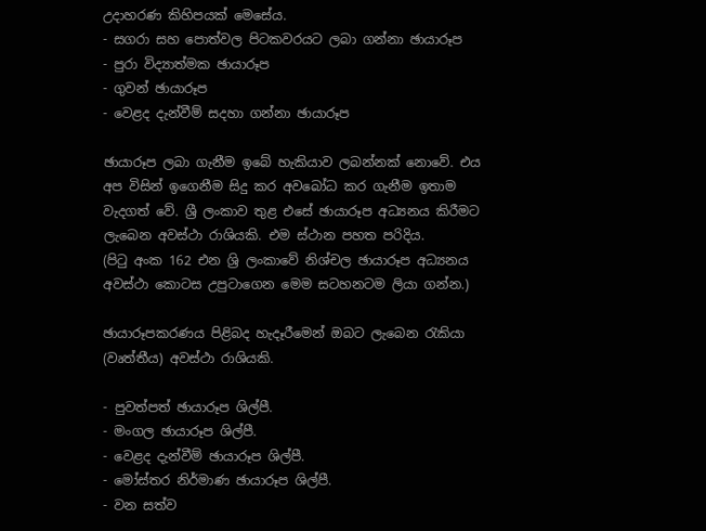උදාහරණ කිහිපයක් මෙසේය.
- සගරා සහ පොත්වල පිටකවරයට ලබා ගන්නා ඡායාරූප
- පුරා විද්‍යාත්මක ඡායාරූප
- ගුවන් ඡායාරූප
- වෙළද දැන්වීම් සදහා ගන්නා ඡායාරූප

ඡායාරූප ලබා ගැනීම ඉබේ හැකියාව ලබන්නක් නොවේ. එය අප විසින් ඉගෙනීම සිදු කර අවබෝධ කර ගැනීම ඉතාම වැදගත් වේ. ශ්‍රී ලංකාව තුළ එසේ ඡායාරූප අධ්‍යනය කිරීමට ලැබෙන අවස්ථා රාශියකි. එම ස්ථාන පහත පරිදිය.
(පිටු අංක 162 එන ශ්‍රි ලංකාවේ නිශ්චල ඡායාරූප අධ්‍යනය අවස්ථා කොටස උපුටාගෙන මෙම සටහනටම ලියා ගන්න.)

ඡායාරූපකරණය පිළිබද හැදෑරීමෙන් ඔබට ලැබෙන රැකියා (වෘත්තීය) අවස්ථා රාශියකි.

- පුවත්පත් ඡායාරූප ශිල්පී.
- මංගල ඡායාරූප ශිල්පී.
- වෙළද දැන්වීම් ඡායාරූප ශිල්පී.
- මෝස්‌තර නිර්මාණ ඡායාරූප ශිල්පී.
- වන සත්ව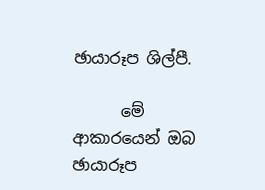ඡායාරූප ශිල්පී.

      මේ ආකාරයෙන් ඔබ ඡායාරූප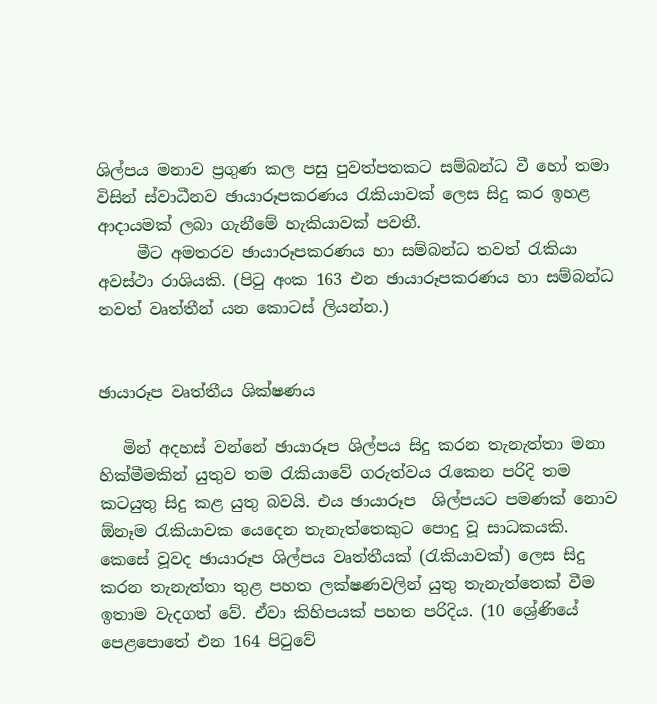ශිල්පය මනාව ප්‍රගුණ කල පසු පුවත්පතකට සම්බන්ධ වී හෝ තමා විසින් ස්වාධීනව ඡායාරූපකරණය රැකියාවක් ලෙස සිදු කර ඉහළ ආදායමක් ලබා ගැනීමේ හැකියාවක් පවතී.
     මීට අමතරව ඡායාරූපකරණය හා සම්බන්ධ තවත් රැකියා අවස්ථා රාශියකි. (පිටු අංක 163 එන ඡායාරූපකරණය හා සම්බන්ධ තවත් වෘත්තීන් යන කොටස් ලියන්න.)


ඡායාරූප වෘත්තීය ශික්ෂණය

   මින් අදහස් වන්නේ ඡායාරූප ශිල්පය සිදු කරන තැනැත්තා මනා හික්මීමකින් යුතුව තම රැකියාවේ ගරුත්වය රැකෙන පරිදි තම කටයුතු සිදු කළ යුතු බවයි. එය ඡායාරූප  ශිල්පයට පමණක් නොව ඕනෑම රැකියාවක යෙදෙන තැනැත්තෙකුට පොදු වූ සාධකයකි. කෙසේ වූවද ඡායාරූප ශිල්පය වෘත්තීයක් (රැකියාවක්) ලෙස සිදු කරන තැනැත්තා තුළ පහත ලක්ෂණවලින් යුතු තැනැත්තෙක් වීම ඉතාම වැදගත් වේ. ඒවා කිහිපයක් පහත පරිදිය. (10 ශ්‍රේණියේ පෙළපොතේ එන 164 පිටුවේ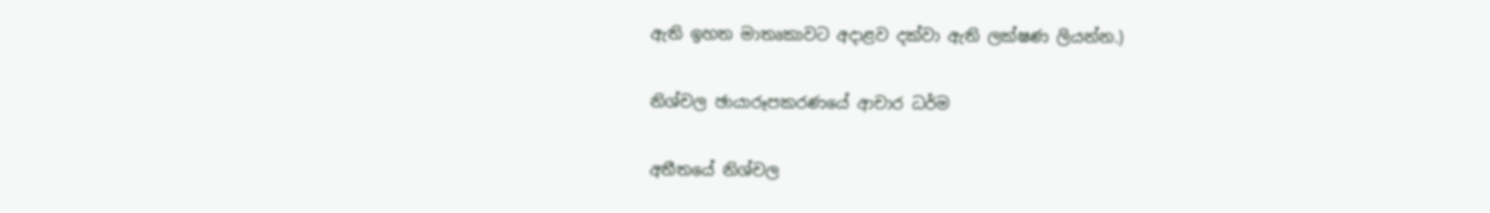ඇති ඉහත මාතෘකාවට අදාළව දක්වා ඇති ලක්ෂණ ලියන්න.)

නිශ්චල ඡායාරූපකරණයේ ආචාර ධර්ම

අතීතයේ නිශ්චල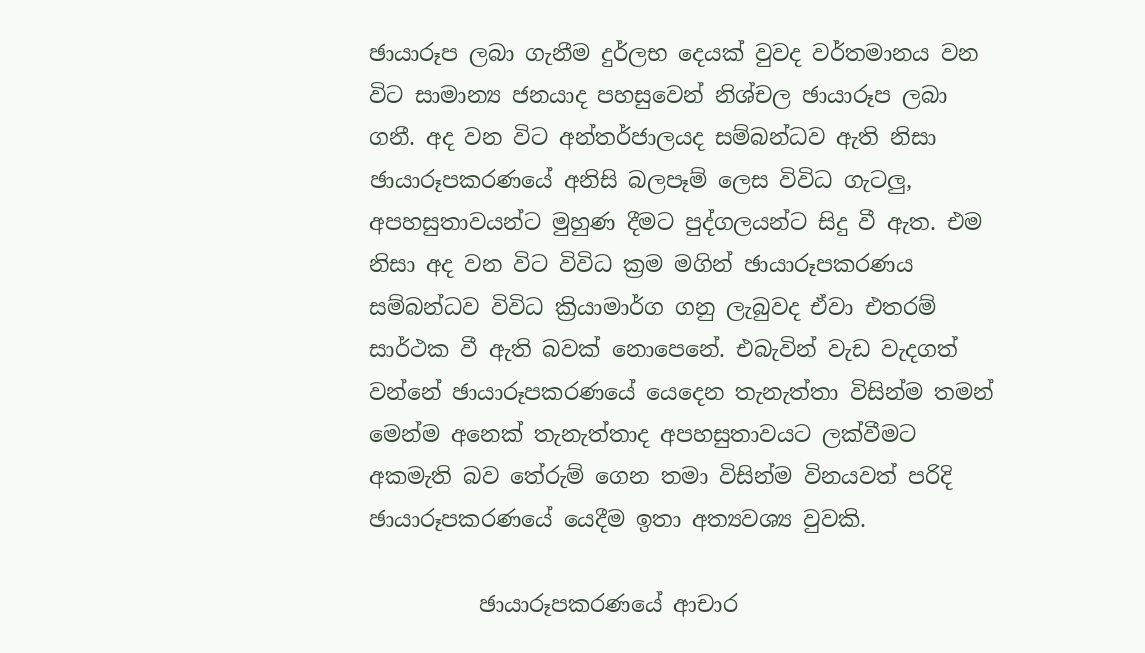ඡායාරූප ලබා ගැනීම දුර්ලභ දෙයක් වුවද වර්තමානය වන විට සාමාන්‍ය ජනයාද පහසුවෙන් නිශ්චල ඡායාරූප ලබා ගනී. අද වන විට අන්තර්ජාලයද සම්බන්ධව ඇති නිසා ඡායාරූපකරණයේ අනිසි බලපෑම් ලෙස විවිධ ගැටලු, අපහසුතාවයන්ට මුහුණ දීමට පුද්ගලයන්ට සිදු වී ඇත. එම නිසා අද වන විට විවිධ ක්‍රම මගින් ඡායාරූපකරණය සම්බන්ධව විවිධ ක්‍රියාමාර්ග ගනු ලැබුවද ඒවා එතරම් සාර්ථක වී ඇති බවක් නොපෙනේ. එබැවින් වැඩ වැදගත් වන්නේ ඡායාරූපකරණයේ යෙදෙන තැනැත්තා විසින්ම තමන් මෙන්ම අනෙක් තැනැත්තාද අපහසුතාවයට ලක්වීමට අකමැති බව තේරුම් ගෙන තමා විසින්ම විනයවත් පරිදි ඡායාරූපකරණයේ යෙදීම ඉතා අත්‍යවශ්‍ය වුවකි.

          ඡායාරූපකරණයේ ආචාර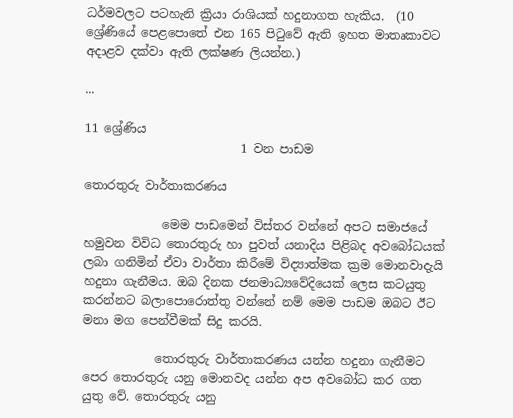ධර්මවලට පටහැනි ක්‍රියා රාශියක් හදුනාගත හැකිය.  (10 ශ්‍රේණියේ පෙළපොතේ එන 165 පිටුවේ ඇති ඉහත මාතෘකාවට අදාළව දක්වා ඇති ලක්ෂණ ලියන්න.)

...

11 ශ්‍රේණිය
                          1 වන පාඩම

තොරතුරු වාර්තාකරණය

             මෙම පාඩමෙන් විස්තර වන්නේ අපට සමාජයේ හමුවන විවිධ තොරතුරු හා පුවත් යනාදිය පිළිබද අවබෝධයක් ලබා ගනිමින් ඒවා වාර්තා කිරීමේ විද්‍යාත්මක ක්‍රම මොනවාදැයි හදුනා ගැනීමය. ඔබ දිනක ජනමාධ්‍යවේදියෙක් ලෙස කටයුතු කරන්නට බලාපොරොත්තු වන්නේ නම් මෙම පාඩම ඔබට ඊට මනා මග පෙන්වීමක් සිදු කරයි.

            තොරතුරු වාර්තාකරණය යන්න හදුනා ගැනීමට පෙර තොරතුරු යනු මොනවද යන්න අප අවබෝධ කර ගත යුතු වේ. තොරතුරු යනු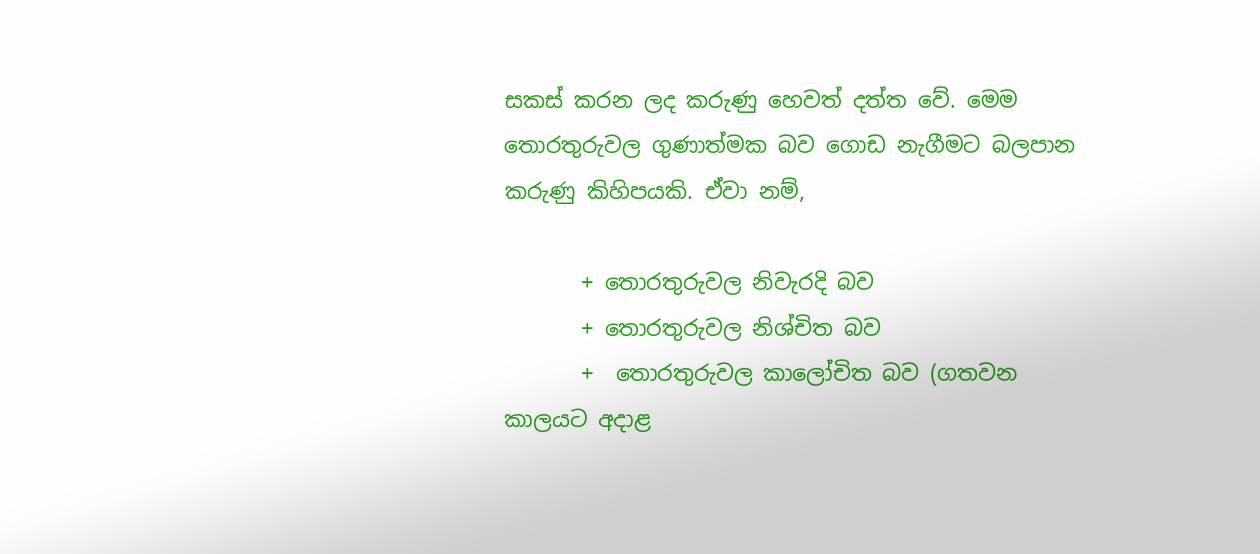සකස් කරන ලද කරුණු හෙවත් දත්ත වේ. මෙම තොරතුරුවල ගුණාත්මක බව ගොඩ නැගීමට බලපාන කරුණු කිහිපයකි. ඒවා නම්,

       + තොරතුරුවල නිවැරදි බව
       + තොරතුරුවල නිශ්චිත බව
       +  තොරතුරුවල කාලෝචිත බව (ගතවන කාලයට අදාළ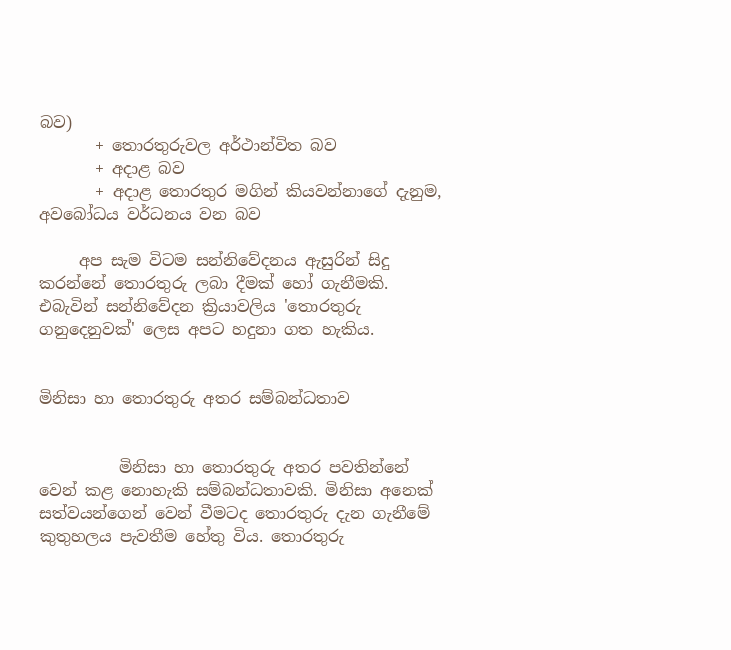බව)
       + තොරතුරුවල අර්ථාන්විත බව
       + අදාළ බව
       + අදාළ තොරතුර මගින් කියවන්නාගේ දැනුම, අවබෝධය වර්ධනය වන බව

     අප සැම විටම සන්නිවේදනය ඇසුරින් සිදු කරන්නේ තොරතුරු ලබා දීමක් හෝ ගැනීමකි. එබැවින් සන්නිවේදන ක්‍රියාවලිය 'තොරතුරු ගනුදෙනුවක්' ලෙස අපට හදුනා ගත හැකිය.


මිනිසා හා තොරතුරු අතර සම්බන්ධතාව


          මිනිසා හා තොරතුරු අතර පවතින්නේ වෙන් කළ නොහැකි සම්බන්ධතාවකි. මිනිසා අනෙක් සත්වයන්ගෙන් වෙන් වීමටද තොරතුරු දැන ගැනීමේ කුතුහලය පැවතීම හේතු විය. තොරතුරු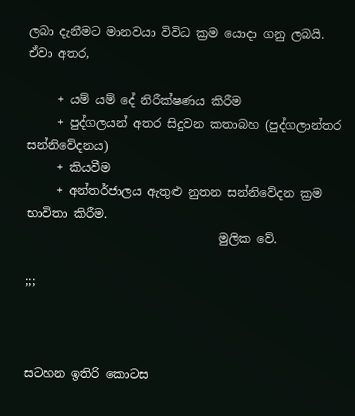ලබා දැනීමට මානවයා විවිධ ක්‍රම යොදා ගනු ලබයි. ඒවා අතර,

     + යම් යම් දේ නිරීක්ෂණය කිරීම
     + පුද්ගලයන් අතර සිදුවන කතාබහ (පුද්ගලාන්තර සන්නිවේදනය)
     + කියවීම
     + අන්තර්ජාලය ඇතුළු නුතන සන්නිවේදන ක්‍රම භාවිතා කිරීම.
                                මුලික වේ.

;;;



සටහන ඉතිරි කොටස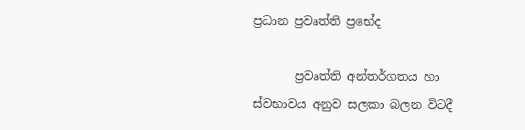ප්‍රධාන ප්‍රවෘත්ති ප්‍රභේද

       ප්‍රවෘත්ති අන්තර්ගතය හා ස්වභාවය අනුව සලකා බලන විටදී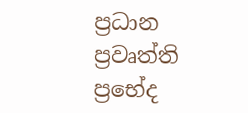ප්‍රධාන ප්‍රවෘත්ති ප්‍රභේද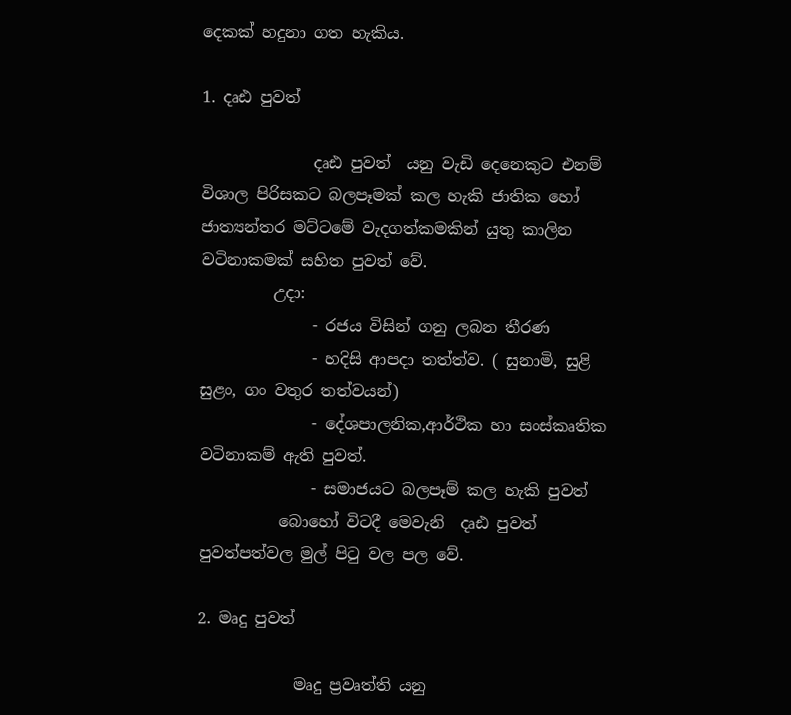දෙකක් හදුනා ගත හැකිය.

1. දෘඪ පුවත්

              දෘඪ පුවත්  යනු වැඩි දෙනෙකුට එනම් විශාල පිරිසකට බලපෑමක් කල හැකි ජාතික හෝ ජාත්‍යන්තර මට්ටමේ වැදගත්කමකින් යුතු කාලින වටිනාකමක් සහිත පුවත් වේ.
         උදා:
              - රජය විසින් ගනු ලබන තීරණ
              - හදිසි ආපදා තත්ත්ව. ( සුනාමි, සුළි සුළං, ගං වතුර තත්වයන්)
              - දේශපාලනික,ආර්ථික හා සංස්කෘතික වටිනාකම් ඇති පුවත්.
              - සමාජයට බලපෑම් කල හැකි පුවත්
          බොහෝ විටදී මෙවැනි  දෘඪ පුවත් පුවත්පත්වල මුල් පිටු වල පල වේ.

2. මෘදු පුවත්

            මෘදු ප්‍රවෘත්ති යනු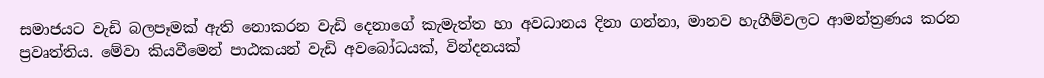සමාජයට වැඩි බලපෑමක් ඇති නොකරන වැඩි දෙනාගේ කැමැත්ත හා අවධානය දිනා ගන්නා, මානව හැගීම්වලට ආමන්ත්‍රණය කරන  ප්‍රවෘත්තිය. මේවා කියවීමෙන් පාඨකයන් වැඩි අවබෝධයක්, වින්දනයක්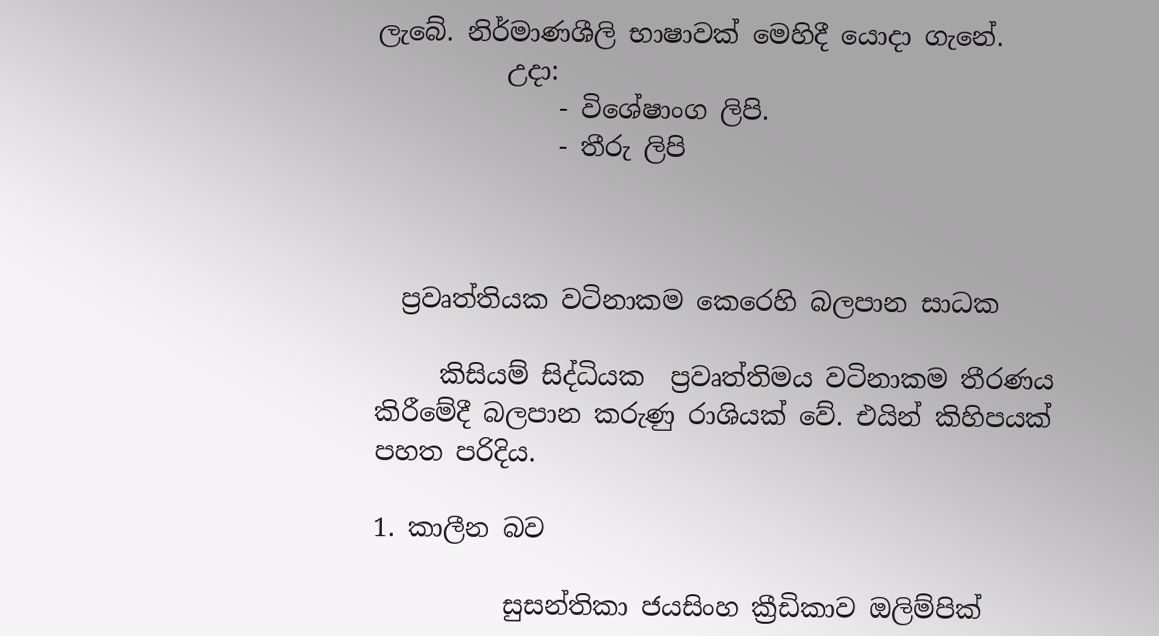ලැබේ. නිර්මාණශීලි භාෂාවක් මෙහිදී යොදා ගැනේ.
          උදා:
              - විශේෂාංග ලිපි.
              - තීරු ලිපි



  ප්‍රවෘත්තියක වටිනාකම කෙරෙහි බලපාන සාධක

     කිසියම් සිද්ධියක  ප්‍රවෘත්තිමය වටිනාකම තීරණය කිරීමේදී බලපාන කරුණු රාශියක් වේ. එයින් කිහිපයක් පහත පරිදිය.

1. කාලීන බව

          සුසන්තිකා ජයසිංහ ක්‍රීඩිකාව ඔලිම්පික්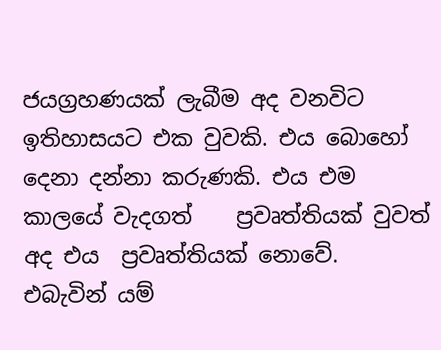ජයග්‍රහණයක් ලැබීම අද වනවිට ඉතිහාසයට එක වුවකි. එය බොහෝ දෙනා දන්නා කරුණකි. එය එම කාලයේ වැදගත්    ප්‍රවෘත්තියක් වුවත් අද එය  ප්‍රවෘත්තියක් නොවේ. එබැවින් යම්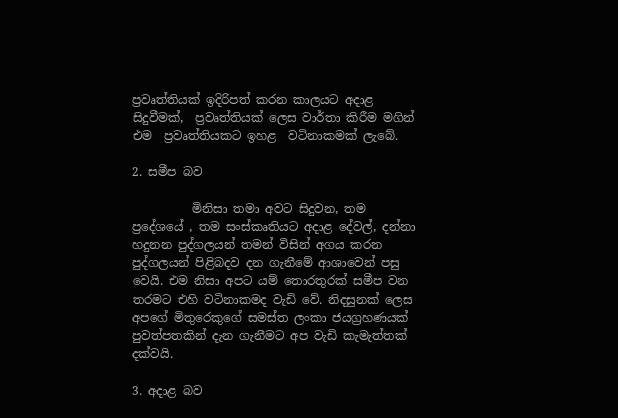ප්‍රවෘත්තියක් ඉදිරිපත් කරන කාලයට අදාළ සිදුවීමක්,  ප්‍රවෘත්තියක් ලෙස වාර්තා කිරීම මගින් එම  ප්‍රවෘත්තියකට ඉහළ  වටිනාකමක් ලැබේ.

2. සමීප බව

          මිනිසා තමා අවට සිදුවන, තම ප්‍රදේශයේ , තම සංස්කෘතියට අදාළ දේවල්, දන්නා හදුනන පුද්ගලයන් තමන් විසින් අගය කරන පුද්ගලයන් පිළිබදව දන ගැනීමේ ආශාවෙන් පසු වෙයි. එම නිසා අපට යම් තොරතුරක් සමීප වන තරමට එහි වටිනාකමද වැඩි වේ. නිදසුනක් ලෙස අපගේ මිතුරෙකුගේ සමස්ත ලංකා ජයග්‍රහණයක් පුවත්පතකින් දැන ගැනීමට අප වැඩි කැමැත්තක් දක්වයි.

3. අදාළ බව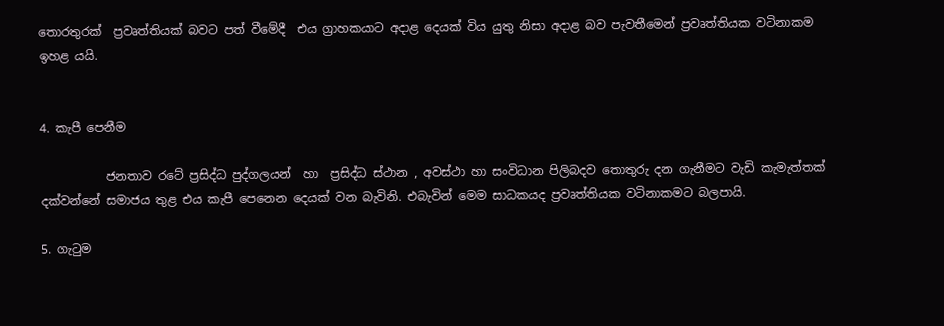තොරතුරක්  ප්‍රවෘත්තියක් බවට පත් වීමේදී  එය ග්‍රාහකයාට අදාළ දෙයක් විය යුතු නිසා අදාළ බව පැවතීමෙන් ප්‍රවෘත්තියක වටිනාකම ඉහළ යයි.


4. කැපී පෙනීම

           ජනතාව රටේ ප්‍රසිද්ධ පුද්ගලයන්  හා  ප්‍රසිද්ධ ස්ථාන , අවස්ථා හා සංවිධාන පිලිබදව තොතුරු දන ගැනීමට වැඩි කැමැත්තක් දක්වන්නේ සමාජය තුළ එය කැපී පෙනෙන දෙයක් වන බැවිනි. එබැවින් මෙම සාධකයද ප්‍රවෘත්තියක වටිනාකමට බලපායි.

5. ගැටුම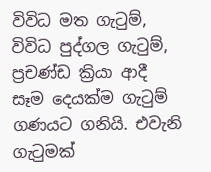විවිධ මත ගැටුම්, විවිධ පුද්ගල ගැටුම්, ප්‍රචණ්ඩ ක්‍රියා ආදී සෑම දෙයක්ම ගැටුම් ගණයට ගනියි. එවැනි ගැටුමක්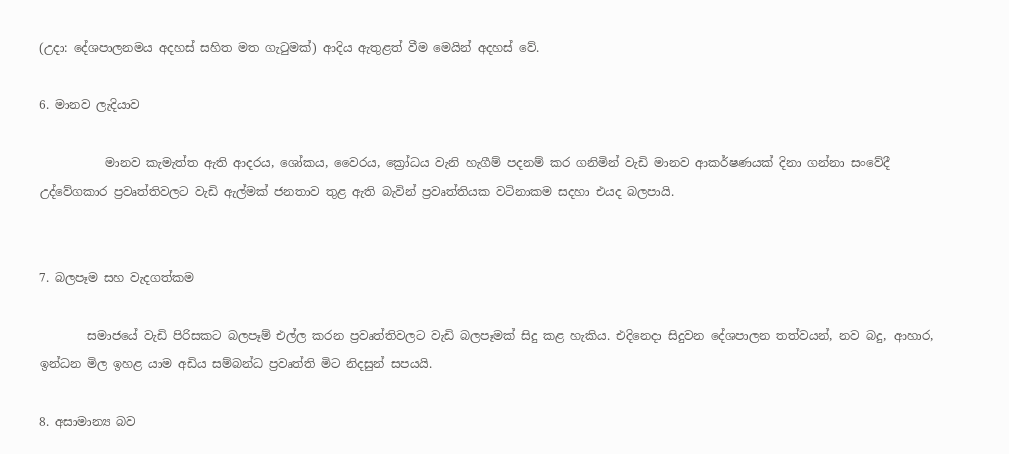(උදා: දේශපාලනමය අදහස් සහිත මත ගැටුමක්) ආදිය ඇතුළත් වීම මෙයින් අදහස් වේ.

6. මානව ලැදියාව

           මානව කැමැත්ත ඇති ආදරය, ශෝකය, වෛරය, ක්‍රෝධය වැනි හැගීම් පදනම් කර ගනිමින් වැඩි මානව ආකර්ෂණයක් දිනා ගන්නා සංවේදී උද්වේගකාර ප්‍රවෘත්තිවලට වැඩි ඇල්මක් ජනතාව තුළ ඇති බැවින් ප්‍රවෘත්තියක වටිනාකම සදහා එයද බලපායි.


7. බලපෑම සහ වැදගත්කම

        සමාජයේ වැඩි පිරිසකට බලපෑම් එල්ල කරන ප්‍රවෘත්තිවලට වැඩි බලපෑමක් සිදු කළ හැකිය. එදිනෙදා සිදුවන දේශපාලන තත්වයන්, නව බදු, ආහාර, ඉන්ධන මිල ඉහළ යාම අඩිය සම්බන්ධ ප්‍රවෘත්ති මිට නිදසුන් සපයයි.

8. අසාමාන්‍ය බව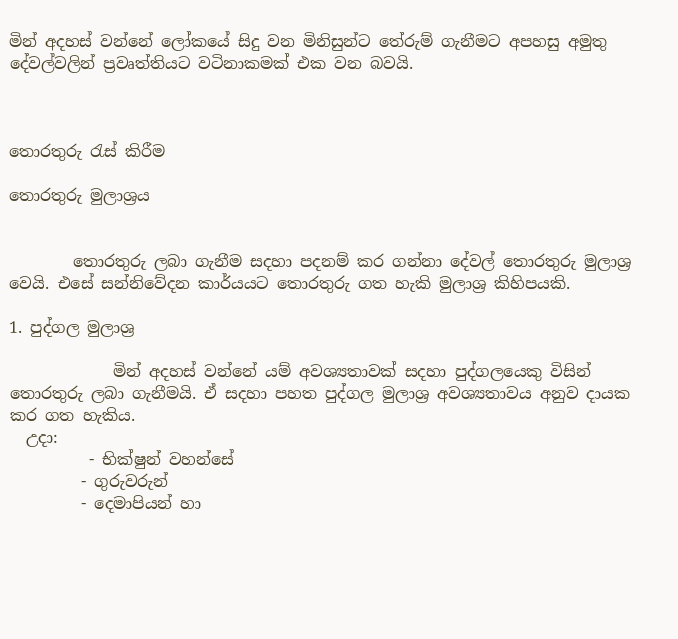මින් අදහස් වන්නේ ලෝකයේ සිදු වන මිනිසුන්ට තේරුම් ගැනීමට අපහසු අමුතු දේවල්වලින් ප්‍රවෘත්තියට වටිනාකමක් එක වන බවයි.



තොරතුරු රැස් කිරීම

තොරතුරු මුලාශ්‍රය


        තොරතුරු ලබා ගැනීම සදහා පදනම් කර ගන්නා දේවල් තොරතුරු මුලාශ්‍ර වෙයි. එසේ සන්නිවේදන කාර්යයට තොරතුරු ගත හැකි මුලාශ්‍ර කිහිපයකි.

1. පුද්ගල මුලාශ්‍ර

             මින් අදහස් වන්නේ යම් අවශ්‍යතාවක් සදහා පුද්ගලයෙකු විසින් තොරතුරු ලබා ගැනීමයි. ඒ සදහා පහත පුද්ගල මුලාශ්‍ර අවශ්‍යතාවය අනුව දායක කර ගත හැකිය.
  උදා:
          - භික්ෂුන් වහන්සේ
         - ගුරුවරුන්
         - දෙමාපියන් හා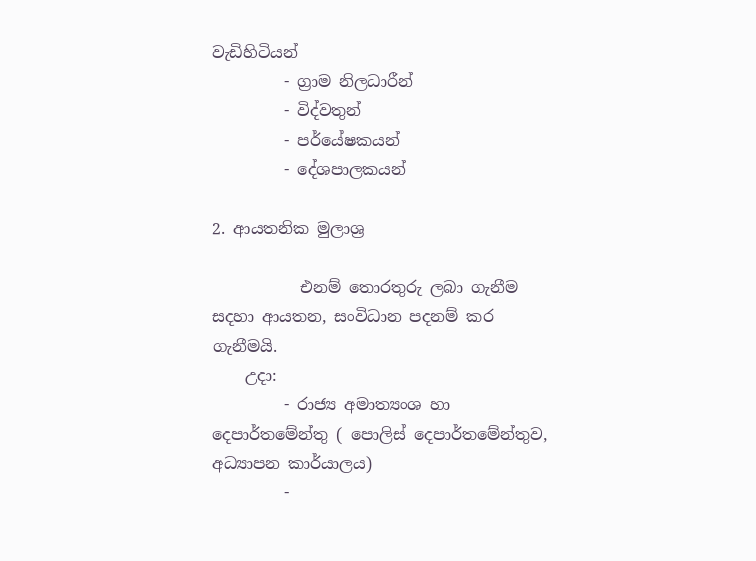වැඩිහිටියන්
         - ග්‍රාම නිලධාරීන්
         - විද්වතුන්
         - පර්යේෂකයන්
         - දේශපාලකයන්

2. ආයතනික මුලාශ්‍ර

           එනම් තොරතුරු ලබා ගැනීම සදහා ආයතන, සංවිධාන පදනම් කර ගැනීමයි.
    උදා:
         - රාජ්‍ය අමාත්‍යංශ හා දෙපාර්තමේන්තු ( පොලිස් දෙපාර්තමේන්තුව, අධ්‍යාපන කාර්යාලය)
         -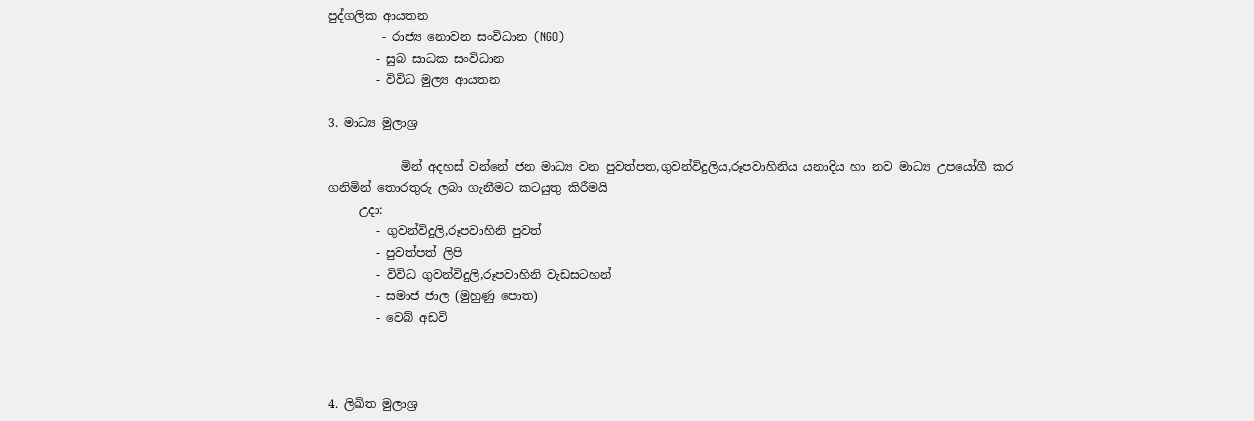පුද්ගලික ආයතන
         - රාජ්‍ය නොවන සංවිධාන (NGO)
        - සුබ සාධක සංවිධාන
        - විවිධ මුල්‍ය ආයතන

3. මාධ්‍ය මුලාශ්‍ර

            මින් අදහස් වන්නේ ජන මාධ්‍ය වන පුවත්පත,ගුවන්විදුලිය,රූපවාහිනිය යනාදිය හා නව මාධ්‍ය උපයෝගී කර ගනිමින් තොරතුරු ලබා ගැනීමට කටයුතු කිරීමයි
     උදා:
        - ගුවන්විදුලි,රූපවාහිනි පුවත්
        - පුවත්පත් ලිපි
        - විවිධ ගුවන්විදුලි,රූපවාහිනි වැඩසටහන්
        - සමාජ ජාල (මුහුණු පොත)
        - වෙබ් අඩවි



4. ලිඛිත මුලාශ්‍ර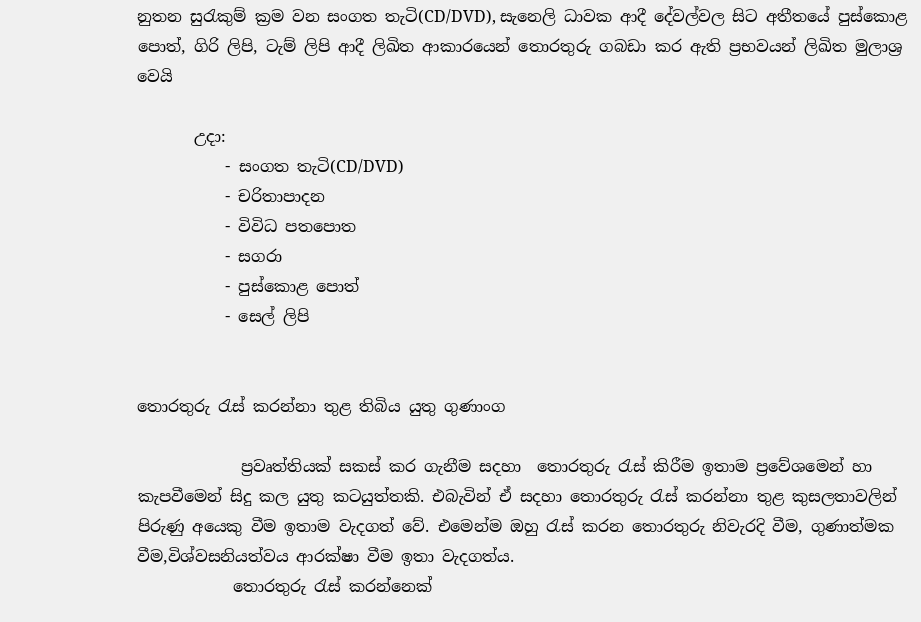නුතන සුරැකුම් ක්‍රම වන සංගත තැටි(CD/DVD), සැනෙලි ධාවක ආදී දේවල්වල සිට අතීතයේ පුස්කොළ පොත්, ගිරි ලිපි, ටැම් ලිපි ආදී ලිඛිත ආකාරයෙන් තොරතුරු ගබඩා කර ඇති ප්‍රභවයන් ලිඛිත මුලාශ්‍ර වෙයි

       උදා:
           - සංගත තැටි(CD/DVD)
           - චරිතාපාදන
           - විවිධ පතපොත
           - සගරා
           - පුස්කොළ පොත්
           - සෙල් ලිපි


තොරතුරු රැස් කරන්නා තුළ තිබිය යුතු ගුණාංග

             ප්‍රවෘත්තියක් සකස් කර ගැනීම සදහා  තොරතුරු රැස් කිරීම ඉතාම ප්‍රවේශමෙන් හා කැපවීමෙන් සිදු කල යුතු කටයුත්තකි. එබැවින් ඒ සදහා තොරතුරු රැස් කරන්නා තුළ කුසලතාවලින් පිරුණු අයෙකු වීම ඉතාම වැදගත් වේ. එමෙන්ම ඔහු රැස් කරන තොරතුරු නිවැරදි වීම, ගුණාත්මක වීම,විශ්වසනියත්වය ආරක්ෂා වීම ඉතා වැදගත්ය.
            තොරතුරු රැස් කරන්නෙක්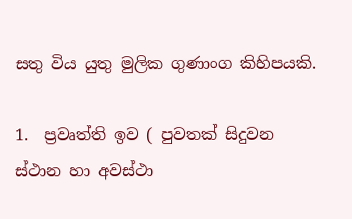සතු විය යුතු මුලික ගුණාංග කිහිපයකි.

1.  ප්‍රවෘත්ති ඉව ( පුවතක් සිදුවන ස්ථාන හා අවස්ථා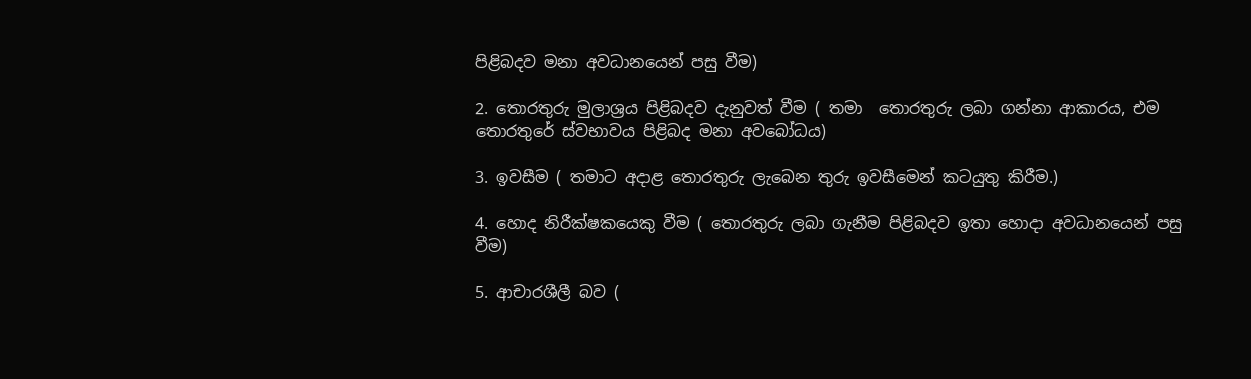පිළිබදව මනා අවධානයෙන් පසු වීම)

2. තොරතුරු මුලාශ්‍රය පිළිබදව දැනුවත් වීම ( තමා  තොරතුරු ලබා ගන්නා ආකාරය, එම තොරතුරේ ස්වභාවය පිළිබද මනා අවබෝධය)

3. ඉවසීම ( තමාට අදාළ තොරතුරු ලැබෙන තුරු ඉවසීමෙන් කටයුතු කිරීම.)

4. හොද නිරීක්ෂකයෙකු වීම ( තොරතුරු ලබා ගැනීම පිළිබදව ඉතා හොදා අවධානයෙන් පසු වීම)

5. ආචාරශීලී බව (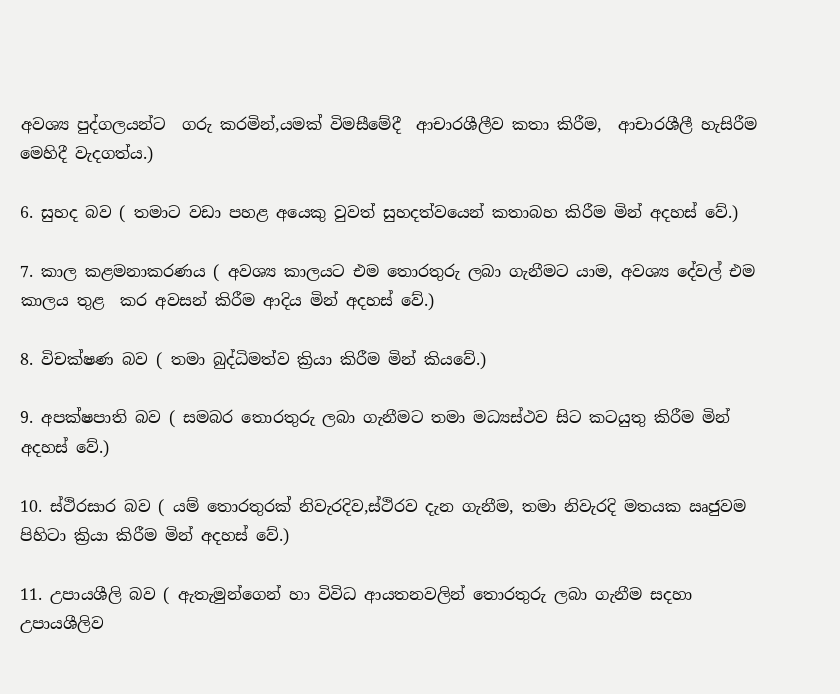අවශ්‍ය පුද්ගලයන්ට  ගරු කරමින්,යමක් විමසීමේදී  ආචාරශීලීව කතා කිරීම,  ආචාරශීලී හැසිරීම මෙහිදී වැදගත්ය.)

6. සුහද බව ( තමාට වඩා පහළ අයෙකු වුවත් සුහදත්වයෙන් කතාබහ කිරීම මින් අදහස් වේ.)

7. කාල කළමනාකරණය ( අවශ්‍ය කාලයට එම තොරතුරු ලබා ගැනීමට යාම, අවශ්‍ය දේවල් එම කාලය තුළ  කර අවසන් කිරීම ආදිය මින් අදහස් වේ.)

8. විචක්ෂණ බව ( තමා බුද්ධිමත්ව ක්‍රියා කිරීම මින් කියවේ.)

9. අපක්ෂපාති බව ( සමබර තොරතුරු ලබා ගැනීමට තමා මධ්‍යස්ථව සිට කටයුතු කිරීම මින් අදහස් වේ.)

10. ස්ථිරසාර බව ( යම් තොරතුරක් නිවැරදිව,ස්ථිරව දැන ගැනීම, තමා නිවැරදි මතයක ඍජුවම පිහිටා ක්‍රියා කිරීම මින් අදහස් වේ.)

11. උපායශීලි බව ( ඇතැමුන්ගෙන් හා විවිධ ආයතනවලින් තොරතුරු ලබා ගැනීම සදහා උපායශීලිව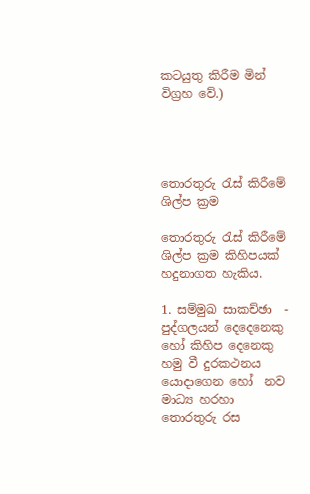කටයුතු කිරීම මින් විග්‍රහ වේ.)




තොරතුරු රැස් කිරීමේ ශිල්ප ක්‍රම

තොරතුරු රැස් කිරීමේ ශිල්ප ක්‍රම කිහිපයක් හදුනාගත හැකිය.

1. සම්මුඛ සාකච්ඡා  - පුද්ගලයන් දෙදෙනෙකු හෝ කිහිප දෙනෙකු හමු වී දුරකථනය යොදාගෙන හෝ  නව මාධ්‍ය හරහා තොරතුරු රස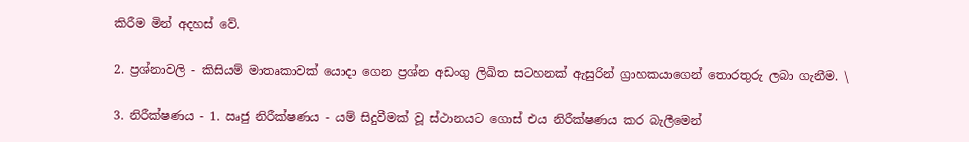කිරීම මින් අදහස් වේ.

2. ප්‍රශ්නාවලි - කිසියම් මාතෘකාවක් යොදා ගෙන ප්‍රශ්න අඩංගු ලිඛිත සටහනක් ඇසුරින් ග්‍රාහකයාගෙන් තොරතුරු ලබා ගැනීම. \

3. නිරීක්ෂණය - 1. ඍජු නිරීක්ෂණය - යම් සිදුවීමක් වූ ස්ථානයට ගොස් එය නිරීක්ෂණය කර බැලීමෙන්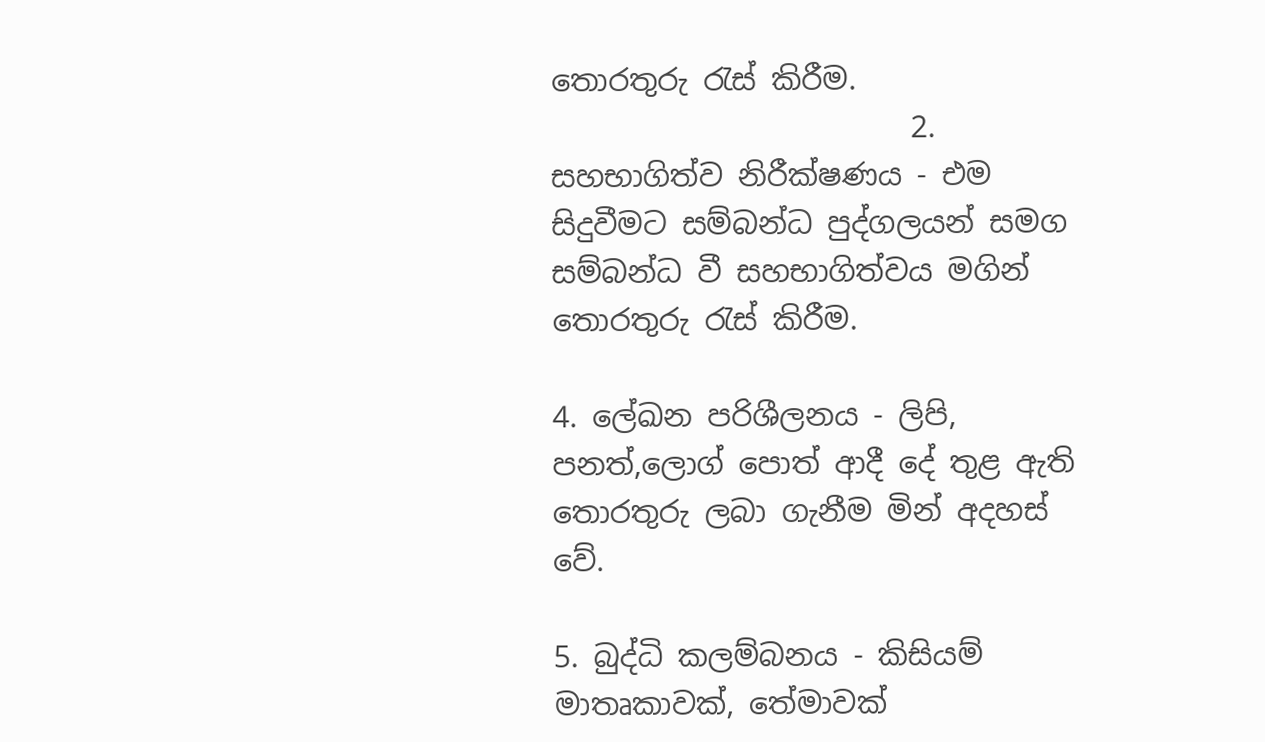තොරතුරු රැස් කිරීම.
                        2. සහභාගිත්ව නිරීක්ෂණය - එම සිදුවීමට සම්බන්ධ පුද්ගලයන් සමග සම්බන්ධ වී සහභාගිත්වය මගින් තොරතුරු රැස් කිරීම.

4. ලේඛන පරිශීලනය - ලිපි, පනත්,ලොග් පොත් ආදී දේ තුළ ඇති තොරතුරු ලබා ගැනීම මින් අදහස් වේ.

5. බුද්ධි කලම්බනය - කිසියම් මාතෘකාවක්, තේමාවක්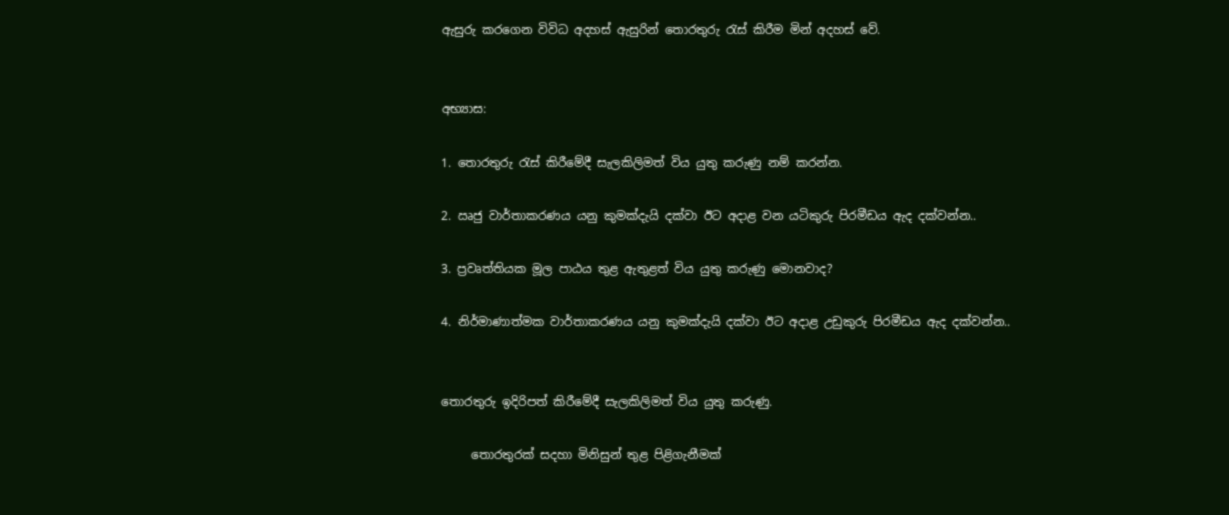ඇසුරු කරගෙන විවිධ අදහස් ඇසුරින් තොරතුරු රැස් කිරීම මින් අදහස් වේ.


අභ්‍යාස:

1. තොරතුරු රැස් කිරීමේදී සැලකිලිමත් විය යුතු කරුණු නම් කරන්න.

2. ඍජු වාර්තාකරණය යනු කුමක්දැයි දක්වා ඊට අදාළ වන යටිකුරු පිරමීඩය ඇද දක්වන්න..

3. ප්‍රවෘත්තියක මූල පාඨය තුළ ඇතුළත් විය යුතු කරුණු මොනවාද?

4. නිර්මාණාත්මක වාර්තාකරණය යනු කුමක්දැයි දක්වා ඊට අදාළ උඩුකුරු පිරමීඩය ඇද දක්වන්න..


තොරතුරු ඉදිරිපත් කිරීමේදී සැලකිලිමත් විය යුතු කරුණු.

     තොරතුරක් සදහා මිනිසුන් තුළ පිළිගැනීමක්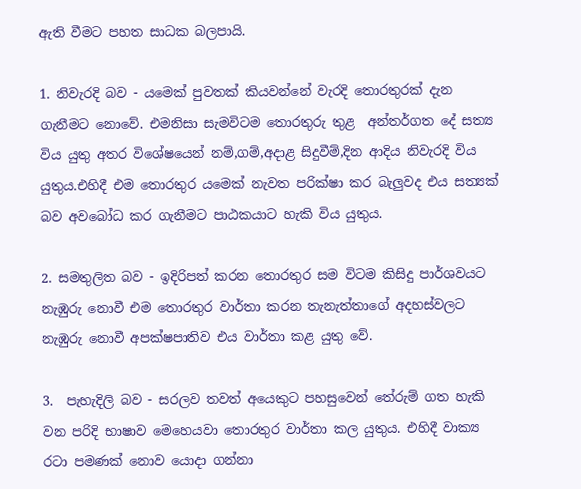ඇති වීමට පහත සාධක බලපායි.

1. නිවැරදි බව - යමෙක් පුවතක් කියවන්නේ වැරදි තොරතුරක් දැන ගැනීමට නොවේ. එමනිසා සැමවිටම තොරතුරු තුළ  අන්තර්ගත දේ සත්‍ය විය යුතු අතර විශේෂයෙන් නම්,ගම්,අදාළ සිදුවීම්,දින ආදිය නිවැරදි විය යුතුය.එහිදී එම තොරතුර යමෙක් නැවත පරික්ෂා කර බැලුවද එය සත්‍යක්‌ බව අවබෝධ කර ගැනීමට පාඨකයාට හැකි විය යුතුය.

2. සමතුලිත බව - ඉදිරිපත් කරන තොරතුර සම විටම කිසිදු පාර්ශවයට නැඹුරු නොවී එම තොරතුර වාර්තා කරන තැනැත්තාගේ අදහස්වලට නැඹුරු නොවී අපක්ෂපාතිව එය වාර්තා කළ යුතු වේ.

3.  පැහැදිලි බව - සරලව තවත් අයෙකුට පහසුවෙන් තේරුම් ගත හැකි වන පරිදි භාෂාව මෙහෙයවා තොරතුර වාර්තා කල යුතුය. එහිදී වාක්‍ය රටා පමණක් නොව යොදා ගන්නා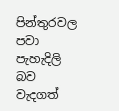පින්තුරවල පවා පැහැදිලි බව වැදගත්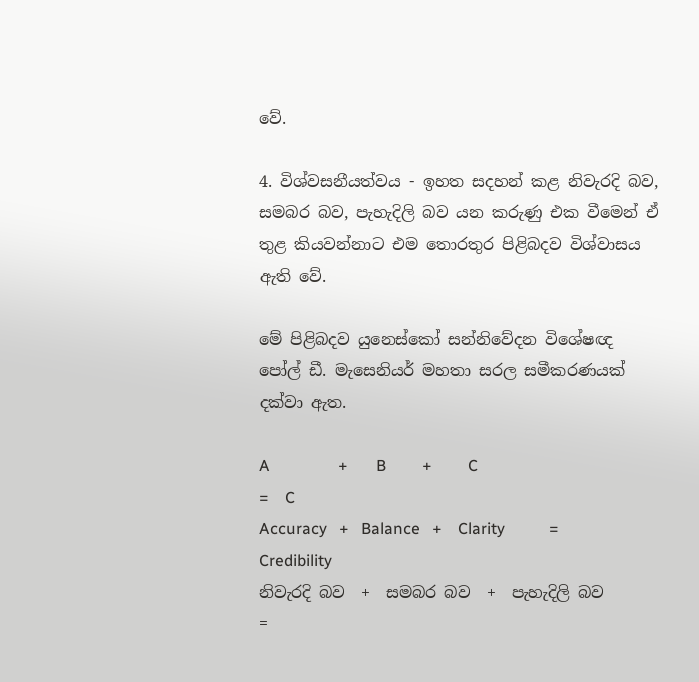වේ.

4. විශ්වසනීයත්වය - ඉහත සදහන් කළ නිවැරදි බව, සමබර බව, පැහැදිලි බව යන කරුණු එක වීමෙන් ඒ තුළ කියවන්නාට එම තොරතුර පිළිබදව විශ්වාසය ඇති වේ.

මේ පිළිබදව යුනෙස්කෝ සන්නිවේදන විශේෂඥ පෝල් ඩී. මැසෙනියර් මහතා සරල සමීකරණයක් දක්වා ඇත.

A                 +       B         +         C                =    C
Accuracy   +   Balance   +    Clarity           =  Credibility
නිවැරදි බව  +  සමබර බව  +  පැහැදිලි බව       =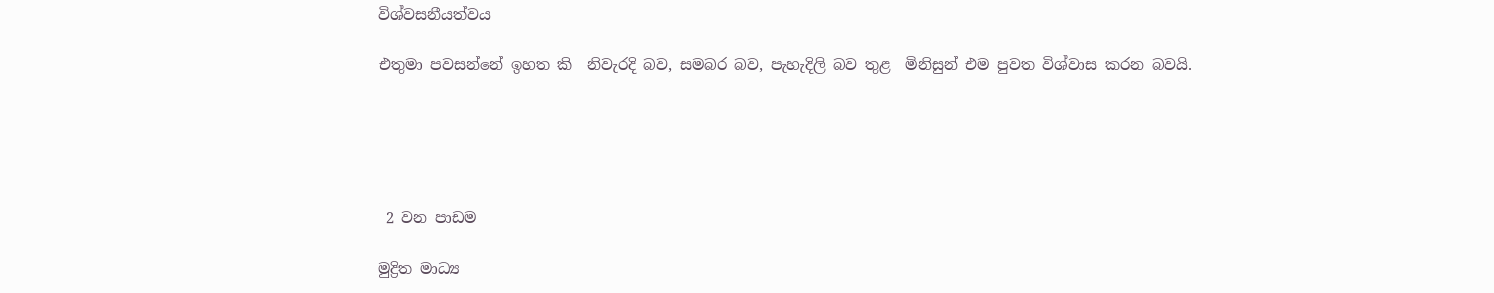විශ්වසනීයත්වය

එතුමා පවසන්නේ ඉහත කි  නිවැරදි බව, සමබර බව, පැහැදිලි බව තුළ  මිනිසුන් එම පුවත විශ්වාස කරන බවයි.





 2 වන පාඩම

මුද්‍රිත මාධ්‍ය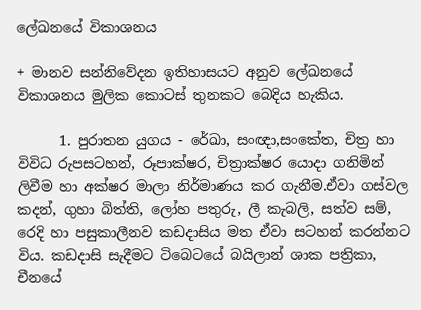ලේඛනයේ විකාශනය

+ මානව සන්නිවේදන ඉතිහාසයට අනුව ලේඛනයේ විකාශනය මුලික කොටස් තුනකට බෙදිය හැකිය.

      1. පුරාතන යුගය - රේඛා, සංඥා,සංකේත, චිත්‍ර හා විවිධ රුපසටහන්, රූපාක්ෂර, චිත්‍රාක්ෂර යොදා ගනිමින් ලිවීම හා අක්ෂර මාලා නිර්මාණය කර ගැනීම.ඒවා ගස්වල කදන්, ගුහා බිත්ති, ලෝහ පතුරු, ලී කැබලි, සත්ව සම්, රෙදි හා පසුකාලීනව කඩදාසිය මත ඒවා සටහන් කරන්නට විය. කඩදාසි සැදීමට ටිබෙටයේ බයිලාන් ශාක පත්‍රිකා, චීනයේ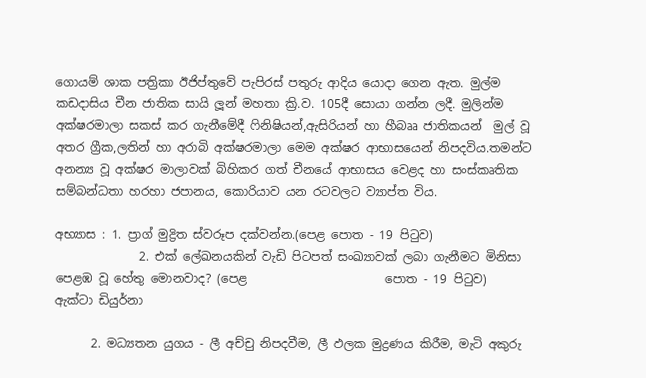ගොයම් ශාක පත්‍රිකා ඊජිප්තුවේ පැපිරස් පතුරු ආදිය යොදා ගෙන ඇත. මුල්ම කඩදාසිය චීන ජාතික සායි ලූන් මහතා ක්‍රි.ව. 105දී සොයා ගන්න ලදී. මුලින්ම අක්ෂරමාලා සකස් කර ගැනීමේදී ෆිනිෂියන්,ඇසිරියන් හා හීබෲ ජාතිකයන්  මුල් වූ අතර ග්‍රීක,ලතින් හා අරාබි අක්ෂරමාලා මෙම අක්ෂර ආභාසයෙන් නිපදවිය.තමන්ට අනන්‍ය වූ අක්ෂර මාලාවක් බිහිකර ගත් චීනයේ ආභාසය වෙළද හා සංස්කෘතික සම්බන්ධතා හරහා ජපානය, කොරියාව යන රටවලට ව්‍යාප්ත විය.

අභ්‍යාස : 1. ප්‍රාග් මුද්‍රිත ස්වරූප දක්වන්න.(පෙළ පොත - 19 පිටුව)
              2. එක් ලේඛනයකින් වැඩි පිටපත් සංඛ්‍යාවක් ලබා ගැනීමට මිනිසා පෙළඹ වූ හේතු මොනවාද? (පෙළ                       පොත - 19 පිටුව)
ඇක්ටා ඩියුර්නා

      2. මධ්‍යතන යුගය - ලී අච්චු නිපදවීම, ලී ඵලක මුද්‍රණය කිරීම, මැටි අකුරු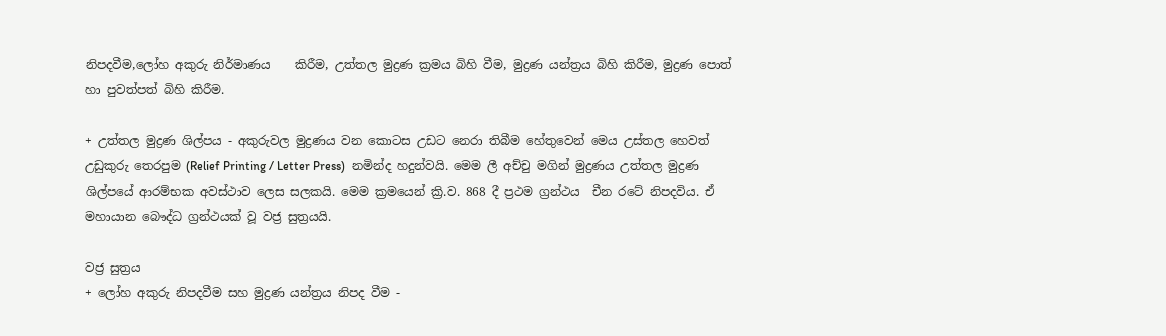නිපදවීම,ලෝහ අකුරු නිර්මාණය    කිරීම, උත්තල මුද්‍රණ ක්‍රමය බිහි වීම, මුද්‍රණ යන්ත්‍රය බිහි කිරීම, මුද්‍රණ පොත් හා පුවත්පත් බිහි කිරීම.

+ උත්තල මුද්‍රණ ශිල්පය - අකුරුවල මුද්‍රණය වන කොටස උඩට නෙරා තිබීම හේතුවෙන් මෙය උස්තල හෙවත් උඩුකුරු තෙරපුම (Relief Printing / Letter Press)  නමින්ද හදුන්වයි. මෙම ලී අච්චු මගින් මුද්‍රණය උත්තල මුද්‍රණ ශිල්පයේ ආරම්භක අවස්ථාව ලෙස සලකයි. මෙම ක්‍රමයෙන් ක්‍රි.ව. 868 දී ප්‍රථම ග්‍රන්ථය  චීන රටේ නිපදවිය. ඒ මහායාන බෞද්ධ ග්‍රන්ථයක් වූ වජ්‍ර සුත්‍රයයි.

වජ්‍ර සුත්‍රය
+ ලෝහ අකුරු නිපදවීම සහ මුද්‍රණ යන්ත්‍රය නිපද වීම -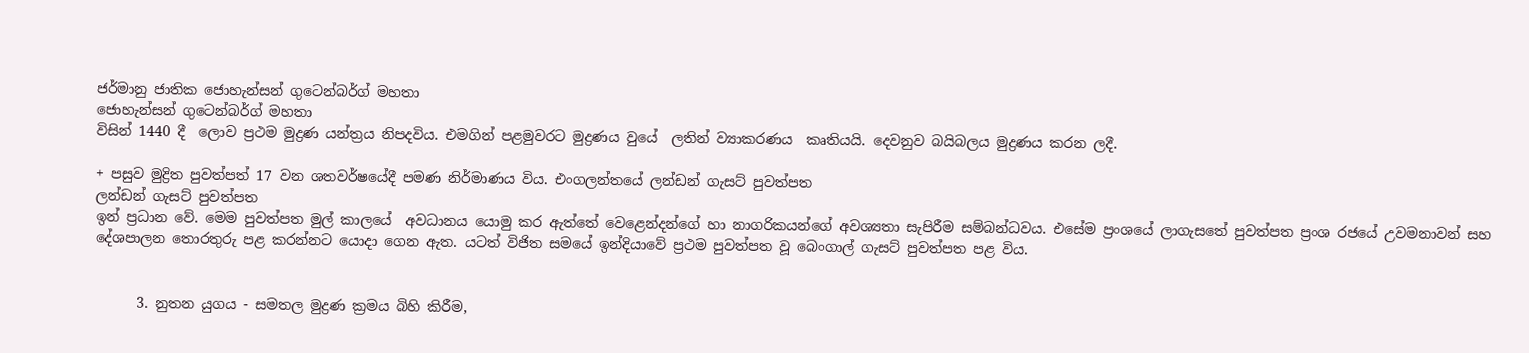ජර්මානු ජාතික ජොහැන්සන් ගුටෙන්බර්ග් මහතා
ජොහැන්සන් ගුටෙන්බර්ග් මහතා
විසින් 1440 දී  ලොව ප්‍රථම මුද්‍රණ යන්ත්‍රය නිපදවිය. එමගින් පළමුවරට මුද්‍රණය වුයේ  ලතින් ව්‍යාකරණය  කෘතියයි. දෙවනුව බයිබලය මුද්‍රණය කරන ලදී.

+ පසුව මුද්‍රිත පුවත්පත් 17 වන ශතවර්ෂයේදී පමණ නිර්මාණය විය. එංගලන්තයේ ලන්ඩන් ගැසට් පුවත්පත
ලන්ඩන් ගැසට් පුවත්පත
ඉන් ප්‍රධාන වේ. මෙම පුවත්පත මුල් කාලයේ  අවධානය යොමු කර ඇත්තේ වෙළෙන්දන්ගේ හා නාගරිකයන්ගේ අවශ්‍යතා සැපිරීම සම්බන්ධවය. එසේම ප්‍රංශයේ ලාගැසතේ පුවත්පත ප්‍රංශ රජයේ උවමනාවන් සහ දේශපාලන තොරතුරු පළ කරන්නට යොදා ගෙන ඇත. යටත් විජිත සමයේ ඉන්දියාවේ ප්‍රථම පුවත්පත වූ බෙංගාල් ගැසට් පුවත්පත පළ විය.


      3. නුතන යුගය - සමතල මුද්‍රණ ක්‍රමය බිහි කිරීම,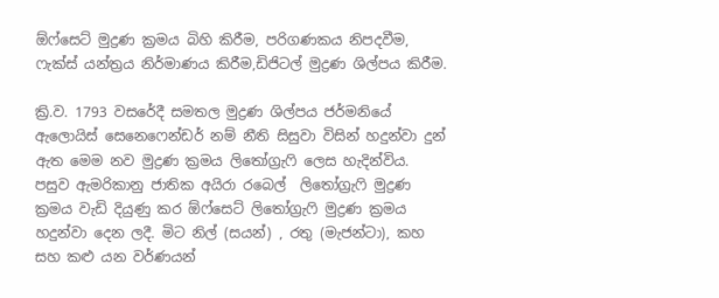ඕෆ්සෙට් මුද්‍රණ ක්‍රමය බිහි කිරීම, පරිගණකය නිපදවීම, ෆැක්ස් යන්ත්‍රය නිර්මාණය කිරීම,ඩිජිටල් මුද්‍රණ ශිල්පය කිරීම.

ක්‍රි.ව. 1793 වසරේදී සමතල මුද්‍රණ ශිල්පය ජර්මනියේ ඇලොයිස් සෙනෙෆෙන්ඩර් නම් නීති සිසුවා විසින් හදුන්වා දුන් ඇත මෙම නව මුද්‍රණ ක්‍රමය ලිතෝග්‍රැෆි ලෙස හැදින්විය.
පසුව ඇමරිකානු ජාතික අයිරා රබෙල්  ලිතෝග්‍රැෆි මුද්‍රණ ක්‍රමය වැඩි දියුණු කර ඕෆ්සෙට් ලිතෝග්‍රැෆි මුද්‍රණ ක්‍රමය හදුන්වා දෙන ලදී. මිට නිල් (සයන්) , රතු (මැජන්ටා), කහ සහ කළු යන වර්ණයන්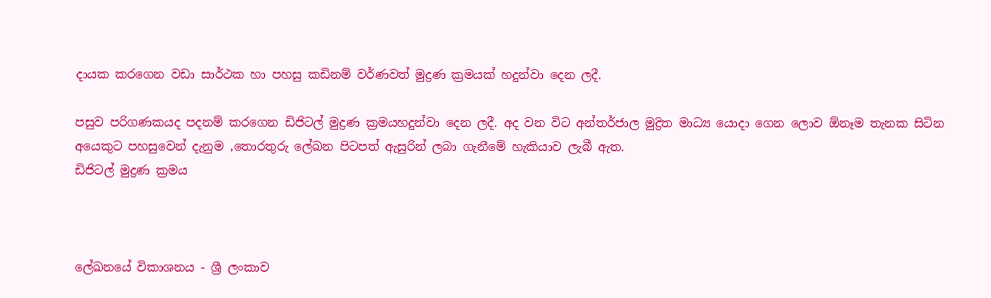දායක කරගෙන වඩා සාර්ථක හා පහසු කඩිනම් වර්ණවත් මුද්‍රණ ක්‍රමයක් හදුන්වා දෙන ලදී.

පසුව පරිගණකයද පදනම් කරගෙන ඩිජිටල් මුද්‍රණ ක්‍රමයහදුන්වා දෙන ලදී. අද වන විට අන්තර්ජාල මුද්‍රිත මාධ්‍ය යොදා ගෙන ලොව ඕනෑම තැනක සිටින අයෙකුට පහසුවෙන් දැනුම ,තොරතුරු ලේඛන පිටපත් ඇසුරින් ලබා ගැනීමේ හැකියාව ලැබී ඇත.
ඩිජිටල් මුද්‍රණ ක්‍රමය



ලේඛනයේ විකාශනය - ශ්‍රී ලංකාව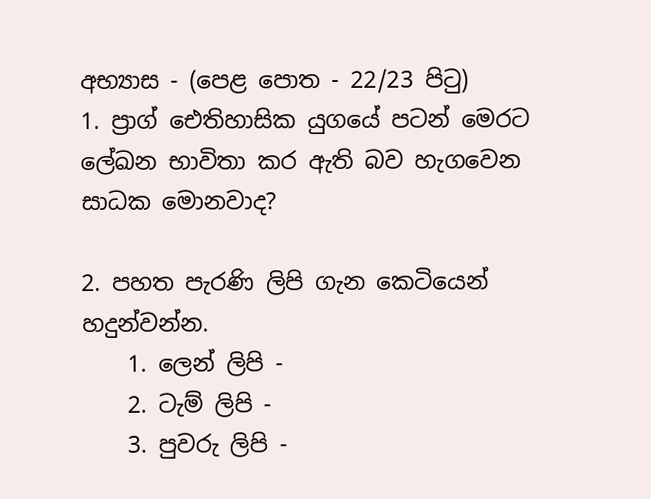අභ්‍යාස - (පෙළ පොත - 22/23 පිටු)
1. ප්‍රාග් ඓතිහාසික යුගයේ පටන් මෙරට ලේඛන භාවිතා කර ඇති බව හැගවෙන සාධක මොනවාද?

2. පහත පැරණි ලිපි ගැන කෙටියෙන් හදුන්වන්න.
    1. ලෙන් ලිපි -
    2. ටැම් ලිපි -
    3. පුවරු ලිපි -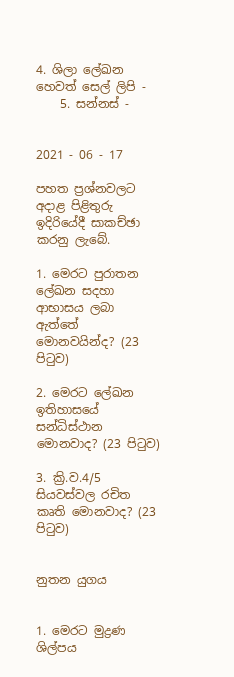4. ශිලා ලේඛන හෙවත් සෙල් ලිපි -
    5. සන්නස් -


2021 - 06 - 17

පහත ප්‍රශ්නවලට අදාළ පිළිතුරු ඉදිරියේදී සාකච්ඡා කරනු ලැබේ.

1. මෙරට පුරාතන ලේඛන සදහා ආභාසය ලබා ඇත්තේ මොනවයින්ද? (23 පිටුව)

2. මෙරට ලේඛන ඉතිහාසයේ සන්ධිස්ථාන මොනවාද? (23 පිටුව)

3. ක්‍රි.ව.4/5 සියවස්වල රචිත කෘති මොනවාද? (23 පිටුව)


නුතන යුගය


1. මෙරට මුද්‍රණ ශිල්පය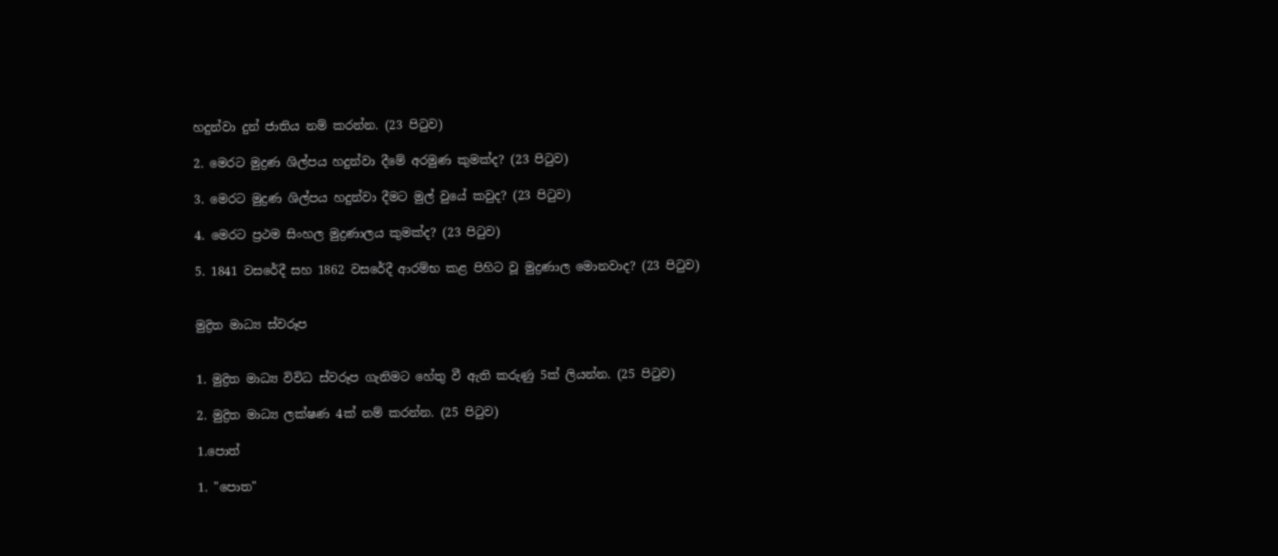හදුන්වා දුන් ජාතිය නම් කරන්න. (23 පිටුව)

2. මෙරට මුද්‍රණ ශිල්පය හදුන්වා දීමේ අරමුණ කුමක්ද? (23 පිටුව)

3. මෙරට මුද්‍රණ ශිල්පය හදුන්වා දීමට මුල් වුයේ කවුද? (23 පිටුව)

4. මෙරට ප්‍රථම සිංහල මුද්‍රණාලය කුමක්ද? (23 පිටුව)

5. 1841 වසරේදී සහ 1862 වසරේදී ආරම්භ කළ පිහිට වූ මුද්‍රණාල මොනවාද? (23 පිටුව)


මුද්‍රිත මාධ්‍ය ස්වරූප


1. මුද්‍රිත මාධ්‍ය විවිධ ස්වරූප ගැනිමට හේතු වී ඇති කරුණු 5ක් ලියන්න. (25 පිටුව)

2. මුද්‍රිත මාධ්‍ය ලක්ෂණ 4ක් නම් කරන්න. (25 පිටුව)

1.පොත්

1. "පොත"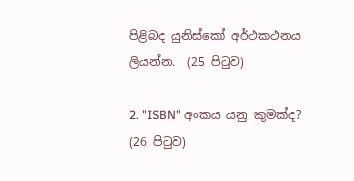පිළිබද යුනිස්කෝ අර්ථකථනය ලියන්න.  (25 පිටුව)

2. "ISBN" අංකය යනු කුමක්ද?  (26 පිටුව)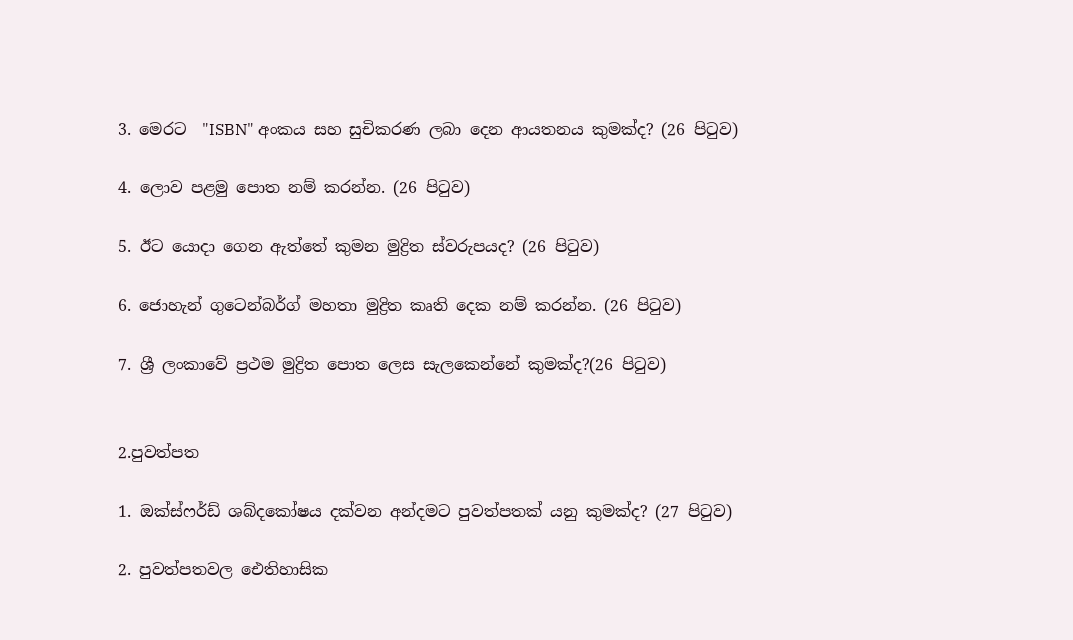3. මෙරට  "ISBN" අංකය සහ සුචිකරණ ලබා දෙන ආයතනය කුමක්ද? (26 පිටුව)

4. ලොව පළමු පොත නම් කරන්න. (26 පිටුව)

5. ඊට යොදා ගෙන ඇත්තේ කුමන මුද්‍රිත ස්වරුපයද? (26 පිටුව)

6. ජොහැන් ගුටෙන්බර්ග් මහතා මුද්‍රිත කෘති දෙක නම් කරන්න. (26 පිටුව)

7. ශ්‍රී ලංකාවේ ප්‍රථම මුද්‍රිත පොත ලෙස සැලකෙන්නේ කුමක්ද?(26 පිටුව)


2.පුවත්පත

1. ඔක්ස්ෆර්ඩ් ශබ්දකෝෂය දක්වන අන්දමට පුවත්පතක් යනු කුමක්ද? (27 පිටුව)

2. පුවත්පතවල ඓතිහාසික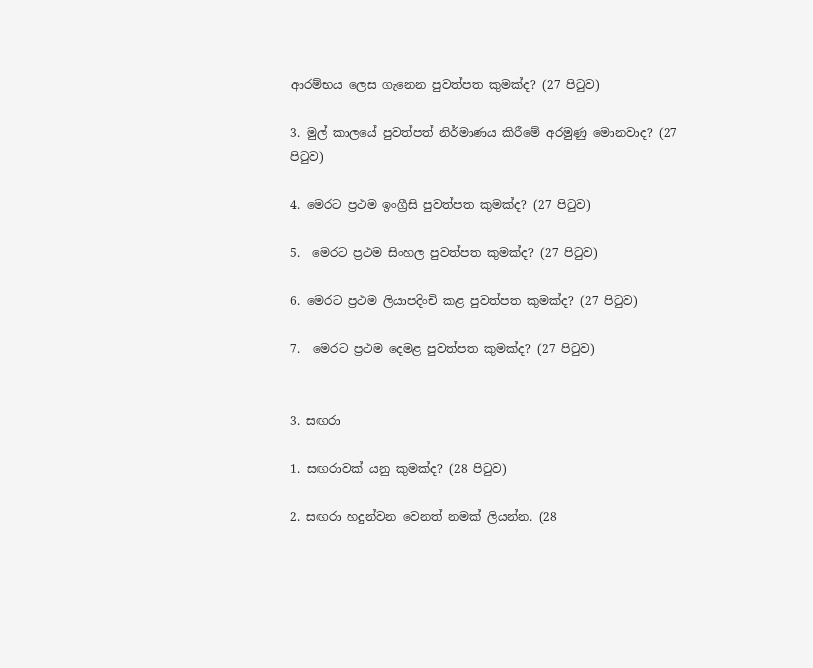ආරම්භය ලෙස ගැනෙන පුවත්පත කුමක්ද? (27 පිටුව)

3. මුල් කාලයේ පුවත්පත් නිර්මාණය කිරීමේ අරමුණු මොනවාද? (27 පිටුව)

4. මෙරට ප්‍රථම ඉංග්‍රීසි පුවත්පත කුමක්ද? (27 පිටුව)

5.  මෙරට ප්‍රථම සිංහල පුවත්පත කුමක්ද? (27 පිටුව)

6. මෙරට ප්‍රථම ලියාපදිංචි කළ පුවත්පත කුමක්ද? (27 පිටුව)

7.  මෙරට ප්‍රථම දෙමළ පුවත්පත කුමක්ද? (27 පිටුව)


3. සඟරා

1. සඟරාවක් යනු කුමක්ද? (28 පිටුව)

2. සඟරා හදුන්වන වෙනත් නමක් ලියන්න. (28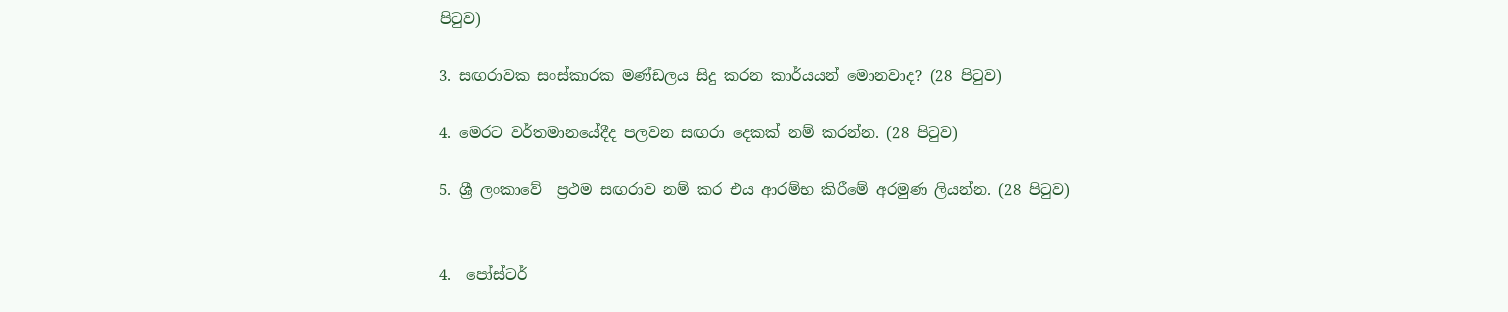පිටුව)

3. සඟරාවක සංස්කාරක මණ්ඩලය සිදු කරන කාර්යයන් මොනවාද? (28 පිටුව)

4. මෙරට වර්තමානයේදීද පලවන සඟරා දෙකක් නම් කරන්න. (28 පිටුව)

5. ශ්‍රී ලංකාවේ  ප්‍රථම සඟරාව නම් කර එය ආරම්භ කිරීමේ අරමුණ ලියන්න. (28 පිටුව)


4.  පෝස්ටර්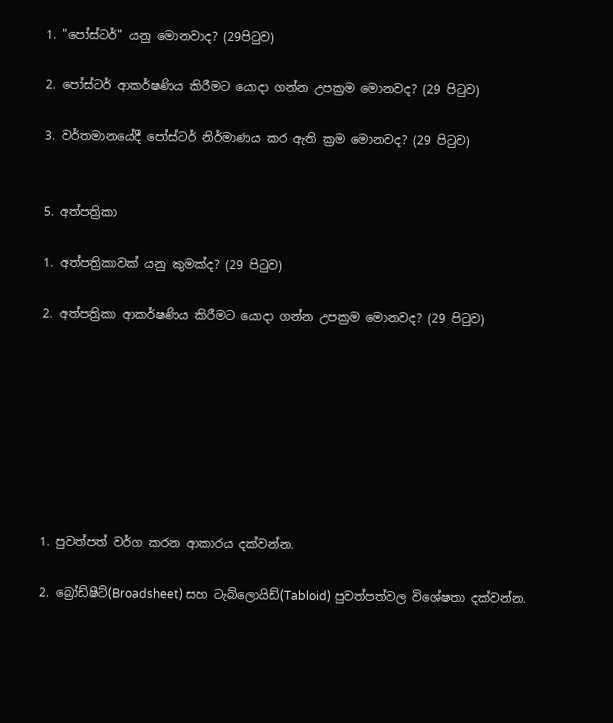1. "පෝස්ටර්" යනු මොනවාද? (29පිටුව)

2. පෝස්ටර් ආකර්ෂණිය කිරීමට යොදා ගන්න උපක්‍රම මොනවද? (29 පිටුව)

3. වර්තමානයේදී පෝස්ටර් නිර්මාණය කර ඇති ක්‍රම මොනවද? (29 පිටුව)


5. අත්පත්‍රිකා

1. අත්පත්‍රිකාවක් යනු කුමක්ද? (29 පිටුව)

2. අත්පත්‍රිකා ආකර්ෂණිය කිරීමට යොදා ගන්න උපක්‍රම මොනවද? (29 පිටුව)








1. පුවත්පත් වර්ග කරන ආකාරය දක්වන්න.

2. බ්‍රෝඩ්ෂීට්(Broadsheet) සහ ටැබ්ලොයිඩ්(Tabloid) පුවත්පත්වල විශේෂතා දක්වන්න.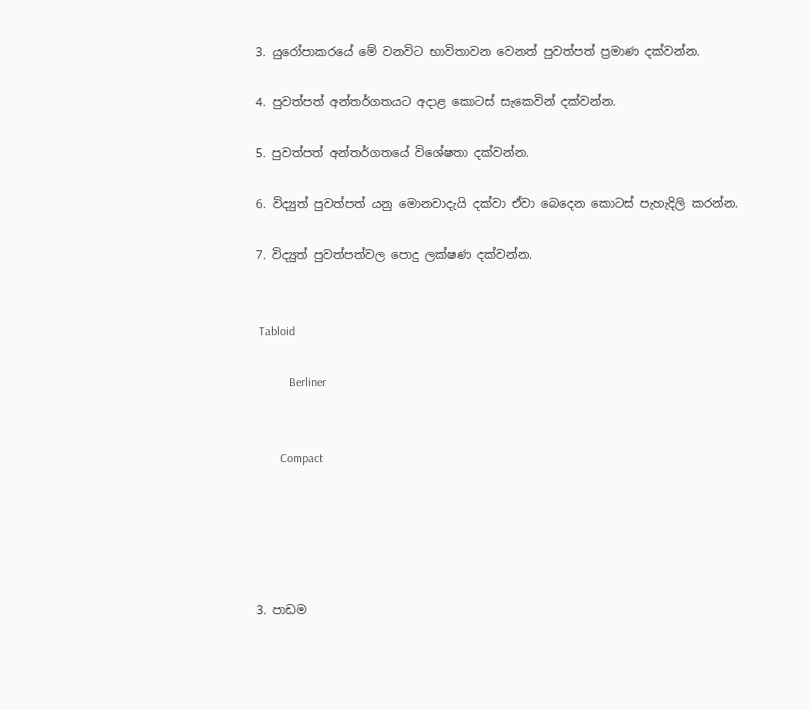3. යුරෝපාකරයේ මේ වනවිට භාවිතාවන වෙනත් පුවත්පත් ප්‍රමාණ දක්වන්න.

4. පුවත්පත් අන්තර්ගතයට අදාළ කොටස් සැකෙවින් දක්වන්න.

5. පුවත්පත් අන්තර්ගතයේ විශේෂතා දක්වන්න.

6. විද්‍යුත් පුවත්පත් යනු මොනවාදැයි දක්වා ඒවා බෙදෙන කොටස් පැහැදිලි කරන්න.

7. විද්‍යුත් පුවත්පත්වල පොදු ලක්ෂණ දක්වන්න.


 Tabloid

           Berliner


        Compact





3. පාඩම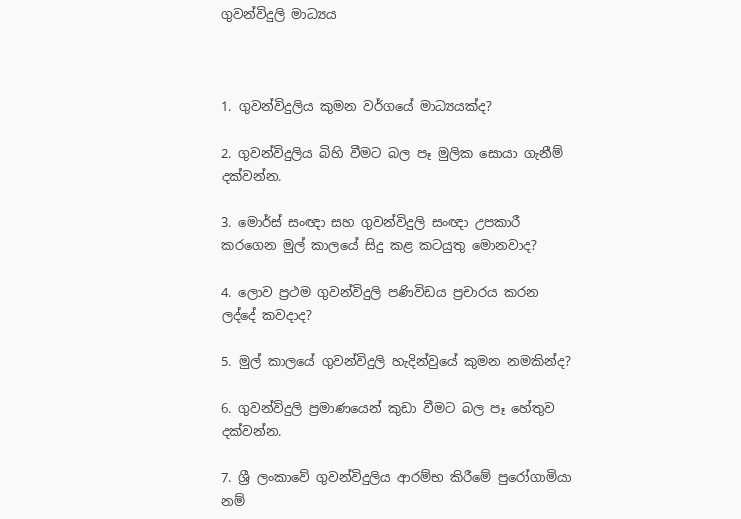ගුවන්විදුලි මාධ්‍යය



1. ගුවන්විදුලිය කුමන වර්ගයේ මාධ්‍යයක්ද?

2. ගුවන්විදුලිය බිහි වීමට බල පෑ මුලික සොයා ගැනීම් දක්වන්න.

3. මොර්ස් සංඥා සහ ගුවන්විදුලි සංඥා උපකාරී කරගෙන මුල් කාලයේ සිදු කළ කටයුතු මොනවාද?

4. ලොව ප්‍රථම ගුවන්විදුලි පණිවිඩය ප්‍රචාරය කරන ලද්දේ කවදාද?

5. මුල් කාලයේ ගුවන්විදුලි හැදින්වුයේ කුමන නමකින්ද?

6. ගුවන්විදුලි ප්‍රමාණයෙන් කුඩා වීමට බල පෑ හේතුව දක්වන්න.

7. ශ්‍රී ලංකාවේ ගුවන්විදුලිය ආරම්භ කිරීමේ පුරෝගාමියා නම්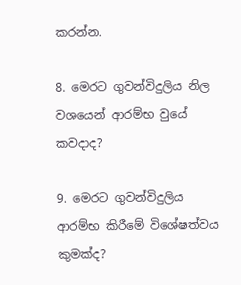කරන්න.

8. මෙරට ගුවන්විදුලිය නිල වශයෙන් ආරම්භ වුයේ කවදාද?

9. මෙරට ගුවන්විදුලිය ආරම්භ කිරීමේ විශේෂත්වය කුමක්ද?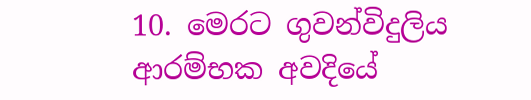10. මෙරට ගුවන්විදුලිය ආරම්භක අවදියේ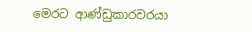මෙරට ආණ්ඩුකාරවරයා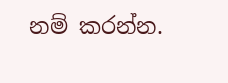නම් කරන්න.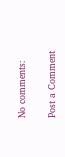No comments:

Post a Comment